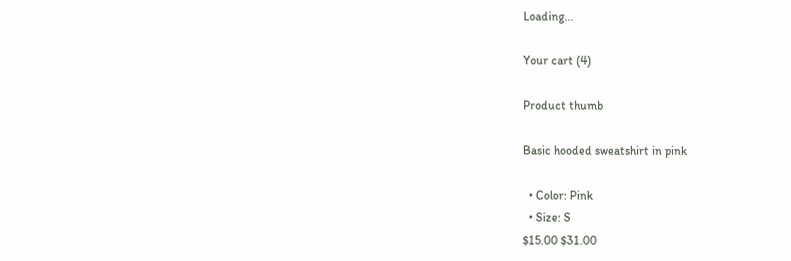Loading...

Your cart (4)

Product thumb

Basic hooded sweatshirt in pink

  • Color: Pink
  • Size: S
$15.00 $31.00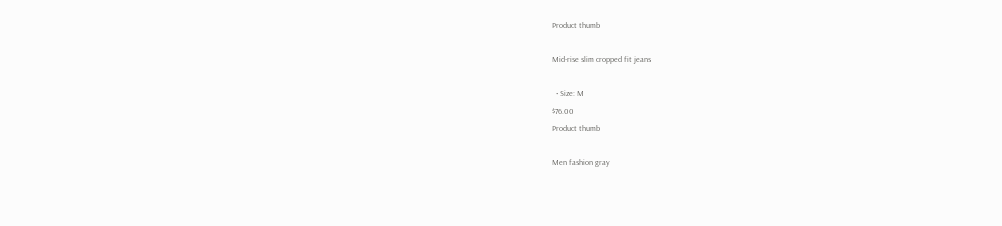Product thumb

Mid-rise slim cropped fit jeans

  • Size: M
$76.00
Product thumb

Men fashion gray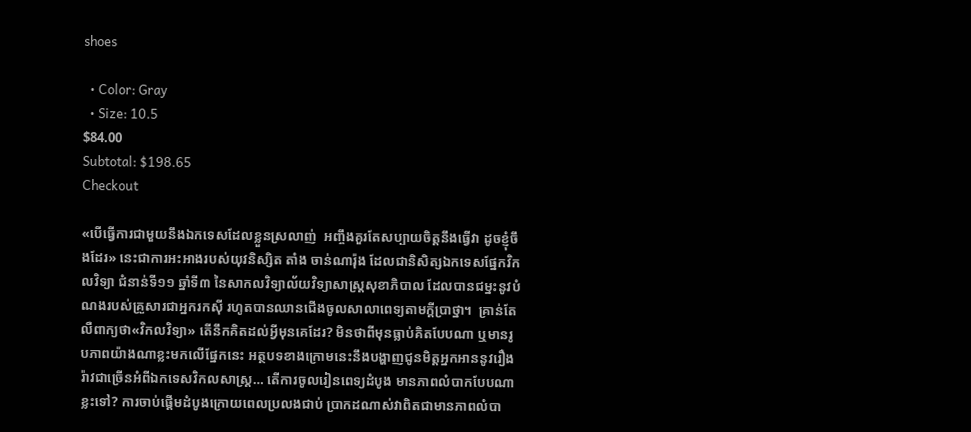shoes

  • Color: Gray
  • Size: 10.5
$84.00
Subtotal: $198.65
Checkout

«បើធ្វើការជាមួយនឹងឯកទេសដែលខ្លួនស្រលាញ់  អញ្ចឹងគួរតែសប្បាយចិត្តនឹងធ្វើវា ដូចខ្ញុំចឹងដែរ» នេះជាការអះអាងរបស់យុវនិស្សិត តាំង ចាន់ណារ៉ុង ដែលជានិសិត្សឯកទេសផ្នែកវិកលវិទ្យា ជំនាន់ទី១១ ឆ្នាំទី៣ នៃសាកលវិទ្យាល័យវិទ្យាសាស្រ្តសុខាភិបាល ដែលបានជម្នះនូវបំណងរបស់គ្រួសារជាអ្នករកស៊ី រហូតបានឈានជើងចូលសាលាពេទ្យតាមក្តីប្រាថ្នា។  គ្រាន់តែលឺពាក្យថា«វិកលវិទ្យា» តើនឹកគិតដល់អ្វីមុនគេដែរ? មិនថាពីមុនធ្លាប់គិតបែបណា ឬមានរូបភាពយ៉ាងណាខ្លះមកលើផ្នែកនេះ អត្ថបទខាងក្រោមនេះនឹងបង្ហាញជូនមិត្តអ្នកអាននូវរឿងរ៉ាវជាច្រើនអំពីឯកទេសវិកលសាស្រ្ត… តើការចូលរៀនពេទ្យដំបូង មានភាពលំបាកបែបណាខ្លះទៅ? ការចាប់ផ្តើមដំបូងក្រោយពេលប្រលងជាប់ ប្រាកដណាស់វាពិតជាមានភាពលំបា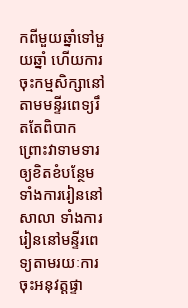កពីមួយឆ្នាំទៅមួយឆ្នាំ ហើយការចុះកម្មសិក្សានៅតាមមន្ទីរពេទ្យរឹតតែពិបាក ព្រោះវាទាមទារឲ្យខិតខំបន្ថែមទាំងការរៀននៅសាលា ទាំងការរៀននៅមន្ទីរពេទ្យតាមរយៈការចុះអនុវត្តផ្ទា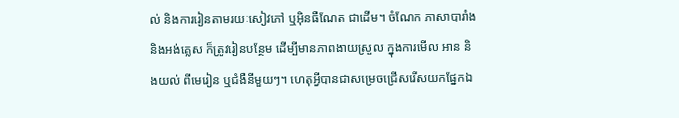ល់ និងការរៀនតាមរយៈសៀវភៅ ឬអ៊ិនធឺណែត ជាដើម។ ចំណែក ភាសាបារាំងនិងអង់គ្លេស ក៏ត្រូវរៀនបន្ថែម ដើម្បីមានភាពងាយស្រួល ក្នុងការមើល អាន និងយល់ ពីមេរៀន ឬជំងឺនីមួយៗ។ ហេតុអ្វីបានជាសម្រេចជ្រើសរើសយកផ្នែកឯ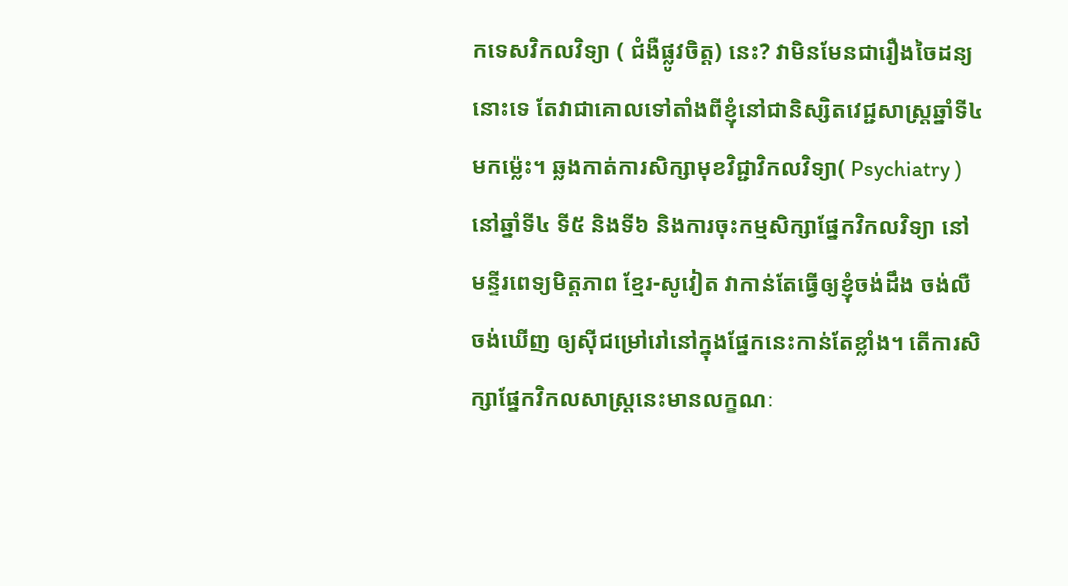កទេសវិកលវិទ្យា ( ជំងឺផ្លូវចិត្ត) នេះ? វាមិនមែនជារឿងចៃដន្យនោះទេ តែវាជាគោលទៅតាំងពីខ្ញុំនៅជានិស្សិតវេជ្ជសាស្រ្តឆ្នាំទី៤មកម្ល៉េះ។ ឆ្លងកាត់ការសិក្សាមុខវិជ្ជាវិកលវិទ្យា( Psychiatry ) នៅឆ្នាំទី៤ ទី៥ និងទី៦ និងការចុះកម្មសិក្សាផ្នែកវិកលវិទ្យា នៅមន្ទីរពេទ្យមិត្តភាព ខ្មែរ-សូវៀត វាកាន់តែធ្វើឲ្យខ្ញុំចង់ដឹង ចង់លឺ ចង់ឃើញ ឲ្យស៊ីជម្រៅរៅនៅក្នុងផ្នែកនេះកាន់តែខ្លាំង។ តើការសិក្សាផ្នែកវិកលសាស្ត្រនេះមានលក្ខណៈ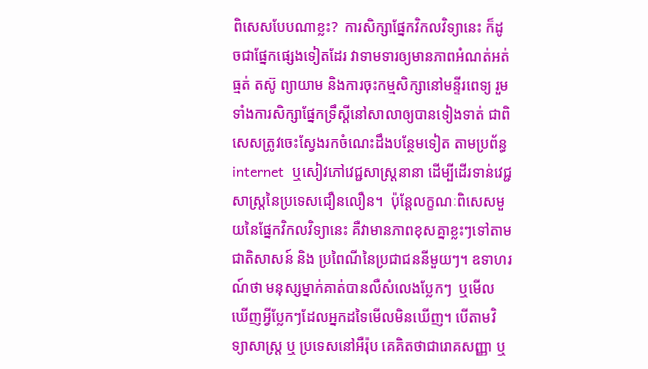ពិសេសបែបណាខ្លះ?  ការសិក្សាផ្នែកវិកលវិទ្យានេះ ក៏ដូចជាផ្នែកផ្សេងទៀតដែរ វាទាមទារឲ្យមានភាពអំណត់អត់ធ្មត់ តស៊ូ ព្យាយាម និងការចុះកម្មសិក្សានៅមន្ទីរពេទ្យ រួមទាំងការសិក្សាផ្នែកទ្រឹស្ដីនៅសាលាឲ្យបានទៀងទាត់ ជាពិសេសត្រូវចេះស្វែងរកចំណេះដឹងបន្ថែមទៀត តាមប្រព័ន្ធinternet  ឬសៀវភៅវេជ្ជសាស្រ្តនានា ដើម្បីដើរទាន់វេជ្ជសាស្រ្តនៃប្រទេសជឿនលឿន។  ប៉ុន្តែលក្ខណៈពិសេសមួយនៃផ្នែកវិកលវិទ្យានេះ គឺវាមានភាពខុសគ្នាខ្លះៗទៅតាមជាតិសាសន៍ និង ប្រពៃណីនៃប្រជាជននីមួយៗ។ ឧទាហរណ៍ថា មនុស្សម្នាក់គាត់បានលឺសំលេងប្លែកៗ  ឬមើលឃើញអ្វីប្លែកៗដែលអ្នកដទៃមើលមិនឃើញ។ បើតាមវិទ្យាសាស្រ្ត ឬ ប្រទេសនៅអឺរ៉ុប គេគិតថាជារោគសញ្ញា ឬ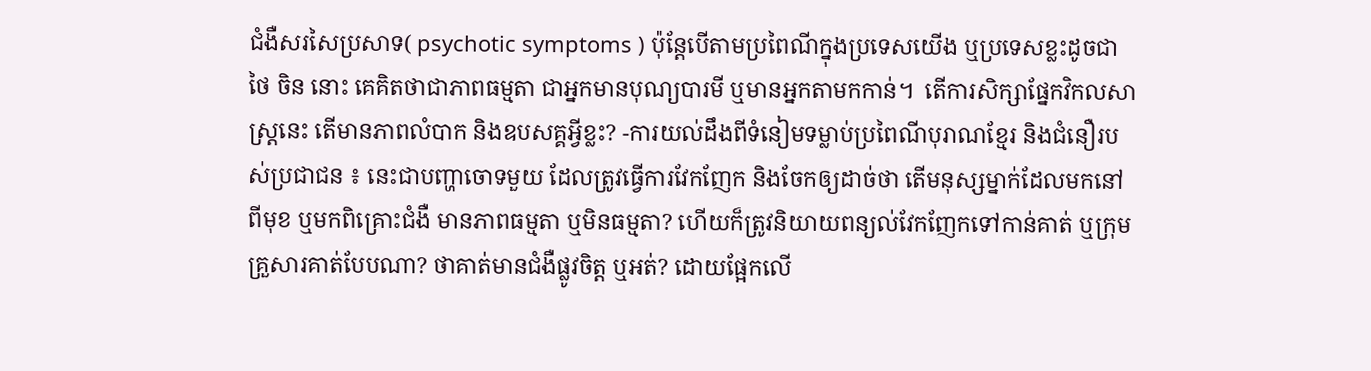ជំងឺសរសៃប្រសាទ( psychotic symptoms ) ប៉ុន្តែបើតាមប្រពៃណីក្នុងប្រទេសយើង ឬប្រទេសខ្លះដូចជាថៃ ចិន នោះ គេគិតថាជាភាពធម្មតា ជាអ្នកមានបុណ្យបារមី ឬមានអ្នកតាមកកាន់។  តើការសិក្សាផ្នែកវិកលសាស្ត្រនេះ តើមានភាពលំបាក និងឧបសគ្គអ្វីខ្លះ? -ការយល់ដឹងពីទំនៀមទម្លាប់ប្រពៃណីបុរាណខ្មែរ និងជំនឿរបស់ប្រជាជន ៖ នេះជាបញ្ហាចោទមួយ ដែលត្រូវធ្វើការវែកញែក និងចែកឲ្យដាច់ថា តើមនុស្សម្នាក់ដែលមកនៅពីមុខ ឬមកពិគ្រោះជំងឺ មានភាពធម្មតា ឬមិនធម្មតា? ហើយក៏ត្រូវនិយាយពន្យល់វែកញែកទៅកាន់គាត់ ឬក្រុមគ្រួសារគាត់បែបណា? ថាគាត់មានជំងឺផ្លូវចិត្ត ឬអត់? ដោយផ្អែកលើ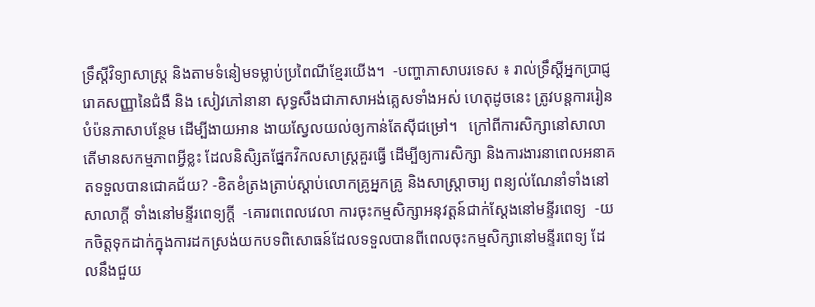ទ្រឹស្ដីវិទ្យាសាស្រ្ត និងតាមទំនៀមទម្លាប់ប្រពៃណីខ្មែរយើង។  -បញ្ហាភាសាបរទេស ៖ រាល់ទ្រឹស្ដីអ្នកប្រាជ្ញ រោគសញ្ញានៃជំងឺ និង សៀវភៅនានា សុទ្ធសឹងជាភាសាអង់គ្លេសទាំងអស់ ហេតុដូចនេះ ត្រូវបន្តការរៀនបំប៉នភាសាបន្ថែម ដើម្បីងាយអាន ងាយស្វែលយល់ឲ្យកាន់តែស៊ីជម្រៅ។   ក្រៅពីការសិក្សានៅសាលា តើមានសកម្មភាពអ្វីខ្លះ ដែលនិសិ្សតផ្នែកវិកលសាស្ត្រគួរធ្វើ ដើម្បីឲ្យការសិក្សា និងការងារនាពេលអនាគតទទួលបានជោគជ័យ? -ខិតខំត្រងត្រាប់ស្ដាប់លោកគ្រូអ្នកគ្រូ និងសាស្រ្តាចារ្យ ពន្យល់ណែនាំទាំងនៅសាលាក្តី ទាំងនៅមន្ទីរពេទ្យក្តី  -គោរពពេលវេលា ការចុះកម្មសិក្សាអនុវត្តន៍ជាក់ស្ដែងនៅមន្ទីរពេទ្យ  -យកចិត្តទុកដាក់ក្នុងការដកស្រង់យកបទពិសោធន៍ដែលទទួលបានពីពេលចុះកម្មសិក្សានៅមន្ទីរពេទ្យ ដែលនឹងជួយ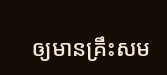ឲ្យមានគ្រឹះសម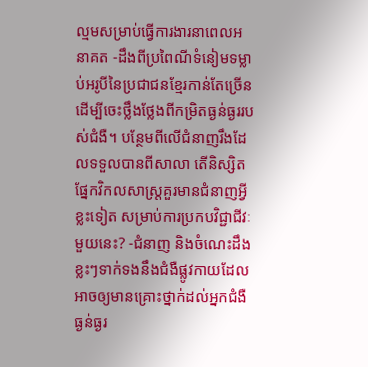ល្មមសម្រាប់ធ្វើការងារនាពេលអនាគត -ដឹងពីប្រពៃណីទំនៀមទម្លាប់អរូបីនៃប្រជាជនខ្មែរកាន់តែច្រើន ដើម្បីចេះថ្លឹងថ្លែងពីកម្រិតធ្ងន់ធ្ងររបស់ជំងឺ។ បន្ថែមពីលើជំនាញរឹងដែលទទួលបានពីសាលា តើនិស្សិតផ្នែកវិកលសាស្ត្រគួរមានជំនាញអ្វីខ្លះទៀត សម្រាប់ការប្រកបវិជ្ជាជីវៈមួយនេះ? -ជំនាញ និងចំណេះដឹងខ្លះៗទាក់ទងនឹងជំងឺផ្លូវកាយដែលអាចឲ្យមានគ្រោះថ្នាក់ដល់អ្នកជំងឺធ្ងន់ធ្ងរ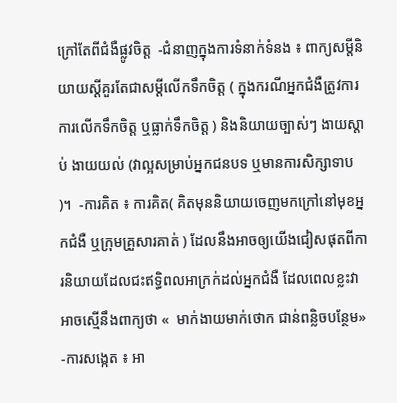ក្រៅតែពីជំងឺផ្លូវចិត្ត  -ជំនាញក្នុងការទំនាក់ទំនង ៖ ពាក្យសម្តីនិយាយស្ដីគួរតែជាសម្តីលើកទឹកចិត្ត ( ក្នុងករណីអ្នកជំងឺត្រូវការការលើកទឹកចិត្ត ឬធ្លាក់ទឹកចិត្ត ) និងនិយាយច្បាស់ៗ ងាយស្ដាប់ ងាយយល់ (វាល្អសម្រាប់អ្នកជនបទ ឬមានការសិក្សាទាប )។  -ការគិត ៖ ការគិត( គិតមុននិយាយចេញមកក្រៅនៅមុខអ្នកជំងឺ ឬក្រុមគ្រួសារគាត់ ) ដែលនឹងអាចឲ្យយើងជៀសផុតពីការនិយាយដែលជះឥទ្ធិពលអាក្រក់ដល់អ្នកជំងឺ ដែលពេលខ្លះវាអាចស្មើនឹងពាក្យថា «  មាក់ងាយមាក់ថោក ជាន់ពន្លិចបន្ថែម» -ការសង្កេត ៖ អា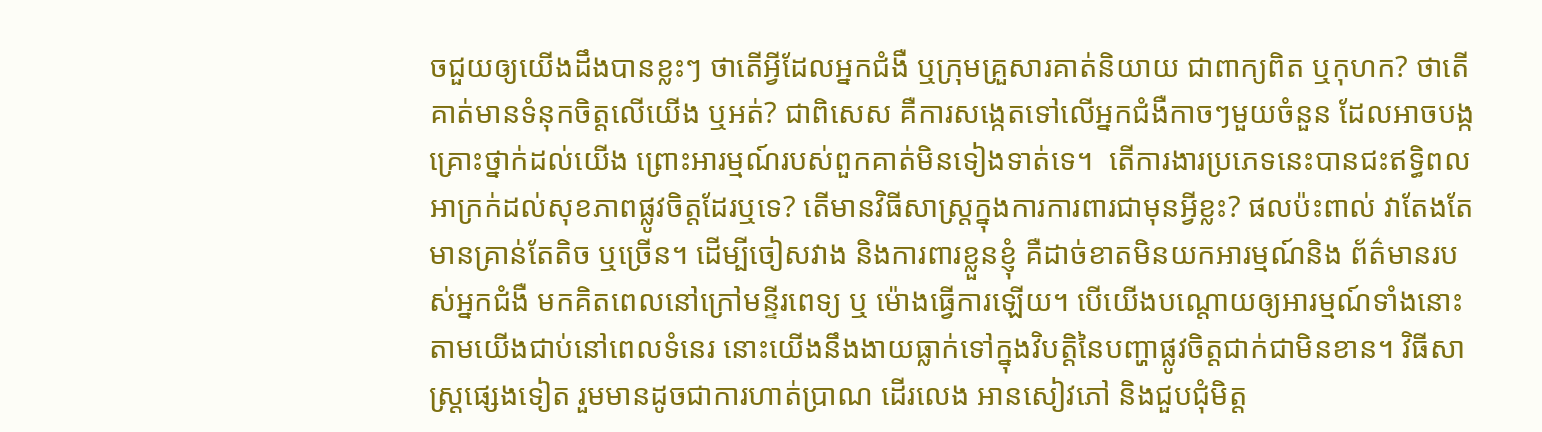ចជួយឲ្យយើងដឹងបានខ្លះៗ ថាតើអ្វីដែលអ្នកជំងឺ ឬក្រុមគ្រួសារគាត់និយាយ ជាពាក្យពិត ឬកុហក? ថាតើគាត់មានទំនុកចិត្តលើយើង ឬអត់? ជាពិសេស គឺការសង្កេតទៅលើអ្នកជំងឺកាចៗមួយចំនួន ដែលអាចបង្កគ្រោះថ្នាក់ដល់យើង ព្រោះអារម្មណ៍របស់ពួកគាត់មិនទៀងទាត់ទេ។  តើការងារប្រភេទនេះបានជះឥទ្ធិពលអាក្រក់ដល់សុខភាពផ្លូវចិត្តដែរឬទេ? តើមានវិធីសាស្ត្រក្នុងការការពារជាមុនអ្វីខ្លះ? ផលប៉ះពាល់ វាតែងតែមានគ្រាន់តែតិច ឬច្រើន។ ដើម្បីចៀសវាង និងការពារខ្លួនខ្ញុំ គឺដាច់ខាតមិនយកអារម្មណ៍និង ព័ត៌មានរបស់អ្នកជំងឺ មកគិតពេលនៅក្រៅមន្ទីរពេទ្យ ឬ ម៉ោងធ្វើការឡើយ។ បើយើងបណ្តោយឲ្យអារម្មណ៍ទាំងនោះតាមយើងជាប់នៅពេលទំនេរ នោះយើងនឹងងាយធ្លាក់ទៅក្នុងវិបត្តិនៃបញ្ហាផ្លូវចិត្តជាក់ជាមិនខាន។ វិធីសាស្រ្តផ្សេងទៀត រួមមានដូចជាការហាត់ប្រាណ ដើរលេង អានសៀវភៅ និងជួបជុំមិត្ត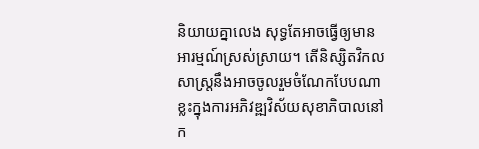និយាយគ្នាលេង សុទ្ធតែអាចធ្វើឲ្យមានអារម្មណ៍ស្រស់ស្រាយ។ តើនិស្សិតវិកលសាស្ត្រនឹងអាចចូលរួមចំណែកបែបណាខ្លះក្នុងការអភិវឌ្ឍវិស័យសុខាភិបាលនៅក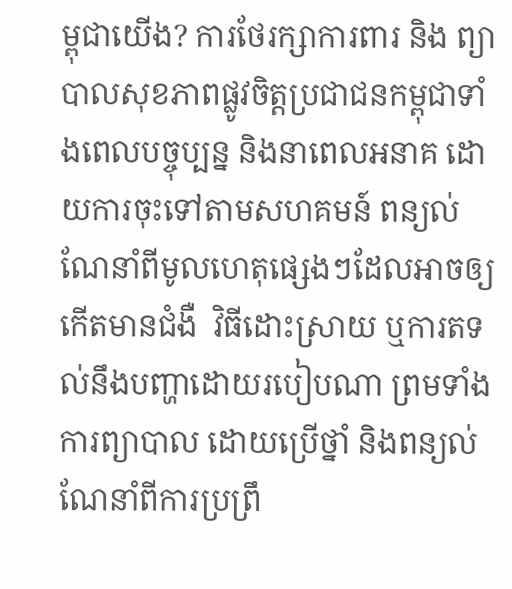ម្ពុជាយើង? ការថែរក្សាការពារ និង ព្យាបាលសុខភាពផ្លូវចិត្តប្រជាជនកម្ពុជាទាំងពេលបច្ចុប្បន្ន និងនាពេលអនាគ ដោយការចុះទៅតាមសហគមន៍ ពន្យល់ណែនាំពីមូលហេតុផ្សេងៗដែលអាចឲ្យកើតមានជំងឺ  វិធីដោះស្រាយ ឬការតទល់នឹងបញ្ហាដោយរបៀបណា ព្រមទាំងការព្យាបាល ដោយប្រើថ្នាំ និងពន្យល់ណែនាំពីការប្រព្រឹ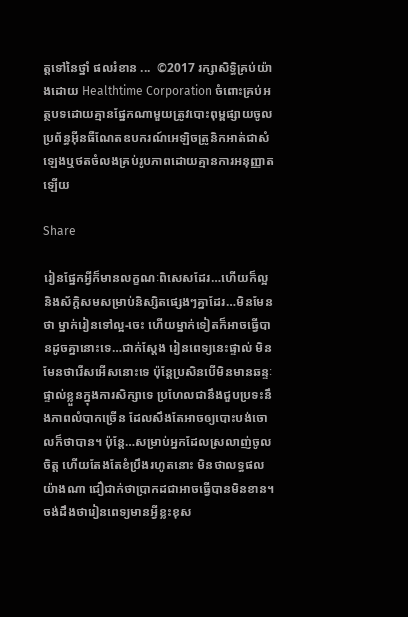ត្តទៅនៃថ្នាំ ផលរំខាន ...  ©2017 រក្សាសិទ្ធិគ្រប់យ៉ាងដោយ Healthtime Corporation ចំពោះគ្រប់អត្ថបទដោយគ្មានផ្នែកណាមួយត្រូវបោះពុម្ពផ្សាយចូល ប្រព័ន្ធអ៊ីនធឺណែតឧបករណ៍អេឡិចត្រូនិកអាត់ជាសំឡេងឬថតចំលងគ្រប់រូបភាពដោយគ្មានការអនុញ្ញាតឡើយ

Share

រៀនផ្នែកអ្វីក៏មានលក្ខណៈពិសេសដែរ…ហើយក៏ល្អ និងស័ក្តិសមសម្រាប់និស្សិតផ្សេងៗគ្នាដែរ…មិនមែនថា ម្នាក់រៀនទៅល្អ-ចេះ ហើយម្នាក់ទៀតក៏អាចធ្វើបានដូចគ្នានោះទេ…ជាក់ស្តែង រៀនពេទ្យនេះផ្ទាល់ មិនមែនថារើសអើសនោះទេ ប៉ុន្តែប្រសិនបើមិនមានឆន្ទៈផ្ទាល់ខ្លួនក្នុងការសិក្សាទេ ប្រហែលជានឹងជួបប្រទះនឹងភាពលំបាកច្រើន ដែលសឹងតែអាចឲ្យបោះបង់ចោលក៏ថាបាន។ ប៉ុន្តែ…សម្រាប់អ្នកដែលស្រលាញ់ចូលចិត្ត ហើយតែងតែខំប្រឹងរហូតនោះ មិនថាលទ្ធផលយ៉ាងណា ជឿជាក់ថាប្រាកដជាអាចធ្វើបានមិនខាន។  ចង់ដឹងថារៀនពេទ្យមានអ្វីខ្លះខុស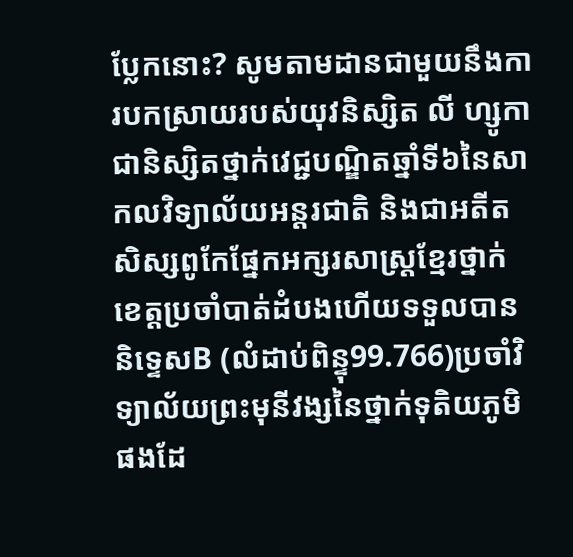ប្លែកនោះ? សូមតាមដានជាមួយនឹងការបកស្រាយរបស់យុវនិស្សិត លី ហ្សូកា ជានិស្សិតថ្នាក់វេជ្ជបណ្ឌិតឆ្នាំទី៦នៃសាកលវិទ្យាល័យអន្តរជាតិ និងជាអតីតសិស្សពូកែផ្នែកអក្សរសាស្ត្រខ្មែរថ្នាក់ខេត្តប្រចាំបាត់ដំបងហើយទទួលបាននិទ្ទេសB (លំដាប់ពិន្ទុ99.766)ប្រចាំវិទ្យាល័យព្រះមុនីវង្សនៃថ្នាក់ទុតិយភូមិផងដែ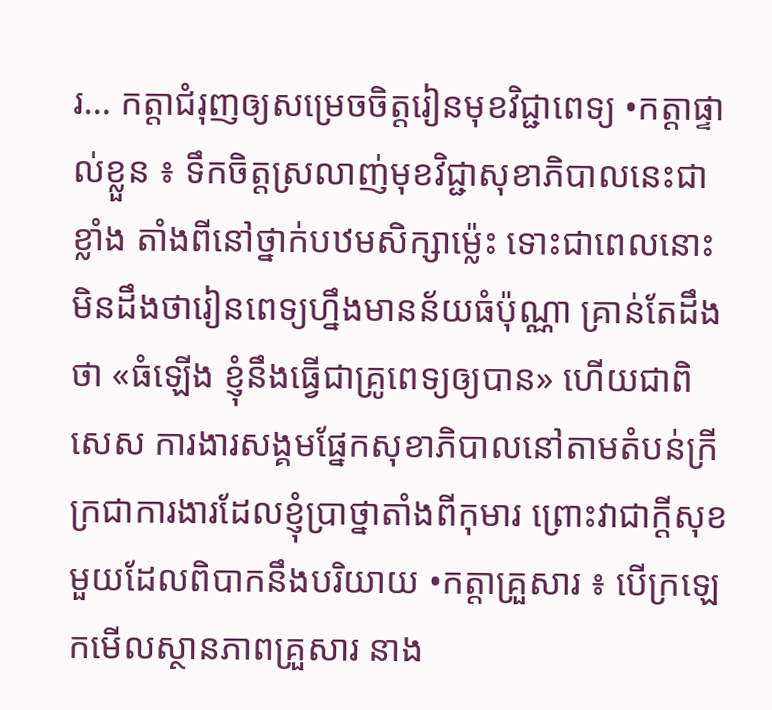រ… កត្តាជំរុញឲ្យសម្រេចចិត្តរៀនមុខវិជ្ជាពេទ្យ •កត្តាផ្ទាល់ខ្លួន ៖ ទឹកចិត្តស្រលាញ់មុខវិជ្ជាសុខាភិបាលនេះជាខ្លាំង តាំងពីនៅថ្នាក់បឋមសិក្សាម៉្លេះ ទោះជាពេលនោះ មិនដឹងថារៀនពេទ្យហ្នឹងមានន័យធំប៉ុណ្ណា គ្រាន់តែដឹងថា «ធំឡើង ខ្ញុំនឹងធ្វើជាគ្រូពេទ្យឲ្យបាន» ហើយជាពិសេស ការងារសង្គមផ្នែកសុខាភិបាលនៅតាមតំបន់ក្រីក្រជាការងារដែលខ្ញុំប្រាថ្នាតាំងពីកុមារ ព្រោះវាជាក្ដីសុខមួយដែលពិបាកនឹងបរិយាយ •កត្តាគ្រួសារ ៖ បើក្រឡេកមើលស្ថានភាពគ្រួសារ នាង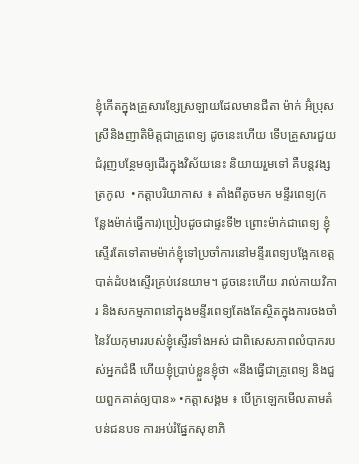ខ្ញុំកើតក្នុងគ្រួសារខ្សែស្រឡាយដែលមានជីតា ម៉ាក់ អ៊ំប្រុស ស្រីនិងញាតិមិត្តជាគ្រូពេទ្យ ដូចនេះហើយ ទើបគ្រួសារជួយជំរុញបន្ថែមឲ្យដើរក្នុងវិស័យនេះ និយាយរួមទៅ គឺបន្តវង្សត្រកូល  •កត្តាបរិយាកាស ៖ តាំងពីតូចមក មន្ទីរពេទ្យ(កន្លែងម៉ាក់ធ្វើការ)ប្រៀបដូចជាផ្ទះទី២ ព្រោះម៉ាក់ជាពេទ្យ ខ្ញុំស្ទើរតែទៅតាមម៉ាក់ខ្ញុំទៅប្រចាំការនៅមន្ទីរពេទ្យបង្អែកខេត្តបាត់ដំបងស្ទើរគ្រប់វេនយាម។ ដូចនេះហើយ រាល់កាយវិការ និងសកម្មភាពនៅក្នុងមន្ទីរពេទ្យតែងតែសិ្ថតក្នុងការចងចាំនៃវ័យកុមាររបស់ខ្ញុំស្ទើរទាំងអស់ ជាពិសេសភាពលំបាករបស់អ្នកជំងឺ ហើយខ្ញុំប្រាប់ខ្លួនខ្ញុំថា «នឹងធ្វើជាគ្រូពេទ្យ និងជួយពួកគាត់ឲ្យបាន» •កត្តាសង្គម ៖ បើក្រឡេកមើលតាមតំបន់ជនបទ ការអប់រំផ្នែកសុខាភិ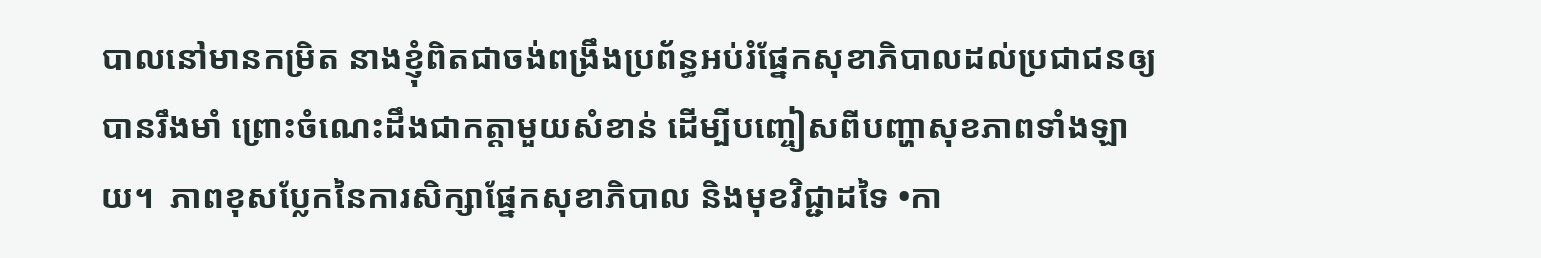បាលនៅមានកម្រិត នាងខ្ញុំពិតជាចង់ពង្រឹងប្រព័ន្ធអប់រំផ្នែកសុខាភិបាលដល់ប្រជាជនឲ្យបានរឹងមាំ ព្រោះចំណេះដឹងជាកត្តាមួយសំខាន់ ដើម្បីបញ្ចៀសពីបញ្ហាសុខភាពទាំងឡាយ។  ភាពខុសប្លែកនៃការសិក្សាផ្នែកសុខាភិបាល និងមុខវិជ្ជាដទៃ •កា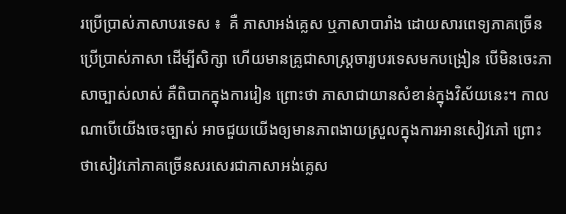រប្រើប្រាស់ភាសាបរទេស ៖  គឺ ភាសាអង់គ្លេស ឬភាសាបារាំង ដោយសារពេទ្យភាគច្រើនប្រើប្រាស់ភាសា ដើម្បីសិក្សា ហើយមានគ្រូជាសាស្រ្តចារ្យបរទេសមកបង្រៀន បើមិនចេះភាសាច្បាស់លាស់ គឺពិបាកក្នុងការរៀន ព្រោះថា ភាសាជាយានសំខាន់ក្នុងវិស័យនេះ។ កាលណាបើយើងចេះច្បាស់ អាចជួយយើងឲ្យមានភាពងាយស្រួលក្នុងការអានសៀវភៅ ព្រោះថាសៀវភៅភាគច្រើនសរសេរជាភាសាអង់គ្លេស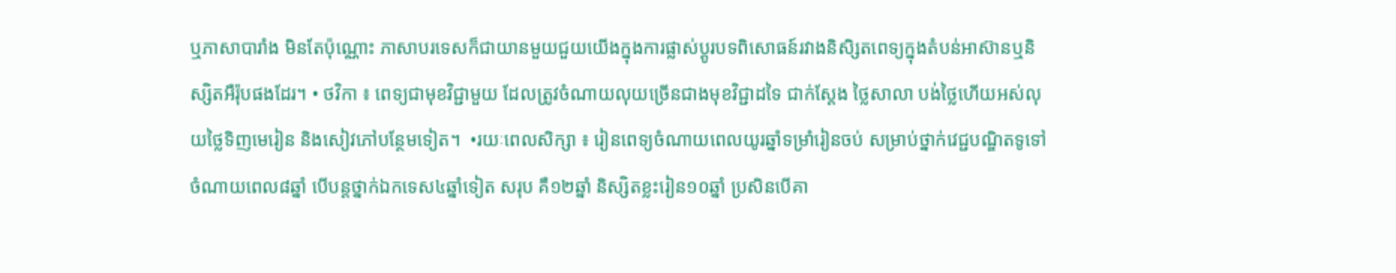ឬភាសាបារាំង មិនតែប៉ុណ្ណោះ ភាសាបរទេសក៏ជាយានមួយជួយយើងក្នុងការផ្លាស់ប្ដូរបទពិសោធន៍រវាងនិសិ្សតពេទ្យក្នុងតំបន់អាស៊ានឬនិស្សិតអឺរ៉ុបផងដែរ។ • ថវិកា ៖ ពេទ្យជាមុខវិជ្ជាមួយ ដែលត្រូវចំណាយលុយច្រើនជាងមុខវិជ្ជាដទៃ ជាក់ស្តែង ថ្លៃសាលា បង់ថ្លៃហើយអស់លុយថ្លៃទិញមេរៀន និងសៀវភៅបន្ថែមទៀត។  •រយៈពេលសិក្សា ៖ រៀនពេទ្យចំណាយពេលយូរឆ្នាំទម្រាំរៀនចប់ សម្រាប់ថ្នាក់វេជ្ជបណ្ឌិតទូទៅ ចំណាយពេល៨ឆ្នាំ បើបន្តថ្នាក់ឯកទេស៤ឆ្នាំទៀត សរុប គឺ១២ឆ្នាំ និស្សិតខ្លះរៀន១០ឆ្នាំ ប្រសិនបើគា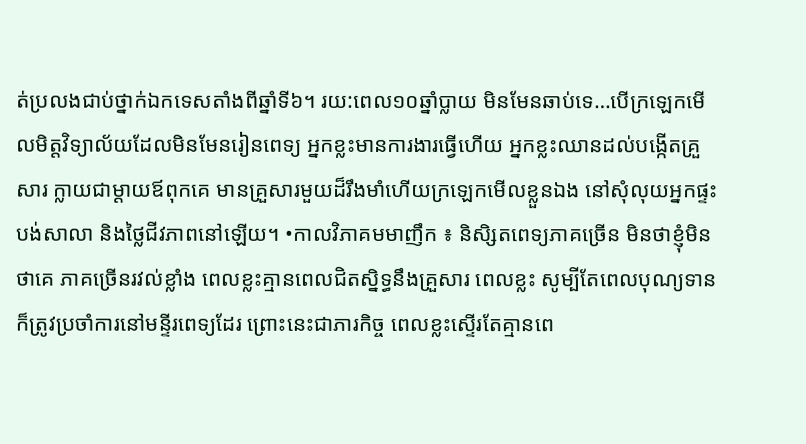ត់ប្រលងជាប់ថ្នាក់ឯកទេសតាំងពីឆ្នាំទី៦។ រយ:ពេល១០ឆ្នាំប្លាយ មិនមែនឆាប់ទេ…បើក្រឡេកមើលមិត្តវិទ្យាល័យដែលមិនមែនរៀនពេទ្យ អ្នកខ្លះមានការងារធ្វើហើយ អ្នកខ្លះឈានដល់បង្កើតគ្រួសារ ក្លាយជាម្ដាយឪពុកគេ មានគ្រួសារមួយដ៏រឹងមាំហើយក្រឡេកមើលខ្លួនឯង នៅសុំលុយអ្នកផ្ទះបង់សាលា និងថ្លៃជីវភាពនៅឡើយ។ •កាលវិភាគមមាញឹក ៖ និសិ្សតពេទ្យភាគច្រើន មិនថាខ្ញុំមិនថាគេ ភាគច្រើនរវល់ខ្លាំង ពេលខ្លះគ្មានពេលជិតសិ្នទ្ធនឹងគ្រួសារ ពេលខ្លះ សូម្បីតែពេលបុណ្យទានក៏ត្រូវប្រចាំការនៅមន្ទីរពេទ្យដែរ ព្រោះនេះជាភារកិច្ច ពេលខ្លះស្ទើរតែគ្មានពេ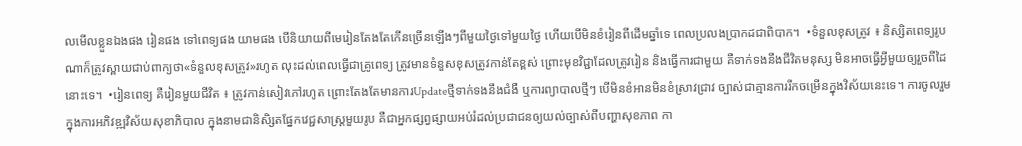លមើលខ្លួនឯងផង រៀនផង ទៅពេទ្យផង យាមផង បើនិយាយពីមេរៀនតែងតែកើនច្រើនឡើងៗពីមួយថ្ងៃទៅមួយថ្ងៃ ហើយបើមិនខំរៀនពីដើមឆ្នាំទេ ពេលប្រលងប្រាកដជាពិបាក។  •ទំនួលខុសត្រូវ ៖ និស្សិតពេទ្យរូបណាក៏ត្រូវស្ពាយជាប់ពាក្យថា«ទំនួលខុសត្រូវ»រហូត លុះដល់ពេលធ្វើជាគ្រូពេទ្យ ត្រូវមានទំនួសខុសត្រូវកាន់តែខ្ពស់ ព្រោះមុខវិជ្ជាដែលត្រូវរៀន និងធ្វើការជាមួយ គឺទាក់ទងនឹងជីវិតមនុស្ស មិនអាចធ្វើអ្វីមួយឲ្យរួចពីដៃនោះទេ។  •រៀនពេទ្យ គឺរៀនមួយជីវិត ៖ ត្រូវកាន់សៀវភៅរហូត ព្រោះតែងតែមានការUpdateថ្មីទាក់ទងនឹងជំងឺ ឬការព្យាបាលថ្មីៗ បើមិនខំអានមិនខំស្រាវជ្រាវ ច្បាស់ជាគ្មានការរីកចម្រើនក្នុងវិស័យនេះទេ។ ការចូលរួមក្នុងការអភិវឌ្ឍវិស័យសុខាភិបាល ក្នុងនាមជានិសិ្សតផ្នែកវេជ្ជសាស្រ្តមួយរូប គឺជាអ្នកផ្សព្វផ្សាយអប់រំដល់ប្រជាជនឲ្យយល់ច្បាស់ពីបញ្ហាសុខភាព កា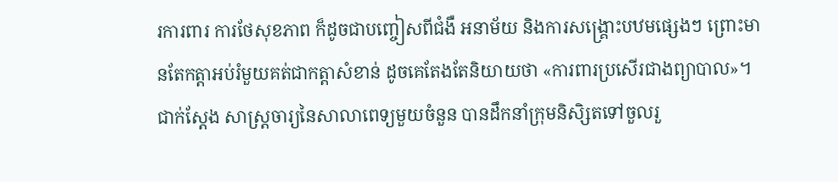រការពារ ការថែសុខភាព ក៏ដូចជាបញ្ចៀសពីជំងឺ អនាម័យ និងការសង្រ្គោះបឋមផ្សេងៗ ព្រោះមានតែកត្តាអប់រំមួយគត់ជាកត្តាសំខាន់ ដូចគេតែងតែនិយាយថា «ការពារប្រសើរជាងព្យាបាល»។  ជាក់ស្ដែង សាស្រ្តចារ្យនៃសាលាពេទ្យមួយចំនួន បានដឹកនាំក្រុមនិសិ្សតទៅចួលរួ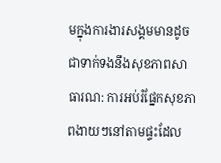មក្នុងការងារសង្គមមានដូចជាទាក់ទងនឹងសុខភាពសាធារណ: ការអប់រំផ្នែកសុខភាពងាយៗនៅតាមផ្ទះដែល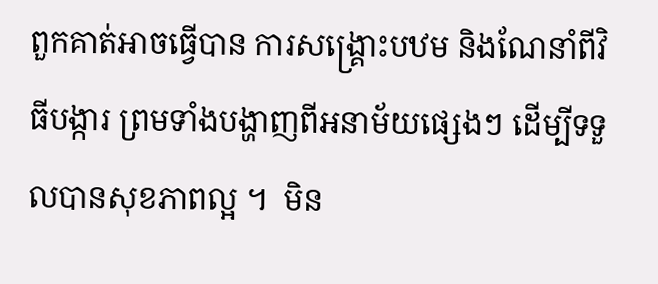ពួកគាត់អាចធ្វើបាន ការសង្រ្គោះបឋម និងណែនាំពីវិធីបង្ការ ព្រមទាំងបង្ហាញពីអនាម័យផ្សេងៗ ដើម្បីទទួលបានសុខភាពល្អ ។  មិន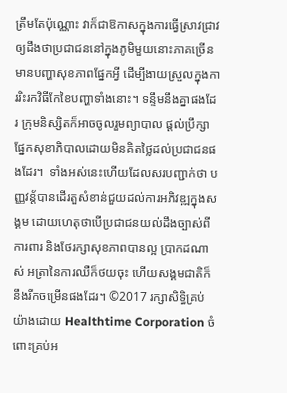ត្រឹមតែប៉ុណ្ណោះ វាក៏ជាឱកាសក្នុងការធ្វើស្រាវជ្រាវឲ្យដឹងថាប្រជាជននៅក្នុងភូមិមួយនោះភាគច្រើនមានបញ្ហាសុខភាពផ្នែកអ្វី ដើម្បីងាយស្រួលក្នុងការរិះរកវិធីកែខៃបញ្ហាទាំងនោះ។ ទន្ទឹមនឹងគ្នាផងដែរ ក្រុមនិស្សិតក៏អាចចូលរួមព្យាបាល ផ្ដល់ប្រឹក្សាផ្នែកសុខាភិបាលដោយមិនគិតថ្លៃដល់ប្រជាជនផងដែរ។  ទាំងអស់នេះហើយដែលសរបញ្ជាក់ថា បញ្ញវន្ត័បានដើរតួសំខាន់ជួយដល់ការអភិវឌ្ឍក្នុងសង្គម ដោយហេតុថាបើប្រជាជនយល់ដឹងច្បាស់ពីការពារ និងថែរក្សាសុខភាពបានល្អ ប្រាកដណាស់ អត្រានៃការឈឺក៏ថយចុះ ហើយសង្គមជាតិក៏នឹងរីកចម្រើនផងដែរ។ ©2017 រក្សាសិទ្ធិគ្រប់យ៉ាងដោយ Healthtime Corporation ចំពោះគ្រប់អ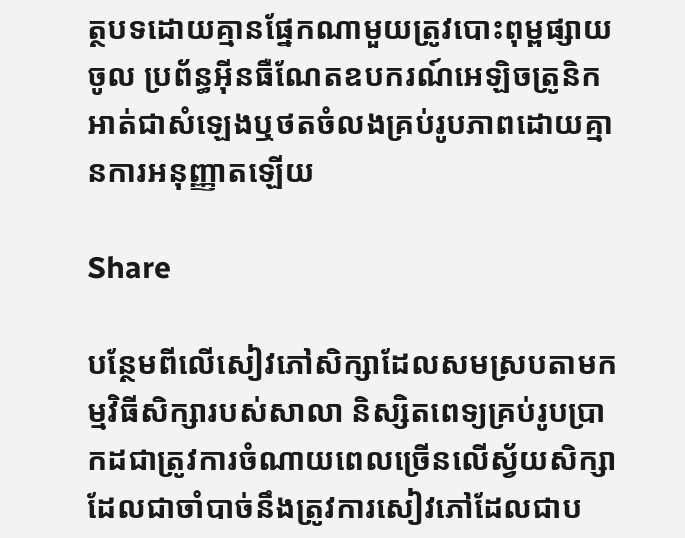ត្ថបទដោយគ្មានផ្នែកណាមួយត្រូវបោះពុម្ពផ្សាយចូល ប្រព័ន្ធអ៊ីនធឺណែតឧបករណ៍អេឡិចត្រូនិកអាត់ជាសំឡេងឬថតចំលងគ្រប់រូបភាពដោយគ្មានការអនុញ្ញាតឡើយ

Share

បន្ថែមពីលើសៀវភៅសិក្សាដែលសមស្របតាមកម្មវិធីសិក្សារបស់សាលា និស្សិតពេទ្យគ្រប់រូបប្រាកដជាត្រូវការចំណាយពេលច្រើនលើស្វ័យសិក្សា ដែលជាចាំបាច់នឹងត្រូវការសៀវភៅដែលជាប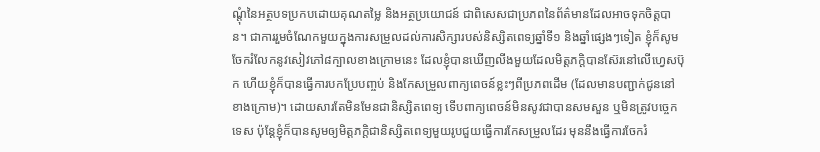ណ្តុំនៃអត្ថបទប្រកបដោយគុណតម្លៃ និងអត្ថប្រយោជន៍ ជាពិសេសជាប្រភពនៃព័ត៌មានដែលអាចទុកចិត្តបាន។ ជាការរួមចំណែកមួយក្នុងការសម្រួលដល់ការសិក្សារបស់និស្សិតពេទ្យឆ្នាំទី១ និងឆ្នាំផ្សេងៗទៀត ខ្ញុំក៏សូមចែករំលែកនូវសៀវភៅ៨ក្បាលខាងក្រោមនេះ ដែលខ្ញុំបានឃើញលីងមួយដែលមិត្តភក្តិបានស៊ែរនៅលើហ្វេសប៊ុក ហើយខ្ញុំក៏បានធ្វើការបកប្រែបញ្ចប់ និងកែសម្រួលពាក្យពេចន៍ខ្លះៗពីប្រភពដើម (ដែលមានបញ្ជាក់ជូននៅខាងក្រោម)។ ដោយសារតែមិនមែនជានិស្សិតពេទ្យ ទើបពាក្យពេចន៍មិនសូវជាបានសមសួន ឬមិនត្រូវបច្ចេកទេស ប៉ុន្តែខ្ញុំក៏បានសូមឲ្យមិត្តភក្តិជានិស្សិតពេទ្យមួយរូបជួយធ្វើការកែសម្រួលដែរ មុននឹងធ្វើការចែករំ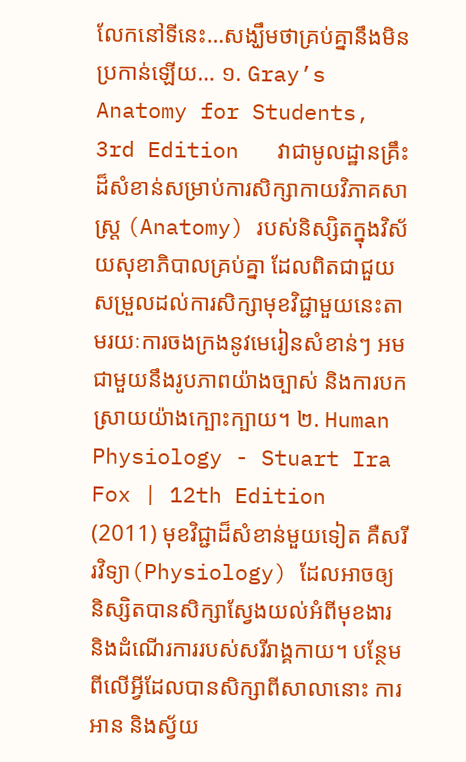លែកនៅទីនេះ…សង្ឃឹមថាគ្រប់គ្នានឹងមិនប្រកាន់ឡើយ… ១. Gray’s Anatomy for Students, 3rd Edition   វាជាមូលដ្ឋានគ្រឹះដ៏សំខាន់សម្រាប់ការសិក្សាកាយវិភាគសាស្រ្ត (Anatomy) របស់និស្សិតក្នុងវិស័យសុខាភិបាលគ្រប់គ្នា ដែលពិតជាជួយសម្រួលដល់ការសិក្សាមុខវិជ្ជាមួយនេះតាមរយៈការចងក្រងនូវមេរៀនសំខាន់ៗ អមជាមួយនឹងរូបភាពយ៉ាងច្បាស់ និងការបកស្រាយយ៉ាងក្បោះក្បាយ។ ២. Human Physiology - Stuart Ira Fox | 12th Edition (2011) មុខវិជ្ជាដ៏សំខាន់មួយទៀត គឺសរីរវិទ្យា(Physiology) ដែលអាចឲ្យនិស្សិតបានសិក្សាស្វែងយល់អំពីមុខងារ និងដំណើរការរបស់សរីរាង្គកាយ។ បន្ថែមពីលើអ្វីដែលបានសិក្សាពីសាលានោះ ការអាន និងស្វ័យ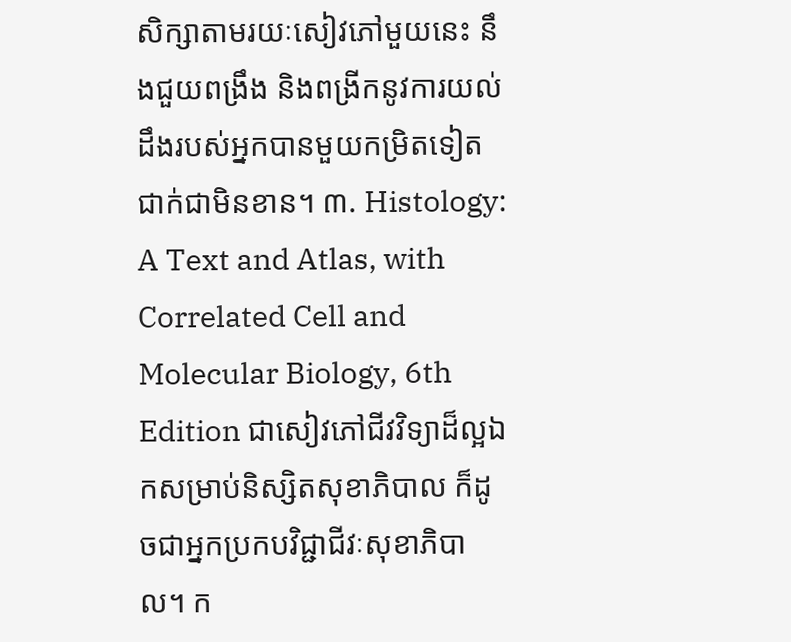សិក្សាតាមរយៈសៀវភៅមួយនេះ នឹងជួយពង្រឹង និងពង្រីកនូវការយល់ដឹងរបស់អ្នកបានមួយកម្រិតទៀតជាក់ជាមិនខាន។ ៣. Histology: A Text and Atlas, with Correlated Cell and Molecular Biology, 6th Edition ជាសៀវភៅជីវវិទ្យាដ៏ល្អឯកសម្រាប់និស្សិតសុខាភិបាល ក៏ដូចជាអ្នកប្រកបវិជ្ជាជីវៈសុខាភិបាល។ ក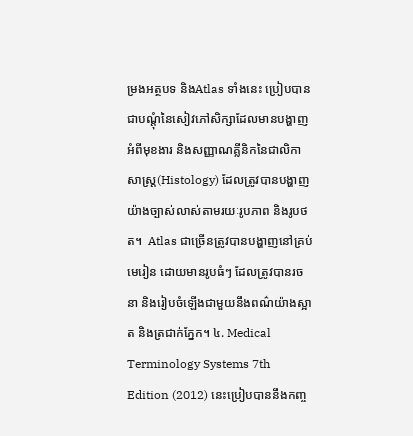ម្រងអត្ថបទ និងAtlas ទាំងនេះ ប្រៀបបានជាបណ្តុំនៃសៀវភៅសិក្សាដែលមានបង្ហាញអំពីមុខងារ និងសញ្ញាណគ្លីនិកនៃជាលិកាសាស្រ្ត(Histology) ដែលត្រូវបានបង្ហាញយ៉ាងច្បាស់លាស់តាមរយៈរូបភាព និងរូបថត។  Atlas ជាច្រើនត្រូវបានបង្ហាញនៅគ្រប់មេរៀន ដោយមានរូបធំៗ ដែលត្រូវបានរចនា និងរៀបចំឡើងជាមួយនឹងពណ៌យ៉ាងស្អាត និងត្រជាក់ភ្នែក។ ៤. Medical Terminology Systems 7th Edition (2012) នេះប្រៀបបាននឹងកញ្ច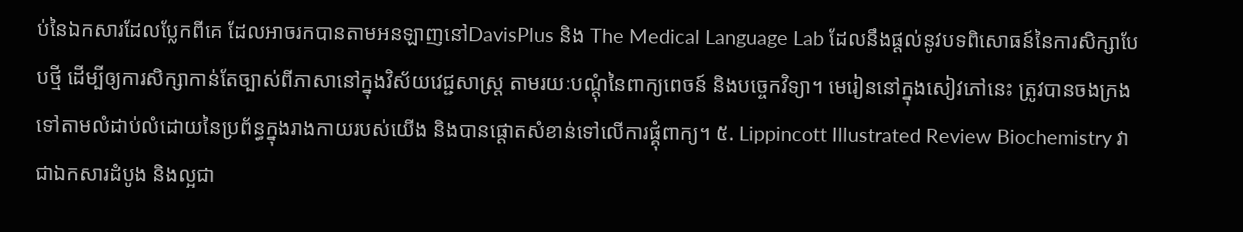ប់នៃឯកសារដែលប្លែកពីគេ ដែលអាចរកបានតាមអនឡាញនៅDavisPlus និង The Medical Language Lab ដែលនឹងផ្តល់នូវបទពិសោធន៍នៃការសិក្សាបែបថ្មី ដើម្បីឲ្យការសិក្សាកាន់តែច្បាស់ពីភាសានៅក្នុងវិស័យវេជ្ជសាស្រ្ត តាមរយៈបណ្តុំនៃពាក្យពេចន៍ និងបច្ចេកវិទ្យា។ មេរៀននៅក្នុងសៀវភៅនេះ ត្រូវបានចងក្រងទៅតាមលំដាប់លំដោយនៃប្រព័ន្ធក្នុងរាងកាយរបស់យើង និងបានផ្ដោតសំខាន់ទៅលើការផ្គុំពាក្យ។ ៥. Lippincott Illustrated Review Biochemistry វាជាឯកសារដំបូង និងល្អជា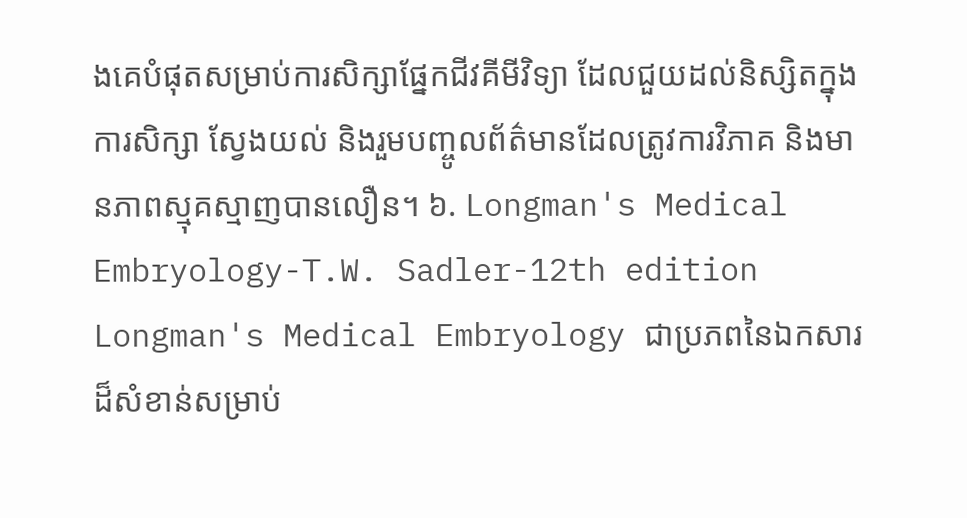ងគេបំផុតសម្រាប់ការសិក្សាផ្នែកជីវគីមីវិទ្យា ដែលជួយដល់និស្សិតក្នុងការសិក្សា ស្វែងយល់ និងរួមបញ្ចូលព័ត៌មានដែលត្រូវការវិភាគ និងមានភាពស្មុគស្មាញបានលឿន។ ៦. Longman's Medical Embryology-T.W. Sadler-12th edition Longman's Medical Embryology ជាប្រភពនៃឯកសារដ៏សំខាន់សម្រាប់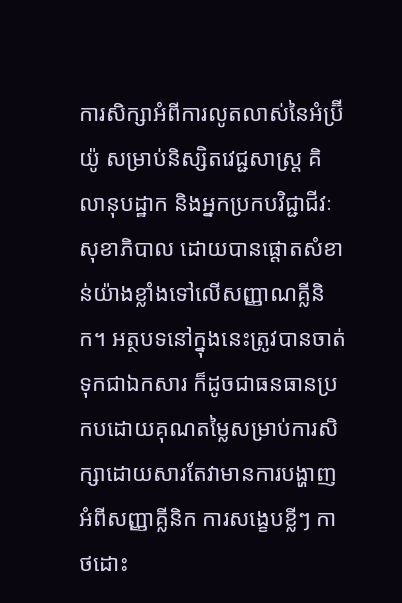ការសិក្សាអំពីការលូតលាស់នៃអំប្រ៊ីយ៉ូ សម្រាប់និស្សិតវេជ្ជសាស្រ្ត គិលានុបដ្ឋាក និងអ្នកប្រកបវិជ្ជាជីវៈសុខាភិបាល ដោយបានផ្ដោតសំខាន់យ៉ាងខ្លាំងទៅលើសញ្ញាណគ្លីនិក។ អត្ថបទនៅក្នុងនេះត្រូវបានចាត់ទុកជាឯកសារ ក៏ដូចជាធនធានប្រកបដោយគុណតម្លៃសម្រាប់ការសិក្សាដោយសារតែវាមានការបង្ហាញអំពីសញ្ញាគ្លីនិក ការសង្ខេបខ្លីៗ កាថដោះ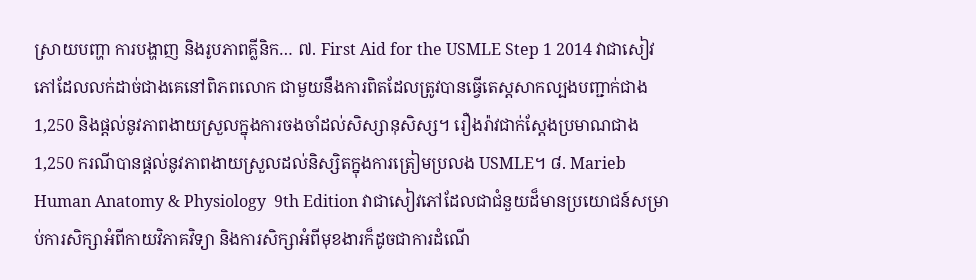ស្រាយបញ្ហា ការបង្ហាញ និងរូបភាពគ្លីនិក… ៧. First Aid for the USMLE Step 1 2014 វាជាសៀវភៅដែលលក់ដាច់ជាងគេនៅពិភពលោក ជាមួយនឹងការពិតដែលត្រូវបានធ្វើតេស្តសាកល្បងបញ្ជាក់ជាង1,250 និងផ្តល់នូវភាពងាយស្រួលក្នុងការចងចាំដល់សិស្សានុសិស្ស។ រឿងរ៉ាវជាក់ស្តែងប្រមាណជាង1,250 ករណីបានផ្តល់នូវភាពងាយស្រួលដល់និស្សិតក្នុងការត្រៀមប្រលង USMLE។ ៨. Marieb Human Anatomy & Physiology  9th Edition វាជាសៀវភៅដែលជាជំនួយដ៏មានប្រយោជន៍សម្រាប់ការសិក្សាអំពីកាយវិភាគវិទ្យា និងការសិក្សាអំពីមុខងារក៏ដូចជាការដំណើ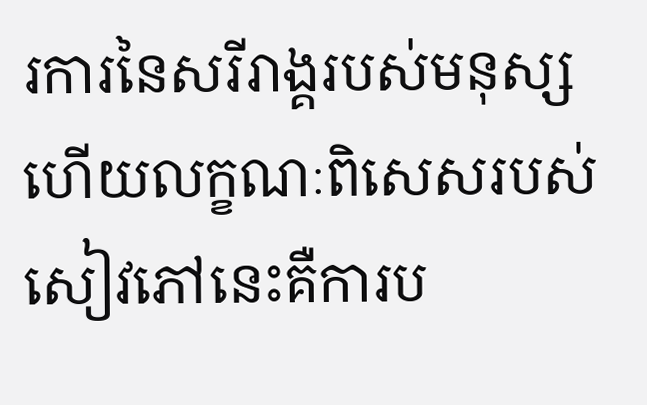រការនៃសរីរាង្គរបស់មនុស្ស ហើយលក្ខណៈពិសេសរបស់សៀវភៅនេះគឺការប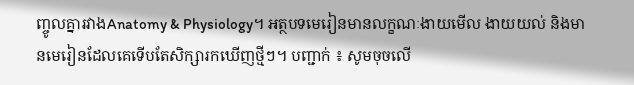ញ្ចូលគ្នារវាងAnatomy & Physiology។ អត្ថបទមេរៀនមានលក្ខណៈងាយមើល ងាយយល់ និងមានមេរៀនដែលគេទើបតែសិក្សារកឃើញថ្មីៗ។ បញ្ជាក់ ៖ សូមចុចលើ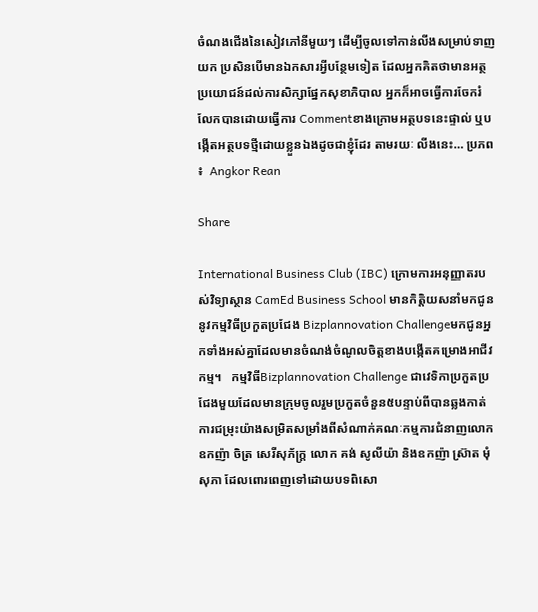ចំណងជើងនៃសៀវភៅនីមួយៗ ដើម្បីចូលទៅកាន់លីងសម្រាប់ទាញយក ប្រសិនបើមានឯកសារអ្វីបន្ថែមទៀត ដែលអ្នកគិតថាមានអត្ថប្រយោជន៍ដល់ការសិក្សាផ្នែកសុខាភិបាល អ្នកក៏អាចធ្វើការចែករំលែកបានដោយធ្វើការ Commentខាងក្រោមអត្ថបទនេះផ្ទាល់ ឬបង្កើតអត្ថបទថ្មីដោយខ្លួនឯងដូចជាខ្ញុំដែរ តាមរយៈ លីងនេះ… ប្រភព ៖  Angkor Rean

Share

International Business Club (IBC) ក្រោមការអនុញ្ញាតរបស់វិទ្យាស្ថាន CamEd Business School មានកិត្តិយសនាំមកជូននូវកម្មវិធីប្រកួតប្រជែង Bizplannovation Challengeមកជូនអ្នកទាំងអស់គ្នាដែលមានចំណង់ចំណូលចិត្តខាងបង្កើតគម្រោងអាជីវកម្ម។   កម្មវិធីBizplannovation Challenge ជាវេទិកាប្រកួតប្រជែងមួយដែលមានក្រុមចូលរួមប្រកួតចំនួន៥បន្ទាប់ពីបានឆ្លងកាត់ការជម្រុះយ៉ាងសម្រិតសម្រាំងពីសំណាក់គណៈកម្មការជំនាញលោកឧកញ៉ា ចិត្រ សេរីសុភ័ក្រ្ត លោក គង់ សូលីយ៉ា និងឧកញ៉ា ស្រ៊ាត មុំសុភា ដែលពោរពេញទៅដោយបទពិសោ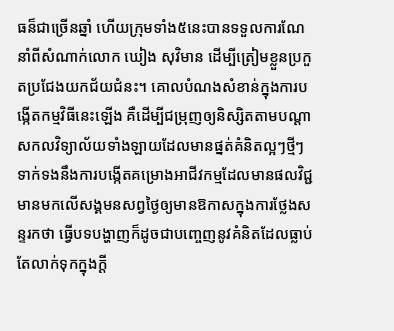ធន៏ជាច្រើនឆ្នាំ ហើយក្រុមទាំង៥នេះបានទទួលការណែនាំពីសំណាក់លោក ឃៀង សុវិមាន ដើម្បីត្រៀមខ្លួនប្រកួតប្រជែងយកជ័យជំនះ។ គោលបំណងសំខាន់ក្នុងការបង្កើតកម្មវិធីនេះឡើង គឺដើម្បីជម្រុញឲ្យនិស្សិតតាមបណ្ដាសកលវិទ្យាល័យទាំងឡាយដែលមានផ្នត់គំនិតល្អៗថ្មីៗទាក់ទងនឹងការបង្កើតគម្រោងអាជីវកម្មដែលមានផលវិជ្ជមានមកលើសង្គមនសព្វថ្ងៃឲ្យមានឱកាសក្នុងការថ្លែងសន្ទរកថា ធ្វើបទបង្ហាញក៏ដូចជាបញ្ចេញនូវគំនិតដែលធ្លាប់តែលាក់ទុកក្នុងក្ដី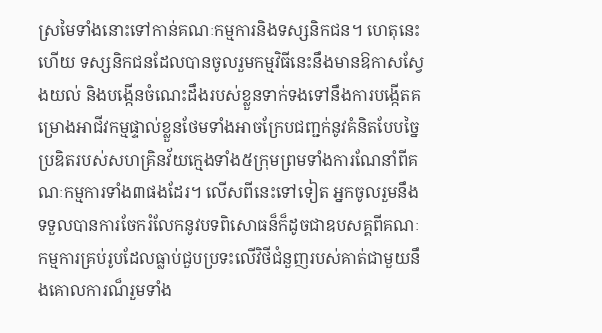ស្រមៃទាំងនោះទៅកាន់គណៈកម្មការនិងទស្សនិកជន។ ហេតុនេះហើយ ទស្សនិកជនដែលបានចូលរួមកម្មវិធីនេះនឹងមានឱកាសស្វែងយល់ និងបង្កើនចំណេះដឹងរបស់ខ្លួនទាក់ទងទៅនឹងការបង្កើតគម្រោងអាជីវកម្មផ្ទាល់ខ្លួនថែមទាំងអាចក្រែបជញ្ជក់នូវគំនិតបែបច្នៃប្រឌិតរបស់សហគ្រិនវ័យក្មេងទាំង៥ក្រុមព្រមទាំងការណែនាំពីគណៈកម្មការទាំង៣ផងដែរ។ លើសពីនេះទៅទៀត អ្នកចូលរួមនឹងទទួលបានការចែករំលែកនូវបទពិសោធន៏ក៏ដូចជាឧបសគ្គពីគណៈកម្មការគ្រប់រូបដែលធ្លាប់ជួបប្រទះលើវិថីជំនួញរបស់គាត់ជាមួយនឹងគោលការណ៏រួមទាំង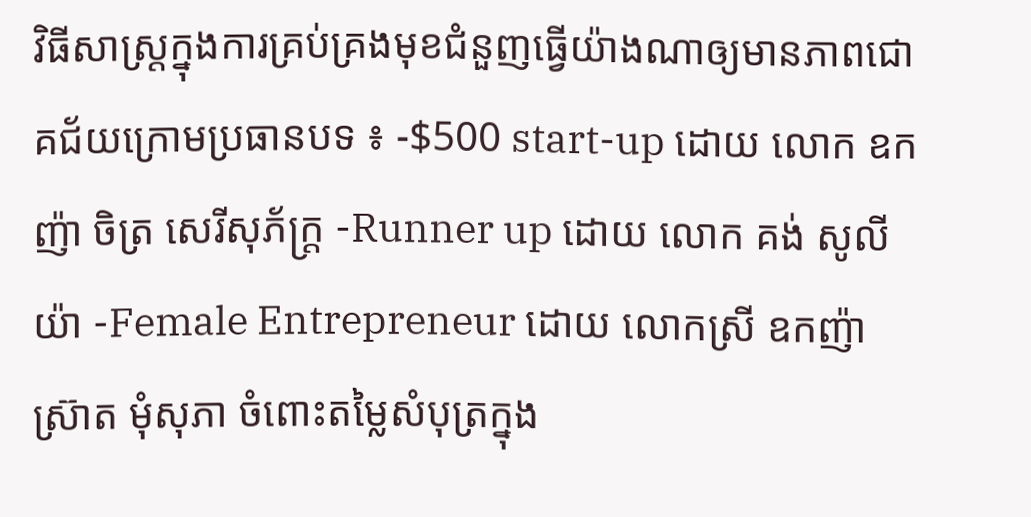វិធីសាស្រ្តក្នុងការគ្រប់គ្រងមុខជំនួញធ្វើយ៉ាងណាឲ្យមានភាពជោគជ័យក្រោមប្រធានបទ ៖ -$500 start-up ដោយ លោក ឧកញ៉ា ចិត្រ សេរីសុភ័ក្រ្ត -Runner up ដោយ លោក គង់ សូលីយ៉ា -Female Entrepreneur ដោយ លោកស្រី ឧកញ៉ា ស្រ៊ាត មុំសុភា ចំពោះតម្លៃសំបុត្រក្នុង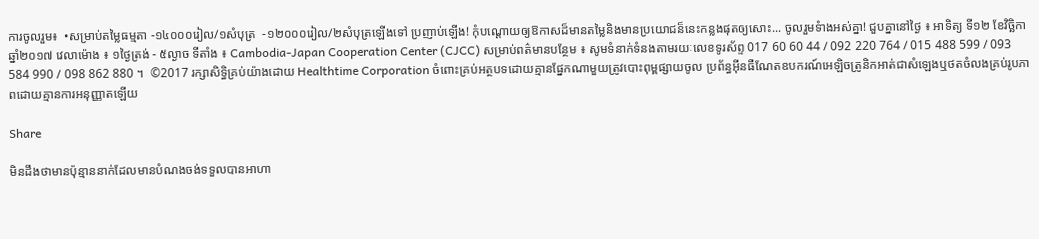ការចូលរួម៖  •សម្រាប់តម្លៃធម្មតា -១៤០០០រៀល/១សំបុត្រ  -១២០០០រៀល/២សំបុត្រឡើងទៅ ប្រញាប់ឡើង! កុំបណ្ដោយឲ្យឱកាសដ៏មានតម្លៃនិងមានប្រយោជន៏នេះកន្លងផុតឲ្យសោះ... ចូលរួមទំាងអស់គ្នា! ជួបគ្នានៅថ្ងៃ ៖ អាទិត្យ ទី១២ ខែវិច្ឆិកា ឆ្នាំ២០១៧ វេលាម៉ោង ៖ ១ថ្ងៃត្រង់ - ៥ល្ងាច ទីតាំង ៖ Cambodia-Japan Cooperation Center (CJCC) សម្រាប់ពត៌មានបន្ថែម ៖ សូមទំនាក់ទំនងតាមរយៈលេខទូរស័ព្ទ 017 60 60 44 / 092 220 764 / 015 488 599 / 093 584 990 / 098 862 880 ។  ©2017 រក្សាសិទ្ធិគ្រប់យ៉ាងដោយ Healthtime Corporation ចំពោះគ្រប់អត្ថបទដោយគ្មានផ្នែកណាមួយត្រូវបោះពុម្ពផ្សាយចូល ប្រព័ន្ធអ៊ីនធឺណែតឧបករណ៍អេឡិចត្រូនិកអាត់ជាសំឡេងឬថតចំលងគ្រប់រូបភាពដោយគ្មានការអនុញ្ញាតឡើយ

Share

មិនដឹងថាមានប៉ុន្មាននាក់ដែលមានបំណងចង់ទទួលបានអាហា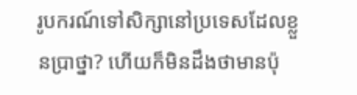រូបករណ៍ទៅសិក្សានៅប្រទេសដែលខ្លួនប្រាថ្នា? ហើយក៏មិនដឹងថាមានប៉ុ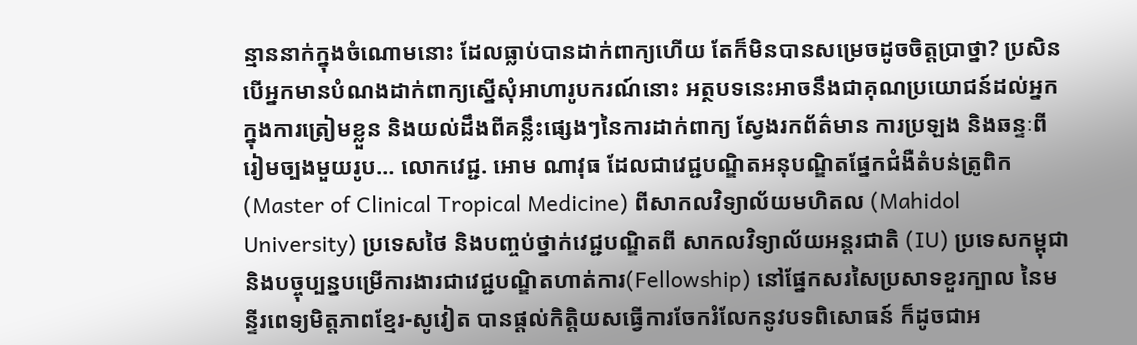ន្មាននាក់ក្នុងចំណោមនោះ ដែលធ្លាប់បានដាក់ពាក្យហើយ តែក៏មិនបានសម្រេចដូចចិត្តប្រាថ្នា? ប្រសិនបើអ្នកមានបំណងដាក់ពាក្យស្នើសុំអាហារូបករណ៍នោះ អត្ថបទនេះអាចនឹងជាគុណប្រយោជន៍ដល់អ្នកក្នុងការត្រៀមខ្លួន និងយល់ដឹងពីគន្លឹះផ្សេងៗនៃការដាក់ពាក្យ ស្វែងរកព័ត៌មាន ការប្រឡង និងឆន្ទៈពីរៀមច្បងមួយរូប… លោកវេជ្ជ. អោម ណាវុធ ដែលជាវេជ្ជបណ្ឌិតអនុបណ្ឌិតផ្នែកជំងឺតំបន់ត្រូពិក (Master of Clinical Tropical Medicine) ពីសាកលវិទ្យាល័យមហិតល (Mahidol University) ប្រទេសថៃ និងបញ្ចប់ថ្នាក់វេជ្ជបណ្ឌិតពី សាកលវិទ្យាល័យអន្តរជាតិ (IU) ប្រទេសកម្ពុជា និងបច្ចុប្បន្នបម្រើការងារជាវេជ្ជបណ្ឌិតហាត់ការ(Fellowship) នៅផ្នែកសរសៃប្រសាទខួរក្បាល នៃមន្ទីរពេទ្យមិត្តភាពខ្មែរ-សូវៀត បានផ្តល់កិត្តិយសធ្វើការចែករំលែកនូវបទពិសោធន៍ ក៏ដូចជាអ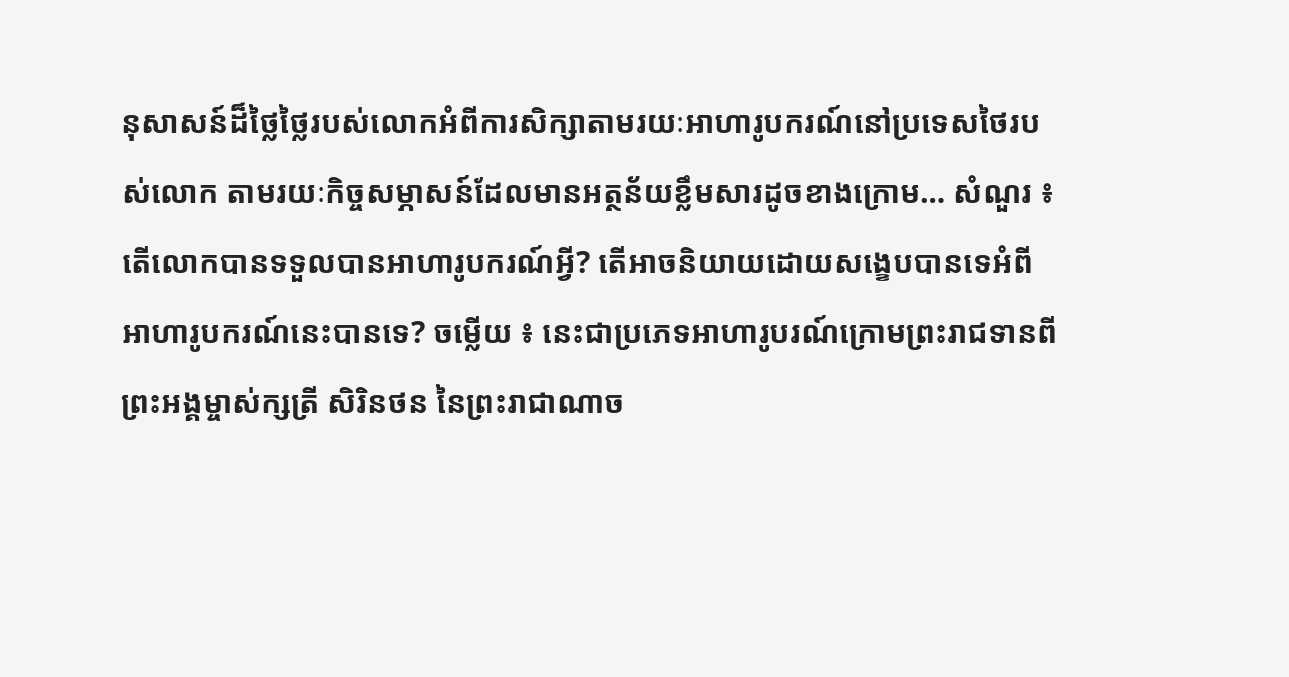នុសាសន៍ដ៏ថ្លៃថ្លៃរបស់លោកអំពីការសិក្សាតាមរយៈអាហារូបករណ៍នៅប្រទេសថៃរបស់លោក តាមរយៈកិច្ចសម្ភាសន៍ដែលមានអត្ថន័យខ្លឹមសារដូចខាងក្រោម… សំណួរ ៖ តើលោកបានទទួលបានអាហារូបករណ៍អ្វី? តើអាចនិយាយដោយសង្ខេបបានទេអំពីអាហារូបករណ៍នេះបានទេ? ចម្លើយ ៖ នេះជាប្រភេទអាហារូបរណ៍ក្រោមព្រះរាជទានពីព្រះអង្គម្ចាស់ក្សត្រី សិរិនថន នៃព្រះរាជាណាច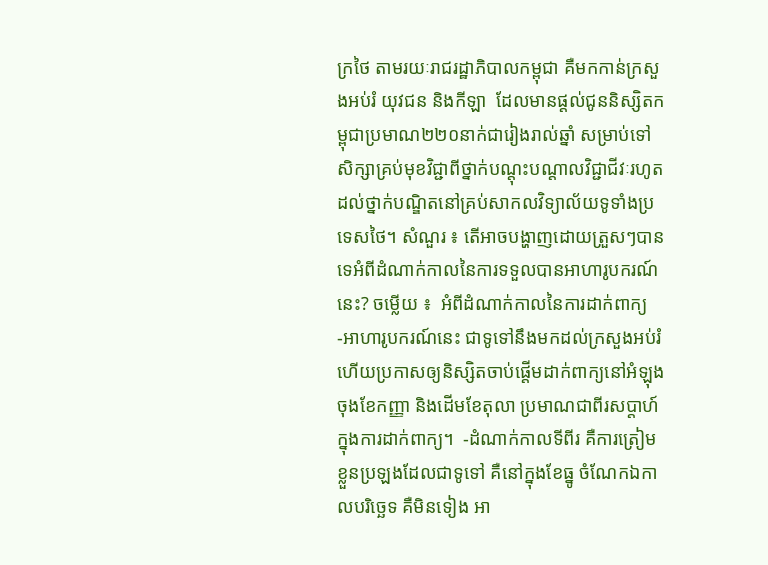ក្រថៃ តាមរយៈរាជរដ្ឋាភិបាលកម្ពុជា គឺមកកាន់ក្រសួងអប់រំ យុវជន និងកីឡា  ដែលមានផ្តល់ជូននិស្សិតកម្ពុជាប្រមាណ២២០នាក់ជារៀងរាល់ឆ្នាំ សម្រាប់ទៅសិក្សាគ្រប់មុខវិជ្ជាពីថ្នាក់បណ្តុះបណ្តាលវិជ្ជាជីវៈរហូតដល់ថ្នាក់បណ្ឌិតនៅគ្រប់សាកលវិទ្យាល័យទូទាំងប្រទេសថៃ។ សំណួរ ៖ តើអាចបង្ហាញដោយត្រួសៗបានទេអំពីដំណាក់កាលនៃការទទួលបានអាហារូបករណ៍នេះ? ចម្លើយ ៖  អំពីដំណាក់កាលនៃការដាក់ពាក្យ -អាហារូបករណ៍នេះ ជាទូទៅនឹងមកដល់ក្រសួងអប់រំ ហើយប្រកាសឲ្យនិស្សិតចាប់ផ្តើមដាក់ពាក្យនៅអំឡុងចុងខែកញ្ញា និងដើមខែតុលា ប្រមាណជាពីរសប្តាហ៍ក្នុងការដាក់ពាក្យ។  -ដំណាក់កាលទីពីរ គឺការត្រៀមខ្លួនប្រឡងដែលជាទូទៅ គឺនៅក្នុងខែធ្នូ ចំណែកឯកាលបរិច្ឆេទ គឺមិនទៀង អា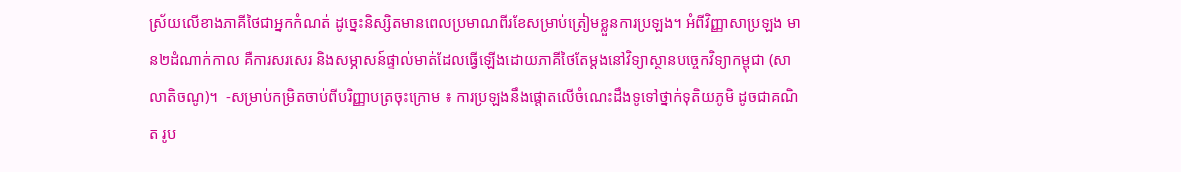ស្រ័យលើខាងភាគីថៃជាអ្នកកំណត់ ដូច្នេះនិស្សិតមានពេលប្រមាណពីរខែសម្រាប់ត្រៀមខ្លួនការប្រឡង។ អំពីវិញ្ញាសាប្រឡង មាន២ដំណាក់កាល គឺការសរសេរ និងសម្ភាសន៍ផ្ទាល់មាត់ដែលធ្វើឡើងដោយភាគីថៃតែម្តងនៅវិទ្យាស្ថានបច្ចេកវិទ្យាកម្ពុជា (សាលាតិចណូ)។  -សម្រាប់កម្រិតចាប់ពីបរិញ្ញាបត្រចុះក្រោម ៖ ការប្រឡងនឹងផ្តោតលើចំណេះដឹងទូទៅថ្នាក់ទុតិយភូមិ ដូចជាគណិត រូប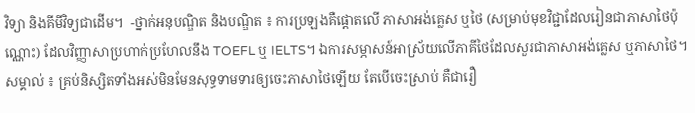វិទ្យា និងគីមីវិទ្យជាដើម។  -ថ្នាក់អនុបណ្ឌិត និងបណ្ឌិត ៖ ការប្រឡងគឺផ្តោតលើ ភាសាអង់គ្លេស ឬថៃ (សម្រាប់មុខវិជ្ជាដែលរៀនជាភាសាថៃប៉ុណ្ណោះ) ដែលវិញ្ញាសាប្រហាក់ប្រហែលនឹង TOEFL ឬ IELTS។ ឯការសម្ភាសន៍អាស្រ័យលើភាគីថៃដែលសួរជាភាសាអង់គ្លេស ឬភាសាថៃ។  សម្គាល់ ៖ គ្រប់និស្សិតទាំងអស់មិនមែនសុទ្ធទាមទារឲ្យចេះភាសាថៃឡើយ តែបើចេះស្រាប់ គឺជារឿ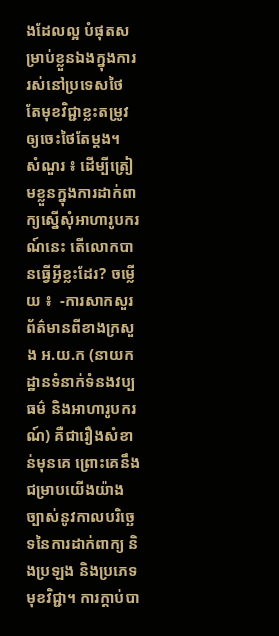ងដែលល្អ បំផុតសម្រាប់ខ្លួនឯងក្នុងការរស់នៅប្រទេសថៃ តែមុខវិជ្ជាខ្លះតម្រូវឲ្យចេះថៃតែម្តង។  សំណួរ ៖ ដើម្បីត្រៀមខ្លួនក្នុងការដាក់ពាក្យស្នើសុំអាហារូបករណ៍នេះ តើលោកបានធ្វើអ្វីខ្លះដែរ? ចម្លើយ ៖  -ការសាកសួរព័ត៌មានពីខាងក្រសួង អ.យ.ក (នាយកដ្ឋានទំនាក់ទំនងវប្បធម៌ និងអាហារូបករណ៍) គឺជារឿងសំខាន់មុនគេ ព្រោះគេនឹងជម្រាបយើងយ៉ាងច្បាស់នូវកាលបរិច្ឆេទនៃការដាក់ពាក្យ និងប្រឡង និងប្រភេទមុខវិជ្ជា។ ការក្តាប់បា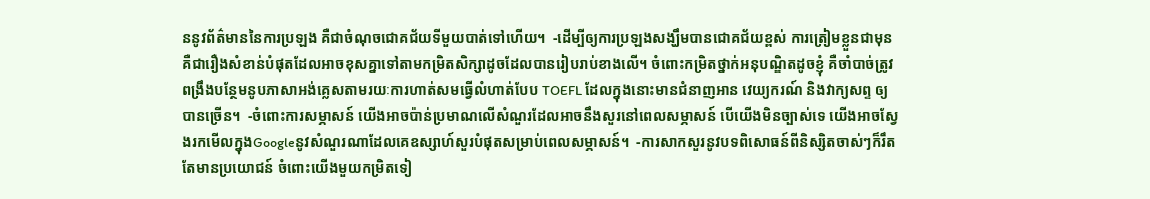ននូវព័ត៌មាននៃការប្រឡង គឺជាចំណុចជោគជ័យទីមួយបាត់ទៅហើយ។  -ដើម្បីឲ្យការប្រឡងសង្ឃឹមបានជោគជ័យខ្ពស់ ការត្រៀមខ្លួនជាមុន គឺជារឿងសំខាន់បំផុតដែលអាចខុសគ្នាទៅតាមកម្រិតសិក្សាដូចដែលបានរៀបរាប់ខាងលើ។ ចំពោះកម្រិតថ្នាក់អនុបណ្ឌិតដូចខ្ញុំ គឺចាំបាច់ត្រូវពង្រឹងបន្ថែមនូបភាសាអង់គ្លេសតាមរយៈការហាត់សមធ្វើលំហាត់បែប TOEFL ដែលក្នុងនោះមានជំនាញអាន វេយ្យករណ៍ និងវាក្យសព្ទ ឲ្យបានច្រើន។  -ចំពោះការសម្ភាសន៍ យើងអាចប៉ាន់ប្រមាណលើសំណួរដែលអាចនឹងសួរនៅពេលសម្ភាសន៍ បើយើងមិនច្បាស់ទេ យើងអាចស្វែងរកមើលក្នុងGoogleនូវសំណួរណាដែលគេឧស្សាហ៍សួរបំផុតសម្រាប់ពេលសម្ភាសន៍។  -ការសាកសួរនូវបទពិសោធន៍ពីនិស្សិតចាស់ៗក៏រឹតតែមានប្រយោជន៍ ចំពោះយើងមួយកម្រិតទៀ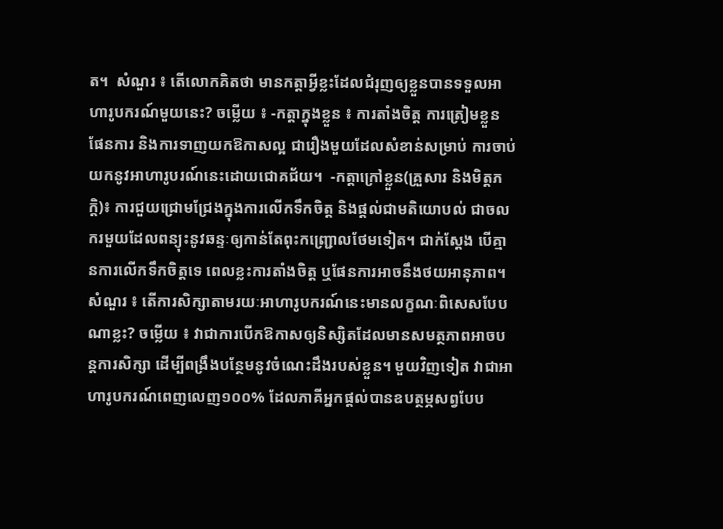ត។  សំណួរ ៖ តើលោកគិតថា មានកត្តាអ្វីខ្លះដែលជំរុញឲ្យខ្លួនបានទទួលអាហារូបករណ៍មួយនេះ? ចម្លើយ ៖ -កត្តាក្នុងខ្លួន ៖ ការតាំងចិត្ត ការត្រៀមខ្លួន ផែនការ និងការទាញយកឱកាសល្អ ជារឿងមួយដែលសំខាន់សម្រាប់ ការចាប់យកនូវអាហារូបរណ៍នេះដោយជោគជ័យ។  -កត្តាក្រៅខ្លួន(គ្រួសារ និងមិត្តភក្តិ)៖ ការជួយជ្រោមជ្រែងក្នុងការលើកទឹកចិត្ត និងផ្តល់ជាមតិយោបល់ ជាចលករមួយដែលពន្យុះនូវឆន្ទៈឲ្យកាន់តែពុះកញ្ជ្រោលថែមទៀត។ ជាក់ស្តែង បើគ្មានការលើកទឹកចិត្តទេ ពេលខ្លះការតាំងចិត្ត ឬផែនការអាចនឹងថយអានុភាព។ សំណួរ ៖ តើការសិក្សាតាមរយៈអាហារូបករណ៍នេះមានលក្ខណៈពិសេសបែបណាខ្លះ? ចម្លើយ ៖ វាជាការបើកឱកាសឲ្យនិស្សិតដែលមានសមត្ថភាពអាចបន្តការសិក្សា ដើម្បីពង្រឹងបន្ថែមនូវចំណេះដឹងរបស់ខ្លួន។ មួយវិញទៀត វាជាអាហារូបករណ៍ពេញលេញ១០០% ដែលភាគីអ្នកផ្តល់បានឧបត្ថម្ភសព្វបែប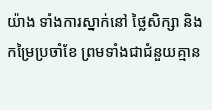យ៉ាង ទាំងការស្នាក់នៅ ថ្លៃសិក្សា និងកម្រៃប្រចាំខែ ព្រមទាំងជាជំនួយគ្មាន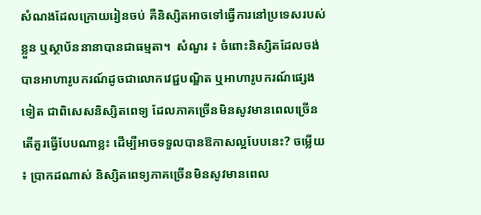សំណងដែលក្រោយរៀនចប់ គឺនិស្សិតអាចទៅធ្វើការនៅប្រទេសរបស់ខ្លួន ឬស្ថាប័ននានាបានជាធម្មតា។  សំណួរ ៖ ចំពោះនិស្សិតដែលចង់បានអាហារូបករណ៍ដូចជាលោកវេជ្ជបណ្ឌិត ឬអាហារូបករណ៍ផ្សេងទៀត ជាពិសេសនិស្សិតពេទ្យ ដែលភាគច្រើនមិនសូវមានពេលច្រើន តើគួរធ្វើបែបណាខ្លះ ដើម្បីអាចទទួលបានឱកាសល្អបែបនេះ? ចម្លើយ ៖ ប្រាកដណាស់ និស្សិតពេទ្យភាគច្រើនមិនសូវមានពេល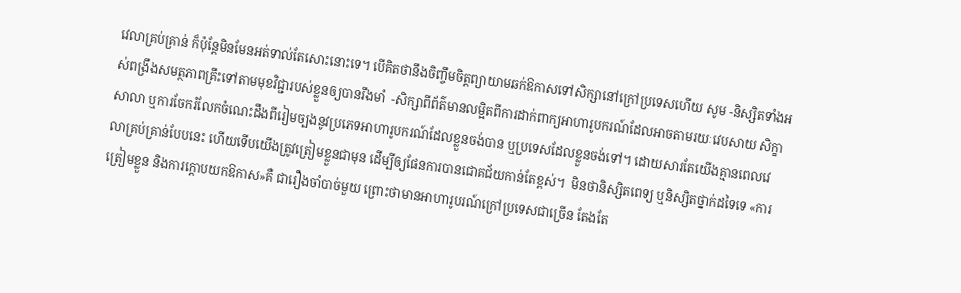វេលាគ្រប់គ្រាន់ ក៏ប៉ុន្តែមិនមែនអត់ទាល់តែសោះនោះទេ។ បើគិតថានឹងចិញ្ចឹមចិត្តព្យាយាមឆក់ឱកាសទៅសិក្សានៅក្រៅប្រទេសហើយ សូម -និស្សិតទាំងអស់ពង្រឹងសមត្ថភាពគ្រឹះទៅតាមមុខវិជ្ជារបស់ខ្លួនឲ្យបានរឹងមាំ  -សិក្សាពីព័ត៌មានលម្អិតពីការដាក់ពាក្យអាហារូបករណ៍ដែលអាចតាមរយៈវេបសាយ សិក្ខាសាលា ឬការចែករំលែកចំណេះដឹងពីរៀមច្បងនូវប្រភេទអាហារូបករណ៍ដែលខ្លួនចង់បាន ឬប្រទេសដែលខ្លួនចង់ទៅ។ ដោយសារតែយើងគ្មានពេលវេលាគ្រប់គ្រាន់បែបនេះ ហើយទើបយើងត្រូវត្រៀមខ្លួនជាមុន ដើម្បីឲ្យផែនការបានជោគជ័យកាន់តែខ្ពស់។  មិនថានិស្សិតពេទ្យ ឬនិស្សិតថ្នាក់ដទៃទេ «ការត្រៀមខ្លួន និងការក្តោបយកឱកាស»គឺ ជារឿងចាំបាច់មួយ ព្រោះថាមានអាហារូបរណ៍ក្រៅប្រទេសជាច្រើន តែងតែ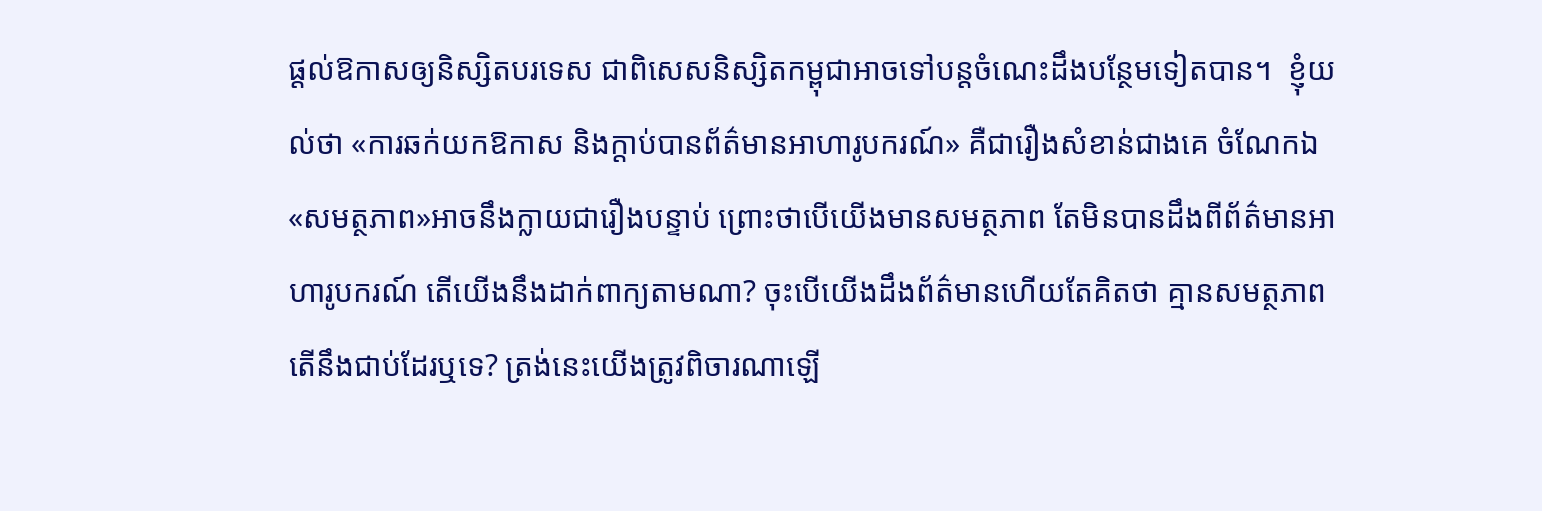ផ្តល់ឱកាសឲ្យនិស្សិតបរទេស ជាពិសេសនិស្សិតកម្ពុជាអាចទៅបន្តចំណេះដឹងបន្ថែមទៀតបាន។  ខ្ញុំយល់ថា «ការឆក់យកឱកាស និងក្តាប់បានព័ត៌មានអាហារូបករណ៍» គឺជារឿងសំខាន់ជាងគេ ចំណែកឯ«សមត្ថភាព»អាចនឹងក្លាយជារឿងបន្ទាប់ ព្រោះថាបើយើងមានសមត្ថភាព តែមិនបានដឹងពីព័ត៌មានអាហារូបករណ៍ តើយើងនឹងដាក់ពាក្យតាមណា? ចុះបើយើងដឹងព័ត៌មានហើយតែគិតថា គ្មានសមត្ថភាព តើនឹងជាប់ដែរឬទេ? ត្រង់នេះយើងត្រូវពិចារណាឡើ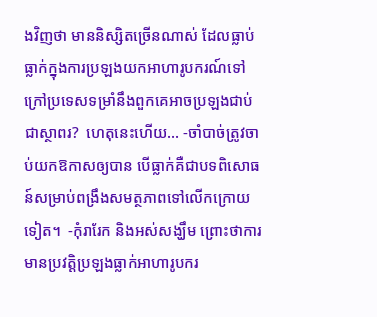ងវិញថា មាននិស្សិតច្រើនណាស់ ដែលធ្លាប់ធ្លាក់ក្នុងការប្រឡងយកអាហារូបករណ៍ទៅក្រៅប្រទេសទម្រាំនឹងពួកគេអាចប្រឡងជាប់ជាស្ថាពរ?  ហេតុនេះហើយ… -ចាំបាច់ត្រូវចាប់យកឱកាសឲ្យបាន បើធ្លាក់គឺជាបទពិសោធន៍សម្រាប់ពង្រឹងសមត្ថភាពទៅលើកក្រោយទៀត។  -កុំរារែក និងអស់សង្ឃឹម ព្រោះថាការមានប្រវត្តិប្រឡងធ្លាក់អាហារូបករ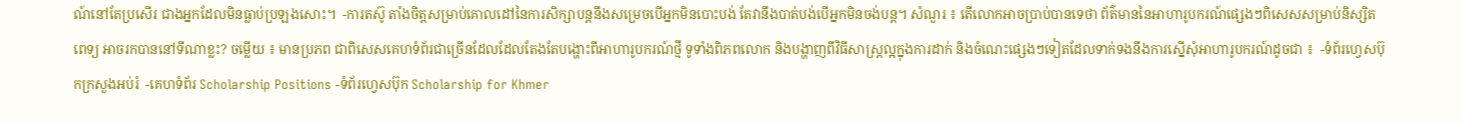ណ៍នៅតែប្រសើរ ជាងអ្នកដែលមិនធ្លាប់ប្រឡងសោះ។  -ការតស៊ូ តាំងចិត្តសម្រាប់គោលដៅនៃការសិក្សាបន្តនឹងសម្រេចបើអ្នកមិនបោះបង់ តែវានឹងបាត់បង់បើអ្នកមិនចង់បន្ត។ សំណួរ ៖ តើលោកអាចប្រាប់បានទេថា ព័ត៌មាននៃអាហារូបករណ៍ផ្សេងៗពិសេសសម្រាប់និស្សិតពេទ្យ អាចរកបាននៅទីណាខ្លះ? ចម្លើយ ៖ មានប្រភព ជាពិសេសគេហទំព័រជាច្រើនដែលដែលតែងតែបង្ហោះពីអាហារូបករណ៍ថ្មី ទូទាំងពិភពលោក និងបង្ហាញពីវិធីសាស្ត្រល្អក្នុងការដាក់ និងចំណេះផ្សេងៗទៀតដែលទាក់ទងនឹងការស្នើសុំអាហារូបករណ៍ដូចជា ៖  -ទំព័រហ្វេសប៊ុកក្រសួងអប់រំ  -គេហទំព័រ Scholarship Positions -ទំព័រហ្វេសប៊ុក Scholarship for Khmer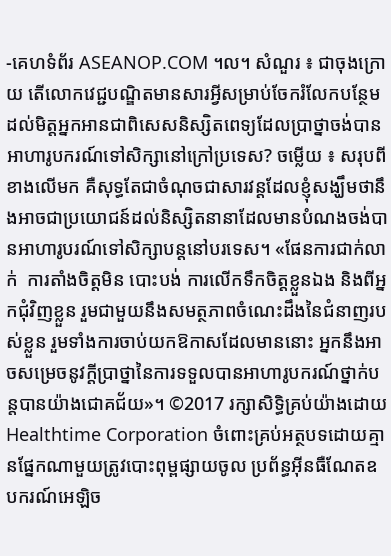-គេហទំព័រ ASEANOP.COM ។ល។ សំណួរ ៖ ជាចុងក្រោយ តើលោកវេជ្ជបណ្ឌិតមានសារអ្វីសម្រាប់ចែករំលែកបន្ថែមដល់មិត្តអ្នកអានជាពិសេសនិស្សិតពេទ្យដែលប្រាថ្នាចង់បានអាហារូបករណ៍ទៅសិក្សានៅក្រៅប្រទេស? ចម្លើយ ៖ សរុបពីខាងលើមក គឺសុទ្ធតែជាចំណុចជាសារវន្តដែលខ្ញុំសង្ឃឹមថានឹងអាចជាប្រយោជន៍ដល់និស្សិតនានាដែលមានបំណងចង់បានអាហារូបរណ៍ទៅសិក្សាបន្តនៅបរទេស។ «ផែនការជាក់លាក់  ការតាំងចិត្តមិន បោះបង់ ការលើកទឹកចិត្តខ្លួនឯង និងពីអ្នកជុំវិញខ្លួន រួមជាមួយនឹងសមត្ថភាពចំណេះដឹងនៃជំនាញរបស់ខ្លួន រួមទាំងការចាប់យកឱកាសដែលមាននោះ អ្នកនឹងអាចសម្រេចនូវក្តីប្រាថ្នានៃការទទួលបានអាហារូបករណ៍ថ្នាក់បន្តបានយ៉ាងជោគជ័យ»។ ©2017 រក្សាសិទ្ធិគ្រប់យ៉ាងដោយ Healthtime Corporation ចំពោះគ្រប់អត្ថបទដោយគ្មានផ្នែកណាមួយត្រូវបោះពុម្ពផ្សាយចូល ប្រព័ន្ធអ៊ីនធឺណែតឧបករណ៍អេឡិច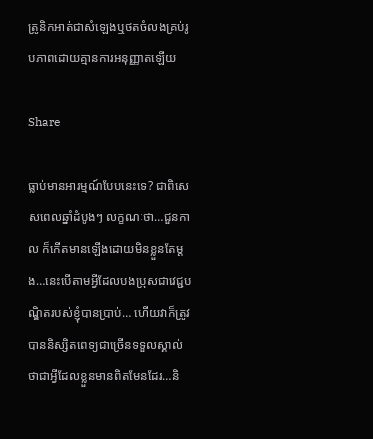ត្រូនិកអាត់ជាសំឡេងឬថតចំលងគ្រប់រូបភាពដោយគ្មានការអនុញ្ញាតឡើយ

Share

ធ្លាប់មានអារម្មណ៍បែបនេះទេ? ជាពិសេសពេលឆ្នាំដំបូងៗ លក្ខណៈថា…ជួនកាល ក៏កើតមានឡើងដោយមិនខ្លួនតែម្តង…នេះបើតាមអ្វីដែលបងប្រុសជាវេជ្ជបណ្ឌិតរបស់ខ្ញុំបានប្រាប់… ហើយវាក៏ត្រូវបាននិស្សិតពេទ្យជាច្រើនទទួលស្គាល់ថាជាអ្វីដែលខ្លួនមានពិតមែនដែរ…និ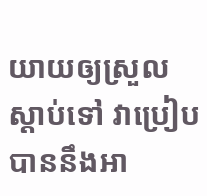យាយឲ្យស្រួលស្តាប់ទៅ វាប្រៀបបាននឹងអា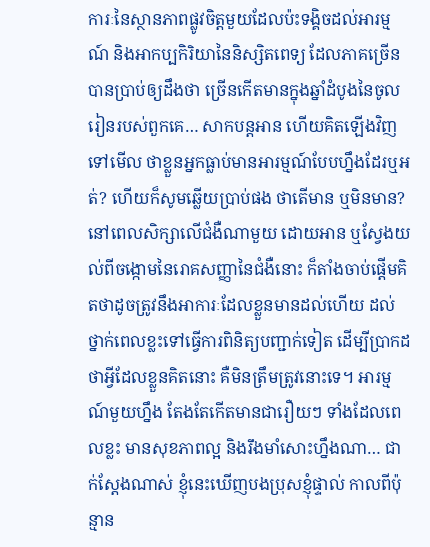ការៈនៃស្ថានភាពផ្លូវចិត្តមួយដែលប៉ះទង្គិចដល់អារម្មណ៍ និងអាកប្បកិរិយានៃនិស្សិតពេទ្យ ដែលភាគច្រើនបានប្រាប់ឲ្យដឹងថា ច្រើនកើតមានក្នុងឆ្នាំដំបូងនៃចូលរៀនរបស់ពួកគេ… សាកបន្តអាន ហើយគិតឡើងវិញទៅមើល ថាខ្លួនអ្នកធ្លាប់មានអារម្មណ៍បែបហ្នឹងដែរឬអត់? ហើយក៏សូមឆ្លើយប្រាប់ផង ថាតើមាន ឬមិនមាន? នៅពេលសិក្សាលើជំងឺណាមួយ ដោយអាន ឬស្វែងយល់ពីចង្កោមនៃរោគសញ្ញានៃជំងឺនោះ ក៏តាំងចាប់ផ្តើមគិតថាដូចត្រូវនឹងអាការៈដែលខ្លួនមានដល់ហើយ ដល់ថ្នាក់ពេលខ្លះទៅធ្វើការពិនិត្យបញ្ជាក់ទៀត ដើម្បីប្រាកដថាអ្វីដែលខ្លួនគិតនោះ គឺមិនត្រឹមត្រូវនោះទេ។ អារម្មណ៍មួយហ្នឹង តែងតែកើតមានជារឿយៗ ទាំងដែលពេលខ្លះ មានសុខភាពល្អ និងរឹងមាំសោះហ្នឹងណា… ជាក់ស្តែងណាស់ ខ្ញុំនេះឃើញបងប្រុសខ្ញុំផ្ទាល់ កាលពីប៉ុន្មាន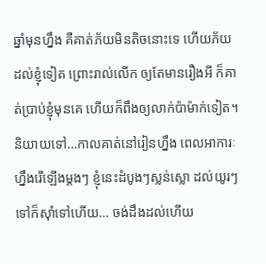ឆ្នាំមុនហ្នឹង គឺគាត់ភ័យមិនតិចនោះទេ ហើយភ័យដល់ខ្ញុំទៀត ព្រោះរាល់លើក ឲ្យតែមានរឿងអី ក៏គាត់ប្រាប់ខ្ញុំមុនគេ ហើយក៏ពឹងឲ្យលាក់ប៉ាម៉ាក់ទៀត។ និយាយទៅ…កាលគាត់នៅរៀនហ្នឹង ពេលអាការៈហ្នឹងរើឡើងម្តងៗ ខ្ញុំនេះដំបូងៗស្លន់ស្លោ ដល់យូរៗទៅក៏ស៊ាំទៅហើយ… ចង់ដឹងដល់ហើយ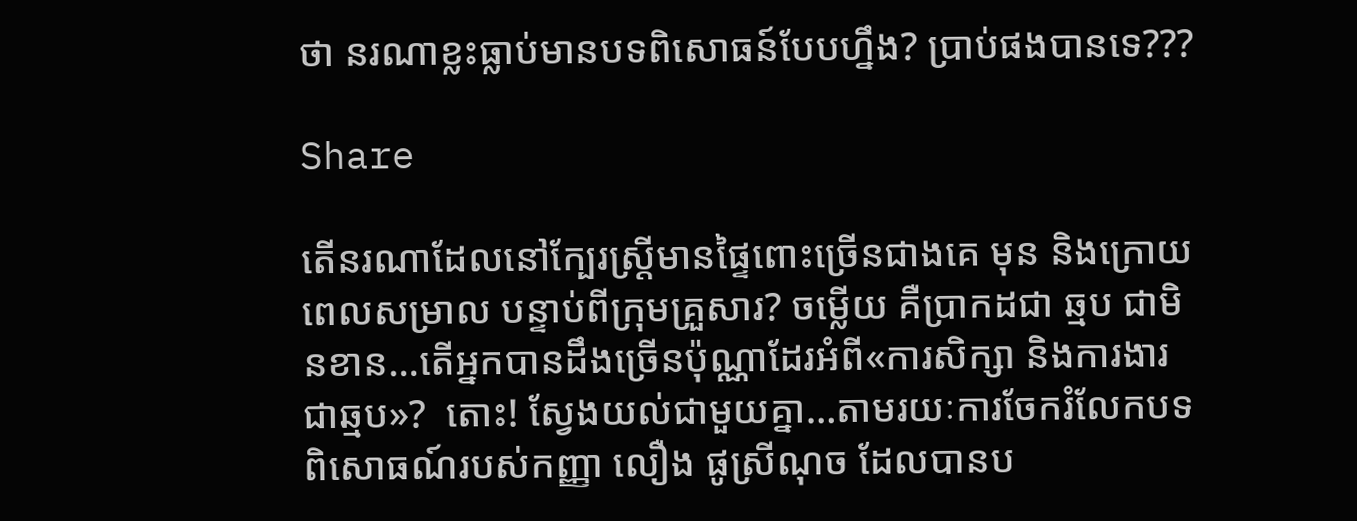ថា នរណាខ្លះធ្លាប់មានបទពិសោធន៍បែបហ្នឹង? ប្រាប់ផងបានទេ???

Share

តើនរណាដែលនៅក្បែរស្ត្រីមានផ្ទៃពោះច្រើនជាងគេ មុន និងក្រោយពេលសម្រាល បន្ទាប់ពីក្រុមគ្រួសារ? ចម្លើយ គឺប្រាកដជា ឆ្មប ជាមិនខាន…តើអ្នកបានដឹងច្រើនប៉ុណ្ណាដែរអំពី«ការសិក្សា និងការងារជាឆ្មប»?  តោះ! ស្វែងយល់ជាមួយគ្នា…តាមរយៈការចែករំលែកបទពិសោធណ៍របស់កញ្ញា លឿង ផូស្រីណុច ដែលបានប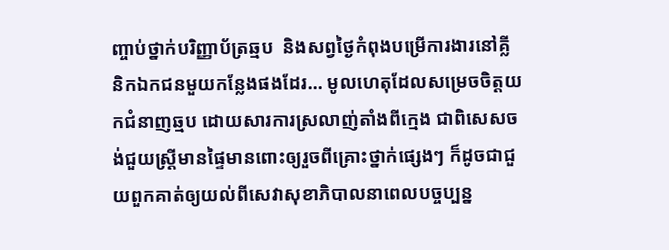ញ្ចាប់ថ្នាក់បរិញ្ញាប័ត្រឆ្មប  និងសព្វថ្ងៃកំពុងបម្រើការងារនៅគ្លីនិកឯកជនមួយកន្លែងផងដែរ… មូលហេតុដែលសម្រេចចិត្តយកជំនាញឆ្មប ដោយសារការស្រលាញ់តាំងពីក្មេង ជាពិសេសចង់ជួយស្ត្រីមានផ្ទៃមានពោះឲ្យរួចពីគ្រោះថ្នាក់ផ្សេងៗ ក៏ដូចជាជួយពួកគាត់ឲ្យយល់ពីសេវាសុខាភិបាលនាពេលបច្ចប្បន្ន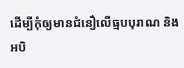ដើម្បីកុំឲ្យមានជំនឿលើធ្មបបុរាណ និងអបិ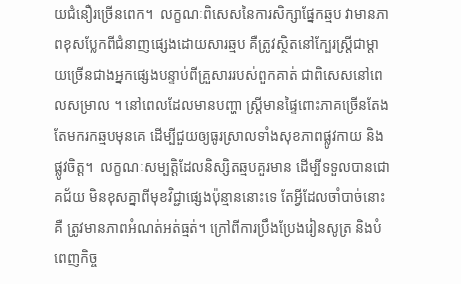យជំនឿរច្រើនពេក។  លក្ខណៈពិសេសនៃការសិក្សាផ្នែកឆ្មប វាមានភាពខុសប្លែកពីជំនាញផ្សេងដោយសារឆ្មប គឺត្រូវស្ថិតនៅក្បែរស្ត្រីជាម្តាយច្រើនជាងអ្នកផ្សេងបន្ទាប់ពីគ្រួសាររបស់ពួកគាត់ ជាពិសេសនៅពេលសម្រាល ។ នៅពេលដែលមានបញ្ហា ស្ត្រីមានផ្ទៃពោះភាគច្រើនតែងតែមករកឆ្មបមុនគេ ដើម្បីជួយឲ្យធូរស្រាលទាំងសុខភាពផ្លូវកាយ និងផ្លូវចិត្ត។  លក្ខណៈសម្បតិ្ដដែលនិស្សិតឆ្មបគួរមាន ដើម្បីទទួលបានជោគជ័យ មិនខុសគ្នាពីមុខវិជ្ជាផ្សេងប៉ុន្មាននោះទេ តែអ្វីដែលចាំបាច់នោះគឺ ត្រូវមានភាពអំណត់អត់ធ្មត់។ ក្រៅពីការប្រឹងប្រែងរៀនសូត្រ និងបំពេញកិច្ច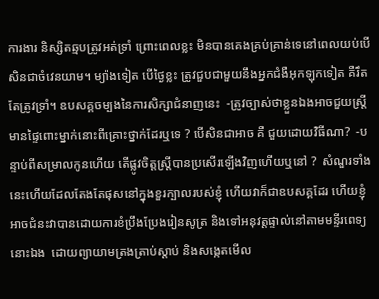ការងារ និស្សិតឆ្មបត្រូវអត់ទ្រាំ ព្រោះពេលខ្លះ មិនបានគេងគ្រប់គ្រាន់ទេនៅពេលយប់បើសិនជាចំវេនយាម។ ម្យ៉ាងទៀត បើថ្ងៃខ្លះ ត្រូវជួបជាមួយនឹងអ្នកជំងឺអុកឡុកទៀត គឺរឹតតែត្រូវទ្រាំ។ ឧបសគ្គចម្បងនៃការសិក្សាជំនាញនេះ  -ត្រូវច្បាស់ថាខ្លួនឯងអាចជួយស្ត្រីមានផ្ទៃពោះម្នាក់នោះពីគ្រោះថ្នាក់ដែរឬទេ ? បើសិនជាអាច គឺ ជួយដោយវិធីណា?  -បន្ទាប់ពីសម្រាលកូនហើយ តើផ្លូវចិត្តស្ត្រីបានប្រសើរឡើងវិញហើយឬនៅ ?  សំណួរទាំងនេះហើយដែលតែងតែផុសនៅក្នុងខួរក្បាលរបស់ខ្ញុំ ហើយវាក៏ជាឧបសគ្គដែរ ហើយខ្ញុំអាចជំនះវាបានដោយការខំប្រឹងប្រែងរៀនសូត្រ និងទៅអនុវត្តផ្ទាល់នៅតាមមន្ទីរពេទ្យនោះឯង  ដោយព្យាយាមត្រងត្រាប់ស្តាប់ និងសង្កេតមើល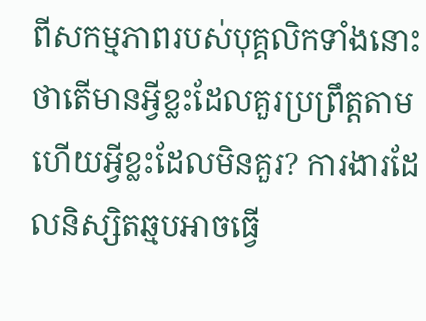ពីសកម្មភាពរបស់បុគ្គលិកទាំងនោះថាតើមានអ្វីខ្លះដែលគួរប្រព្រឹត្តតាម ហើយអ្វីខ្លះដែលមិនគួរ? ការងារដែលនិស្សិតឆ្មបអាចធ្វើ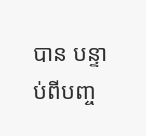បាន បន្ទាប់ពីបញ្ច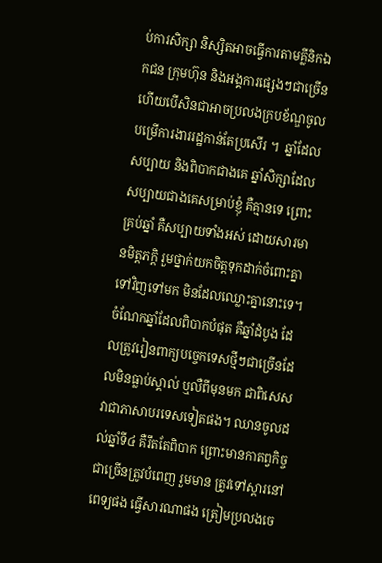ប់ការសិក្សា និស្សិតអាចធ្វើការតាមគ្លីនិកឯកជន ក្រុមហ៊ុន និងអង្គការផ្សេងៗជាច្រើន ហើយបើសិនជាអាចប្រលងក្របខ័ណ្ឌចូលបម្រើការងាររដ្ឋកាន់តែប្រសើរ ។  ឆ្នាំដែលសប្បាយ និងពិបាកជាងគេ ឆ្នាំសិក្សាដែលសប្បាយជាងគេសម្រាប់ខ្ញុំ គឺគ្មានទេ ព្រោះគ្រប់ឆ្នាំ គឺសប្បាយទាំងអស់ ដោយសារមានមិត្តភក្ដិ រួមថ្នាក់យកចិត្តទុកដាក់ចំពោះគ្នាទៅវិញទៅមក មិនដែលឈ្លោះគ្នានោះទេ។ ចំណែកឆ្នាំដែលពិបាកបំផុត គឺឆ្នាំដំបូង ដែលត្រូវរៀនពាក្យបច្ចេកទេសថ្មីៗជាច្រើនដែលមិនធ្លាប់ស្គាល់ ឬលឺពីមុនមក ជាពិសេសវាជាភាសាបរទេសទៀតផង។ ឈានចូលដល់ឆ្នាំទី៤ គឺរឹតតែពិបាក ព្រោះមានកាតព្វកិច្ចជាច្រើនត្រូវបំពេញ រួមមាន ត្រូវទៅស្ដារនៅពេទ្យផង ធ្វើសារណាផង ត្រៀមប្រលងចេ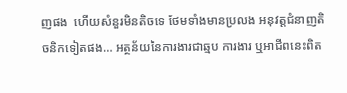ញផង  ហើយសំនួរមិនតិចទេ ថែមទាំងមានប្រលង អនុវត្តជំនាញតិចនិកទៀតផង… អត្ថន័យនៃការងារជាឆ្មប ការងារ ឬអាជីពនេះពិត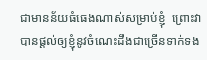ជាមានន័យធំធេងណាស់សម្រាប់ខ្ញុំ  ព្រោះវាបានផ្ដល់ឲ្យខ្ញុំនូវចំណេះដឹងជាច្រើនទាក់ទង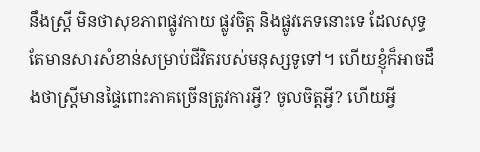នឹងស្ត្រី មិនថាសុខភាពផ្លូវកាយ ផ្លូវចិត្ត និងផ្លូវភេទនោះទេ ដែលសុទ្ធតែមានសារសំខាន់សម្រាប់ជីវិតរបស់មនុស្សទូទៅ។ ហើយខ្ញុំក៏អាចដឹងថាស្ត្រីមានផ្ទៃពោះភាគច្រើនត្រូវការអ្វី? ចូលចិត្តអ្វី? ហើយអ្វី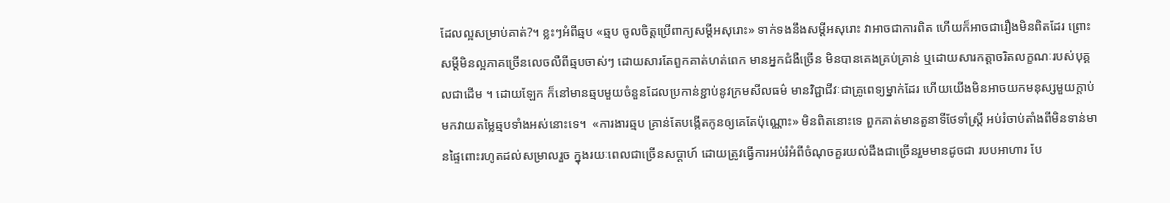ដែលល្អសម្រាប់គាត់?។ ខ្លះៗអំពីឆ្មប «ឆ្មប ចូលចិត្តប្រើពាក្យសម្តីអសុរោះ» ទាក់ទងនឹងសម្ដីអសុរោះ វាអាចជាការពិត ហើយក៏អាចជារឿងមិនពិតដែរ ព្រោះសម្ដីមិនល្អភាគច្រើនលេចលឺពីឆ្មបចាស់ៗ ដោយសារតែពួកគាត់ហត់ពេក មានអ្នកជំងឺច្រើន មិនបានគេងគ្រប់គ្រាន់ ឬដោយសារកត្តាចរិតលក្ខណៈរបស់បុគ្គលជាដើម ។ ដោយឡែក ក៏នៅមានឆ្មបមួយចំនួនដែលប្រកាន់ខ្ជាប់នូវក្រមសីលធម៌ មានវិជ្ជាជីវៈជាគ្រូពេទ្យម្នាក់ដែរ ហើយយើងមិនអាចយកមនុស្សមួយក្ដាប់ មកវាយតម្លៃឆ្មបទាំងអស់នោះទេ។  «ការងារឆ្មប គ្រាន់តែបង្កើតកូនឲ្យគេតែប៉ុណ្ណោះ» មិនពិតនោះទេ ពួកគាត់មានតួនាទីថែទាំស្ត្រី អប់រំចាប់តាំងពីមិនទាន់មានផ្ទៃពោះរហូតដល់សម្រាលរួច ក្នុងរយៈពេលជាច្រើនសប្ដាហ៍ ដោយត្រូវធ្វើការអប់រំអំពីចំណុចគួរយល់ដឹងជាច្រើនរួមមានដូចជា របបអាហារ បែ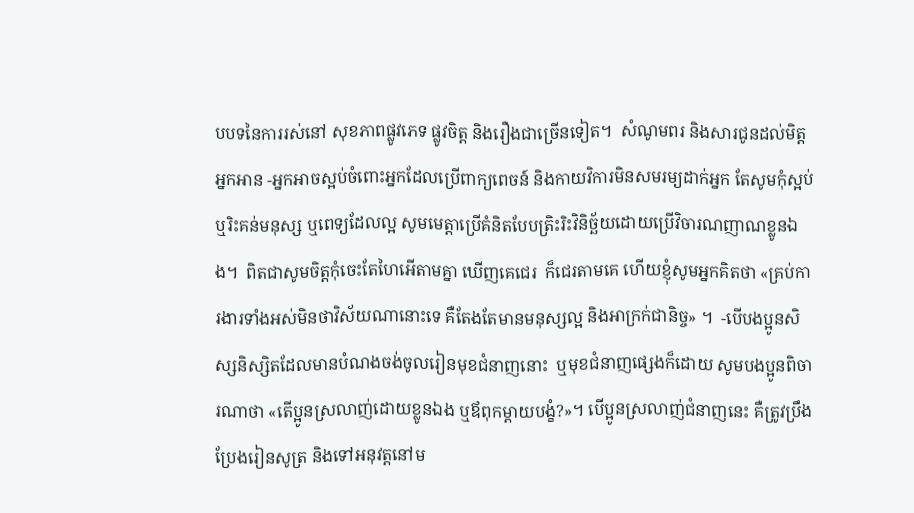បបទនៃការរស់នៅ សុខភាពផ្លូវភេទ ផ្លូវចិត្ត និងរឿងជាច្រើនទៀត។  សំណូមពរ និងសារជូនដល់មិត្តអ្នកអាន -អ្នកអាចស្អប់ចំពោះអ្នកដែលប្រើពាក្យពេចន៍ និងកាយវិការមិនសមរម្យដាក់អ្នក តែសូមកុំស្អប់ ឬរិះគន់មនុស្ស ឬពេទ្យដែលល្អ សូមមេត្តាប្រើគំនិតបែបត្រិះរិះវិនិច្ឆ័យដោយប្រើវិចារណញាណខ្លូនឯង។  ពិតជាសូមចិត្តកុំចេះតែហៃអើតាមគ្នា ឃើញគេជេរ  ក៏ជេរតាមគេ ហើយខ្ញុំសូមអ្នកគិតថា «គ្រប់ការងារទាំងអស់មិនថាវិស័យណានោះទេ គឺតែងតែមានមនុស្សល្អ និងអាក្រក់ជានិច្ច» ។  -បើបងប្អូនសិស្សនិស្សិតដែលមានបំណងចង់ចូលរៀនមុខជំនាញនោះ  ឬមុខជំនាញផ្សេងក៏ដោយ សូមបងប្អូនពិចារណាថា «តើប្អូនស្រលាញ់ដោយខ្លូនឯង ឬឪពុកម្ដាយបង្ខំ?»។ បើប្អូនស្រលាញ់ជំនាញនេះ គឺត្រូវប្រឹងប្រែងរៀនសូត្រ និងទៅអនុវត្តនៅម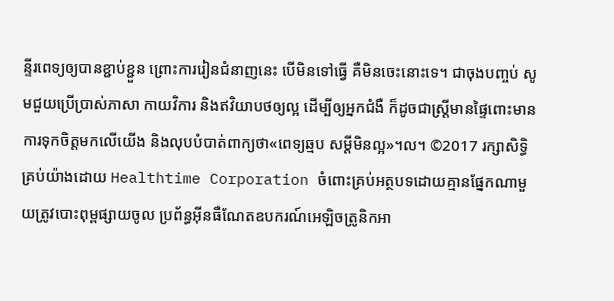ន្ទីរពេទ្យឲ្យបានខ្ជាប់ខ្ជួន ព្រោះការរៀនជំនាញនេះ បើមិនទៅធ្វើ គឺមិនចេះនោះទេ។ ជាចុងបញ្ចប់ សូមជួយប្រើប្រាស់ភាសា កាយវិការ និងឥវិយាបថឲ្យល្អ ដើម្បីឲ្យអ្នកជំងឺ ក៏ដូចជាស្ត្រីមានផ្ទៃពោះមានការទុកចិត្តមកលើយើង និងលុបបំបាត់ពាក្យថា«ពេទ្យឆ្មប សម្ដីមិនល្អ»។ល។ ©2017 រក្សាសិទ្ធិគ្រប់យ៉ាងដោយ Healthtime Corporation ចំពោះគ្រប់អត្ថបទដោយគ្មានផ្នែកណាមួយត្រូវបោះពុម្ពផ្សាយចូល ប្រព័ន្ធអ៊ីនធឺណែតឧបករណ៍អេឡិចត្រូនិកអា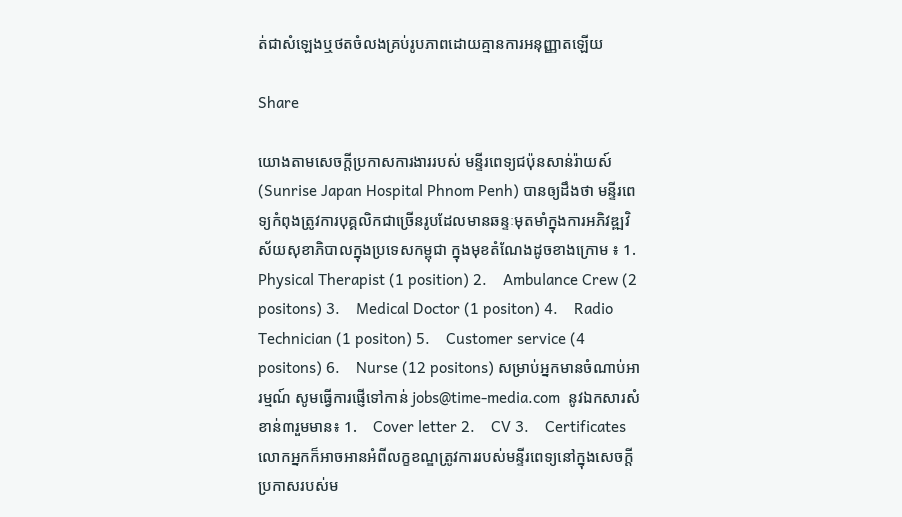ត់ជាសំឡេងឬថតចំលងគ្រប់រូបភាពដោយគ្មានការអនុញ្ញាតឡើយ

Share

យោងតាមសេចក្តីប្រកាសការងាររបស់ មន្ទីរពេទ្យជប៉ុនសាន់រ៉ាយស៍ (Sunrise Japan Hospital Phnom Penh) បានឲ្យដឹងថា មន្ទីរពេទ្យកំពុងត្រូវការបុគ្គលិកជាច្រើនរូបដែលមានឆន្ទៈមុតមាំក្នុងការអភិវឌ្ឍវិស័យសុខាភិបាលក្នុងប្រទេសកម្ពុជា ក្នុងមុខតំណែងដូចខាងក្រោម ៖ 1.    Physical Therapist (1 position) 2.    Ambulance Crew (2 positons) 3.    Medical Doctor (1 positon) 4.    Radio Technician (1 positon) 5.    Customer service (4 positons) 6.    Nurse (12 positons) សម្រាប់អ្នកមានចំណាប់អារម្មណ៍ សូមធ្វើការផ្ញើទៅកាន់ jobs@time-media.com  នូវឯកសារសំខាន់៣រួមមាន៖ 1.    Cover letter 2.    CV 3.    Certificates លោកអ្នកក៏អាចអានអំពីលក្ខខណ្ឌត្រូវការរបស់មន្ទីរពេទ្យនៅក្នុងសេចក្តីប្រកាសរបស់ម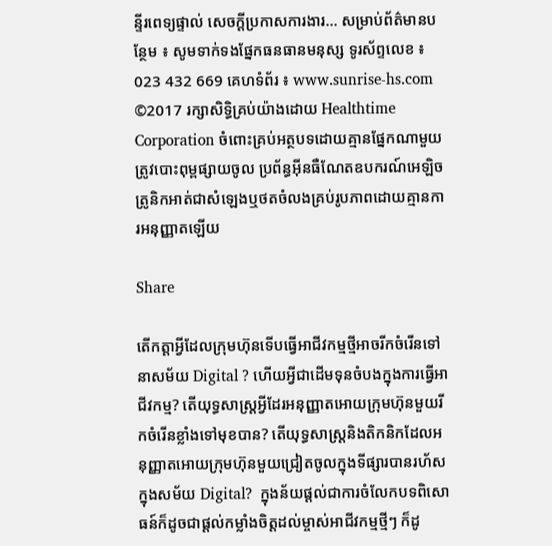ន្ទីរពេទ្យផ្ទាល់ សេចក្តីប្រកាសការងារ... សម្រាប់ព័ត៌មានបន្ថែម ៖ សូមទាក់ទងផ្នែកធនធានមនុស្ស ទូរស័ព្ទលេខ ៖ 023 432 669 គេហទំព័រ ៖ www.sunrise-hs.com ©2017 រក្សាសិទ្ធិគ្រប់យ៉ាងដោយ Healthtime Corporation ចំពោះគ្រប់អត្ថបទដោយគ្មានផ្នែកណាមួយត្រូវបោះពុម្ពផ្សាយចូល ប្រព័ន្ធអ៊ីនធឺណែតឧបករណ៍អេឡិចត្រូនិកអាត់ជាសំឡេងឬថតចំលងគ្រប់រូបភាពដោយគ្មានការអនុញ្ញាតឡើយ

Share

តើកត្តាអ្វីដែលក្រុមហ៊ុនទើបធ្វើអាជីវកម្មថ្មីអាចរីកចំរើនទៅនាសម័យ Digital ? ហើយអ្វីជាដើមទុនចំបងក្នុងការធ្វើអាជីវកម្ម? តើយុទ្ធសាស្រ្តអ្វីដែរអនុញ្ញាតអោយក្រុមហ៊ុនមួយរីកចំរើនខ្លាំងទៅមុខបាន? តើយុទ្ធសាស្ត្រនិងតិកនិកដែលអនុញ្ញាតអោយក្រុមហ៊ុនមួយជ្រៀតចូលក្នុងទីផ្សារបានរហ័សក្នុងសម័យ Digital?  ក្នុងន័យផ្តល់ជាការចំលែកបទពិសោធន៍ក៏ដូចជាផ្តល់កម្លាំងចិត្តដល់ម្ចាស់អាជីវកម្មថ្មីៗ ក៏ដូ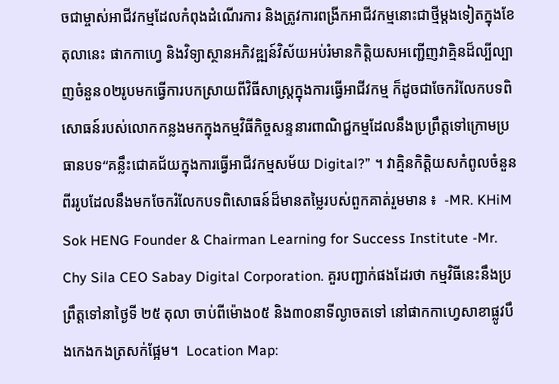ចជាម្ចាស់អាជីវកម្មដែលកំពុងដំណើរការ និងត្រូវការពង្រីកអាជីវកម្មនោះជាថ្មីម្តងទៀតក្នុងខែតុលានេះ ផាកកាហ្វេ និងវិទ្យាស្ថានអភិវឌ្ឍន៍វិស័យអប់រំមានកិត្តិយសអញ្ជើញវាគ្មិនដ៏ល្បីល្បាញចំនួន០២រូបមកធ្វើការបកស្រាយពីវិធីសាស្រ្តក្នុងការធ្វើអាជីវកម្ម ក៏ដូចជាចែករំលែកបទពិសោធន៍របស់លោកកន្លងមកក្នុងកម្មវិធីកិច្ចសន្ទនារពាណិជ្ជកម្មដែលនឹងប្រព្រឹត្តទៅក្រោមប្រធានបទ“គន្លឹះជោគជ័យក្នុងការធ្វើអាជីវកម្មសម័យ Digital?” ។ វាគ្មិនកិត្តិយសកំពូលចំនួនពីររូបដែលនឹងមកចែករំលែកបទពិសោធន៍ដ៏មានតម្លៃរបស់ពួកគាត់រួមមាន ៖  -MR. KHiM Sok HENG Founder & Chairman Learning for Success Institute -Mr. Chy Sila CEO Sabay Digital Corporation. គួរបញ្ជាក់ផងដែរថា កម្មវិធីនេះនឹងប្រព្រឹត្តទៅនាថ្ងៃទី ២៥ តុលា ចាប់ពីម៉ោង០៥ និង៣០នាទីល្ងាចតទៅ នៅផាកកាហ្វេសាខាផ្លូវបឹងកេងកងត្រសក់ផ្អែម។  Location Map: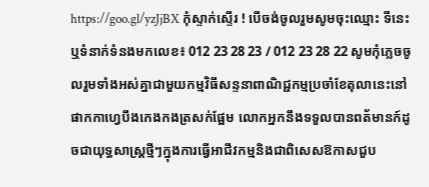https://goo.gl/yzJjBX កុំស្ទាក់ស្ទើរ ! បើចង់ចូលរួមសូមចុះឈ្មោះ ទីនេះ ឬទំនាក់ទំនងមកលេខ៖ 012 23 28 23 / 012 23 28 22 សូមកុំភ្លេចចូលរួមទាំងអស់គ្នាជាមួយកម្មវិធីសន្ទនាពាណិជ្ជកម្មប្រចាំខែតុលានេះនៅផាកកាហ្វេបឹងកេងកងត្រសក់ផ្អែម លោកអ្នកនឹងទទួលបានពត័មានក៍ដូចជាយុទ្ធសាស្រ្តថ្មីៗក្នុងការធ្វើអាជីវកម្មនិងជាពិសេសឱកាសជួប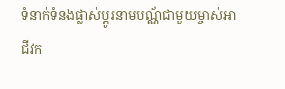ទំនាក់ទំនងផ្លាស់ប្តូរនាមបណ្ណ័ជាមួយម្ចាស់អាជីវក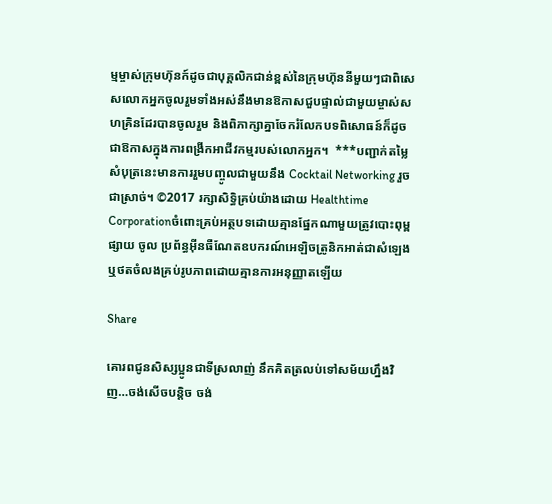ម្មម្ចាស់ក្រុមហ៊ុនក៍ដូចជាបុគ្គលិកជាន់ខ្ពស់នៃក្រុមហ៊ុននីមួយៗជាពិសេសលោកអ្នកចូលរួមទាំងអស់នឹងមានឱកាសជួបផ្ទាល់ជាមួយម្ចាស់សហគ្រិនដែរបានចូលរួម និងពិភាក្សាគ្នាចែករំលែកបទពិសោធន៍ក៏ដូចជាឱកាសក្នុងការពង្រីកអាជីវកម្មរបស់លោកអ្នក។  ***បញ្ជាក់តម្លៃសំបុត្រនេះមានការរួមបញ្ចូលជាមួយនឹង Cocktail Networking រួចជាស្រាច់។ ©2017 រក្សាសិទ្ធិគ្រប់យ៉ាងដោយ Healthtime Corporationចំពោះគ្រប់អត្ថបទដោយគ្មានផ្នែកណាមួយត្រូវបោះពុម្ពផ្សាយ ចូល ប្រព័ន្ធអ៊ីនធឺណែតឧបករណ៍អេឡិចត្រូនិកអាត់ជាសំឡេងឬថតចំលងគ្រប់រូបភាពដោយគ្មានការអនុញ្ញាតឡើយ

Share

គោរពជូនសិស្សប្អូនជាទីស្រលាញ់ នឹកគិតត្រលប់ទៅសម័យហ្នឹងវិញ…ចង់សើចបន្តិច ចង់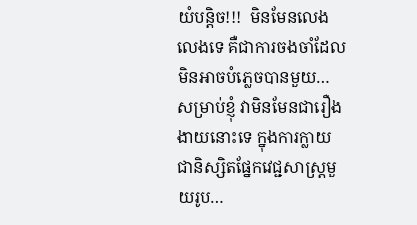យំបន្តិច!!!  មិនមែនលេងលេងទេ គឺជាការចងចាំដែលមិនអាចបំភ្លេចបានមួយ… សម្រាប់ខ្ញុំ វាមិនមែនជារឿងងាយនោះទេ ក្នុងការក្លាយជានិស្សិតផ្នែកវេជ្ជសាស្រ្តមួយរូប…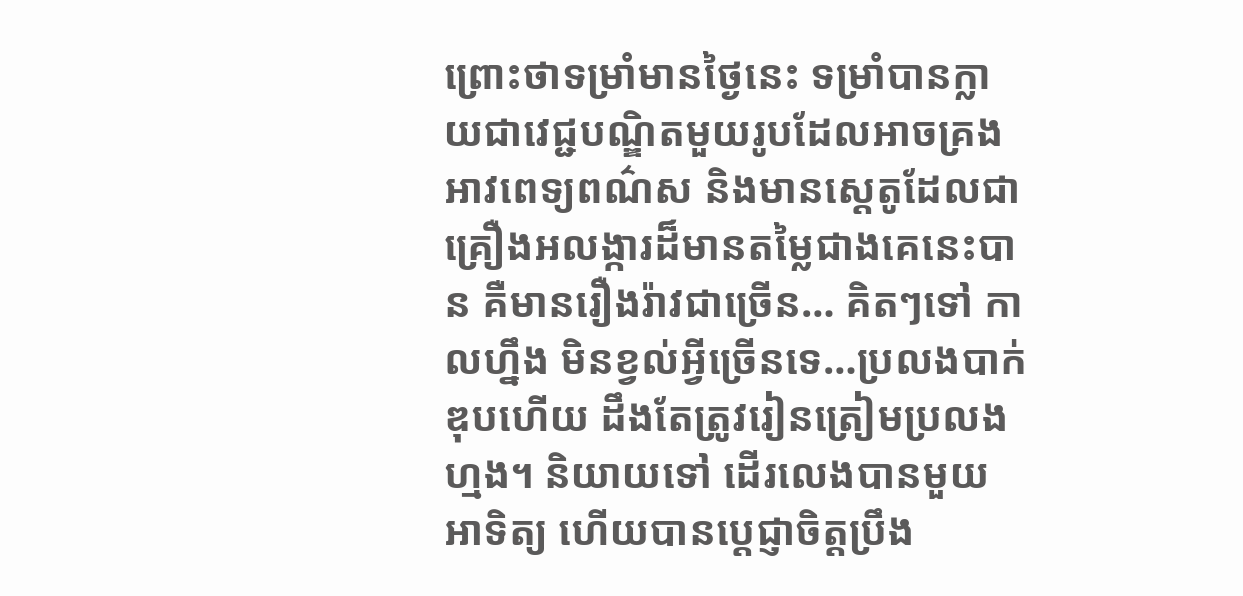ព្រោះថាទម្រាំមានថ្ងៃនេះ ទម្រាំបានក្លាយជាវេជ្ជបណ្ឌិតមួយរូបដែលអាចគ្រងអាវពេទ្យពណ៌ស និងមានស្តេតូដែលជាគ្រឿងអលង្ការដ៏មានតម្លៃជាងគេនេះបាន គឺមានរឿងរ៉ាវជាច្រើន… គិតៗទៅ កាលហ្នឹង មិនខ្វល់អ្វីច្រើនទេ…ប្រលងបាក់ឌុបហើយ ដឹងតែត្រូវរៀនត្រៀមប្រលងហ្មង។ និយាយទៅ ដើរលេងបានមួយអាទិត្យ ហើយបានប្តេជ្ញាចិត្តប្រឹង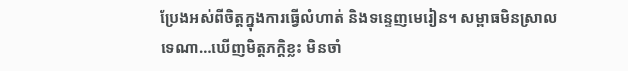ប្រែងអស់ពីចិត្តក្នុងការធ្វើលំហាត់ និងទន្ទេញមេរៀន។ សម្ពាធមិនស្រាលទេណា…ឃើញមិត្តភក្តិខ្លះ មិនចាំ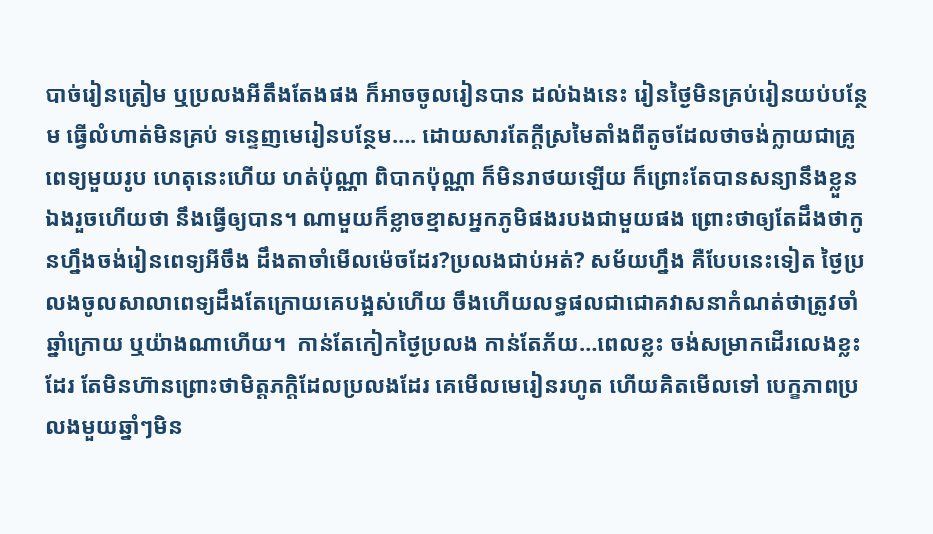បាច់រៀនត្រៀម ឬប្រលងអីតឹងតែងផង ក៏អាចចូលរៀនបាន ដល់ឯងនេះ រៀនថ្ងៃមិនគ្រប់រៀនយប់បន្ថែម ធ្វើលំហាត់មិនគ្រប់ ទន្ទេញមេរៀនបន្ថែម…. ដោយសារតែក្តីស្រមៃតាំងពីតូចដែលថាចង់ក្លាយជាគ្រូពេទ្យមួយរូប ហេតុនេះហើយ ហត់ប៉ុណ្ណា ពិបាកប៉ុណ្ណា ក៏មិនរាថយឡើយ ក៏ព្រោះតែបានសន្យានឹងខ្លួនឯងរួចហើយថា នឹងធ្វើឲ្យបាន។ ណាមួយក៏ខ្លាចខ្មាសអ្នកភូមិផងរបងជាមួយផង ព្រោះថាឲ្យតែដឹងថាកូនហ្នឹងចង់រៀនពេទ្យអីចឹង ដឹងតាចាំមើលម៉េចដែរ?ប្រលងជាប់អត់? សម័យហ្នឹង គឺបែបនេះទៀត ថ្ងៃប្រលងចូលសាលាពេទ្យដឹងតែក្រោយគេបង្អស់ហើយ ចឹងហើយលទ្ធផលជាជោគវាសនាកំណត់ថាត្រូវចាំឆ្នាំក្រោយ ឬយ៉ាងណាហើយ។  កាន់តែកៀកថ្ងៃប្រលង កាន់តែភ័យ…ពេលខ្លះ ចង់សម្រាកដើរលេងខ្លះដែរ តែមិនហ៊ានព្រោះថាមិត្តភក្តិដែលប្រលងដែរ គេមើលមេរៀនរហូត ហើយគិតមើលទៅ បេក្ខភាពប្រលងមួយឆ្នាំៗមិន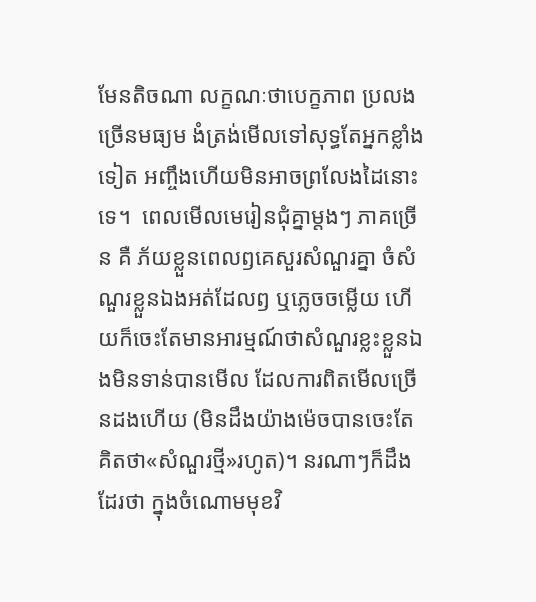មែនតិចណា លក្ខណៈថាបេក្ខភាព ប្រលងច្រើនមធ្យម ងំត្រង់មើលទៅសុទ្ធតែអ្នកខ្លាំងទៀត អញ្ចឹងហើយមិនអាចព្រលែងដៃនោះទេ។  ពេលមើលមេរៀនជុំគ្នាម្តងៗ ភាគច្រើន គឺ ភ័យខ្លួនពេលឭគេសួរសំណួរគ្នា ចំសំណួរខ្លួនឯងអត់ដែលឭ ឬភ្លេចចម្លើយ ហើយក៏ចេះតែមានអារម្មណ៍ថាសំណួរខ្លះខ្លួនឯងមិនទាន់បានមើល ដែលការពិតមើលច្រើនដងហើយ (មិនដឹងយ៉ាងម៉េចបានចេះតែគិតថា«សំណួរថ្មី»រហូត)។ នរណាៗក៏ដឹងដែរថា ក្នុងចំណោមមុខវិ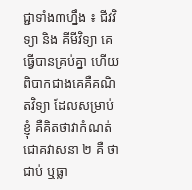ជ្ជាទាំង៣ហ្នឹង ៖ ជីវវិទ្យា និង គីមីវិទ្យា គេធ្វើបានគ្រប់គ្នា ហើយពិបាកជាងគេគឺគណិតវិទ្យា ដែលសម្រាប់ខ្ញុំ គឺគិតថាវាកំណត់ជោគវាសនា ២ គឺ ថាជាប់ ឬធ្លា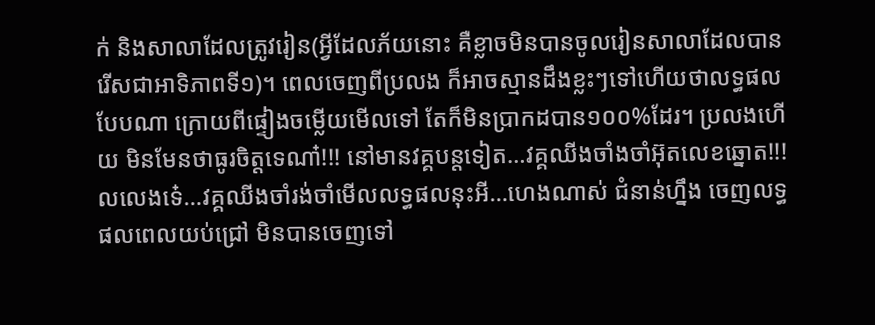ក់ និងសាលាដែលត្រូវរៀន(អ្វីដែលភ័យនោះ គឺខ្លាចមិនបានចូលរៀនសាលាដែលបានរើសជាអាទិភាពទី១)។ ពេលចេញពីប្រលង ក៏អាចស្មានដឹងខ្លះៗទៅហើយថាលទ្ធផលបែបណា ក្រោយពីផ្ទៀងចម្លើយមើលទៅ តែក៏មិនប្រាកដបាន១០០%ដែរ។ ប្រលងហើយ មិនមែនថាធូរចិត្តទេណា៎!!! នៅមានវគ្គបន្តទៀត…វគ្គឈីងចាំងចាំអ៊ុតលេខឆ្នោត!!! លលេងទេ៎…វគ្គឈីងចាំរង់ចាំមើលលទ្ធផលនុះអី…ហេងណាស់ ជំនាន់ហ្នឹង ចេញលទ្ធផលពេលយប់ជ្រៅ មិនបានចេញទៅ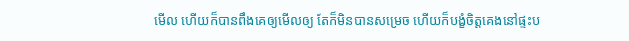មើល ហើយក៏បានពឹងគេឲ្យមើលឲ្យ តែក៏មិនបានសម្រេច ហើយក៏បង្ខំចិត្តគេងនៅផ្ទះប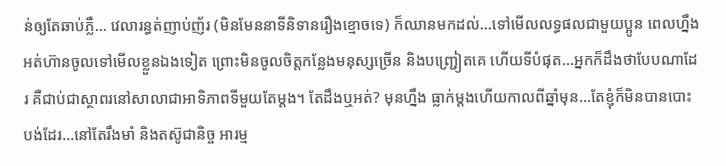ន់ឲ្យតែឆាប់ភ្លឺ… វេលារន្ធត់ញាប់ញ័រ (មិនមែននាទីនិទានរឿងខ្មោចទេ) ក៏ឈានមកដល់…ទៅមើលលទ្ធផលជាមួយប្អូន ពេលហ្នឹង អត់ហ៊ានចូលទៅមើលខ្លួនឯងទៀត ព្រោះមិនចូលចិត្តកន្លែងមនុស្សច្រើន និងបញ្ជ្រៀតគេ ហើយទីបំផុត…អ្នកក៏ដឹងថាបែបណាដែរ គឺជាប់ជាស្ថាពរនៅសាលាជាអាទិភាពទីមួយតែម្តង។ តែដឹងឬអត់? មុនហ្នឹង ធ្លាក់ម្តងហើយកាលពីឆ្នាំមុន…តែខ្ញុំក៏មិនបានបោះបង់ដែរ…នៅតែរឹងមាំ និងតស៊ូជានិច្ច អារម្ម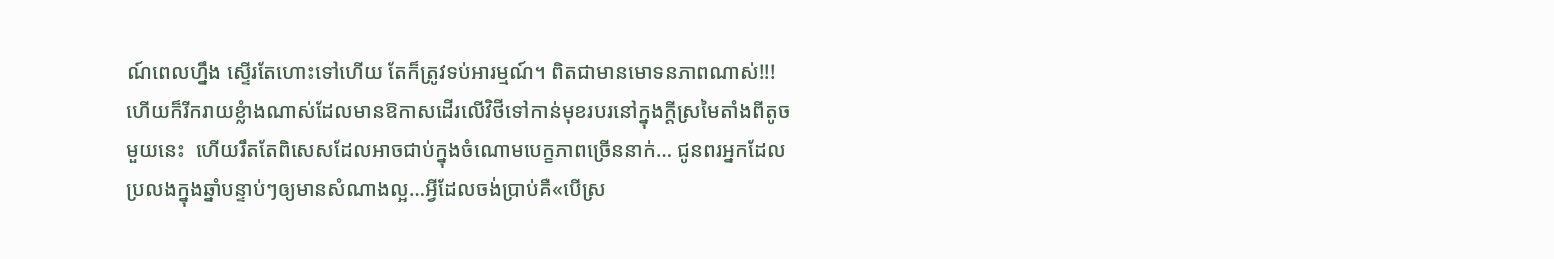ណ៍ពេលហ្នឹង ស្ទើរតែហោះទៅហើយ តែក៏ត្រូវទប់អារម្មណ៍។ ពិតជាមានមោទនភាពណាស់!!! ហើយក៏រីករាយខ្លំាងណាស់ដែលមានឱកាសដើរលើវិថីទៅកាន់មុខរបរនៅក្នុងក្តីស្រមៃតាំងពីតូចមួយនេះ  ហើយរឹតតែពិសេសដែលអាចជាប់ក្នុងចំណោមបេក្ខភាពច្រើននាក់… ជូនពរអ្នកដែលប្រលងក្នុងឆ្នាំបន្ទាប់ៗឲ្យមានសំណាងល្អ…អ្វីដែលចង់បា្រប់គឺ«បើស្រ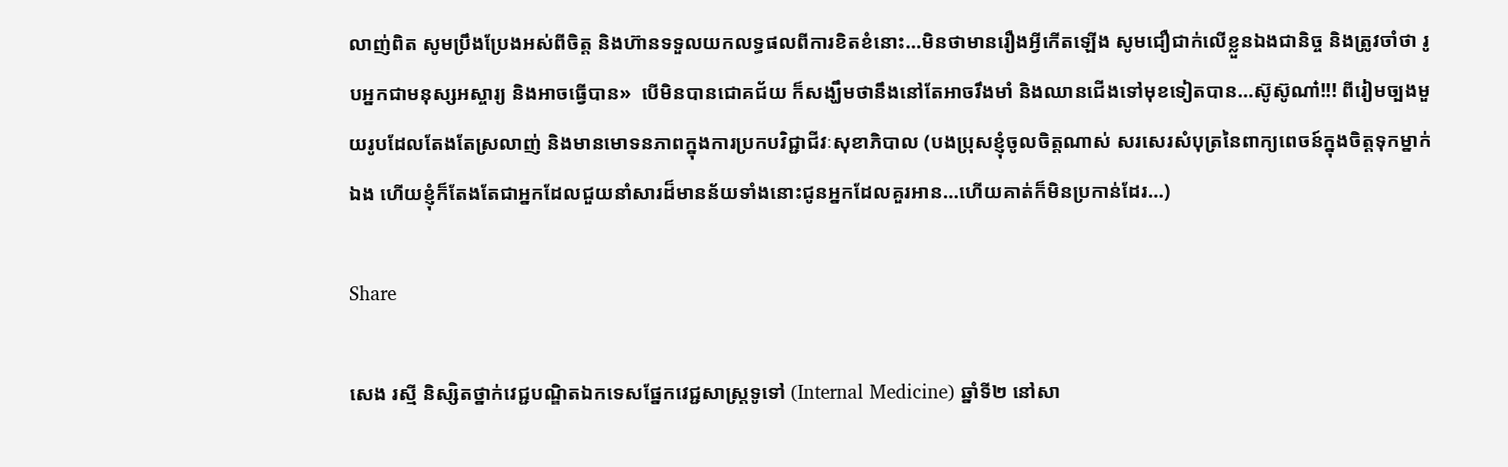លាញ់ពិត សូមប្រឹងប្រែងអស់ពីចិត្ត និងហ៊ានទទួលយកលទ្ធផលពីការខិតខំនោះ…មិនថាមានរឿងអ្វីកើតឡើង សូមជឿជាក់លើខ្លួនឯងជានិច្ច និងត្រូវចាំថា រូបអ្នកជាមនុស្សអស្ចារ្យ និងអាចធ្វើបាន»  បើមិនបានជោគជ័យ ក៏សង្ឃឹមថានឹងនៅតែអាចរឹងមាំ និងឈានជើងទៅមុខទៀតបាន…ស៊ូស៊ូណា៎!!! ពីរៀមច្បងមួយរូបដែលតែងតែស្រលាញ់ និងមានមោទនភាពក្នុងការប្រកបវិជ្ជាជីវៈសុខាភិបាល (បងប្រុសខ្ញុំចូលចិត្តណាស់ សរសេរសំបុត្រនៃពាក្យពេចន៍ក្នុងចិត្តទុកម្នាក់ឯង ហើយខ្ញុំក៏តែងតែជាអ្នកដែលជួយនាំសារដ៏មានន័យទាំងនោះជូនអ្នកដែលគួរអាន…ហើយគាត់ក៏មិនប្រកាន់ដែរ…)

Share

សេង រស្មី និស្សិតថ្នាក់វេជ្ជបណ្ឌិតឯកទេសផ្នែកវេជ្ជសាស្ត្រទូទៅ (Internal Medicine) ឆ្នាំទី២ នៅសា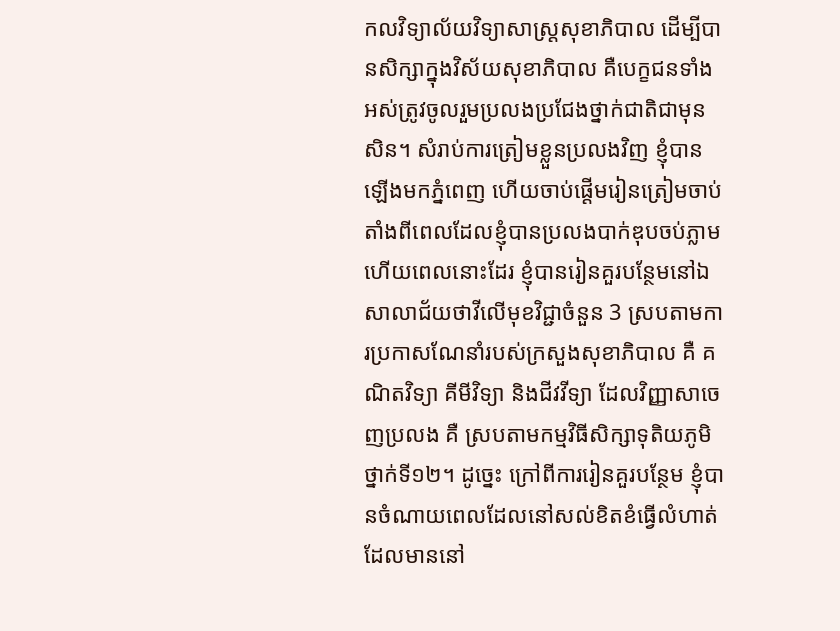កលវិទ្យាល័យវិទ្យាសាស្ត្រសុខាភិបាល ដើម្បីបានសិក្សាក្នុងវិស័យសុខាភិបាល គឺបេក្ខជនទាំងអស់ត្រូវចូលរួមប្រលងប្រជែងថ្នាក់ជាតិជាមុនសិន។ សំរាប់ការត្រៀមខ្លួនប្រលងវិញ ខ្ញុំបានឡើងមកភ្នំពេញ ហើយចាប់ផ្តើមរៀនត្រៀមចាប់តាំងពីពេលដែលខ្ញុំបានប្រលងបាក់ឌុបចប់ភ្លាម ហើយពេលនោះដែរ ខ្ញុំបានរៀនគួរបន្ថែមនៅឯសាលាជ័យថាវីលើមុខវិជ្ជាចំនួន 3 ស្របតាមការប្រកាសណែនាំរបស់ក្រសួងសុខាភិបាល គឺ គណិតវិទ្យា គីមីវិទ្យា និងជីវវីទ្យា ដែលវិញ្ញាសាចេញប្រលង គឺ ស្របតាមកម្មវិធីសិក្សាទុតិយភូមិថ្នាក់ទី១២។ ដូច្នេះ ក្រៅពីការរៀនគួរបន្ថែម ខ្ញុំបានចំណាយពេលដែលនៅសល់ខិតខំធ្វើលំហាត់ដែលមាននៅ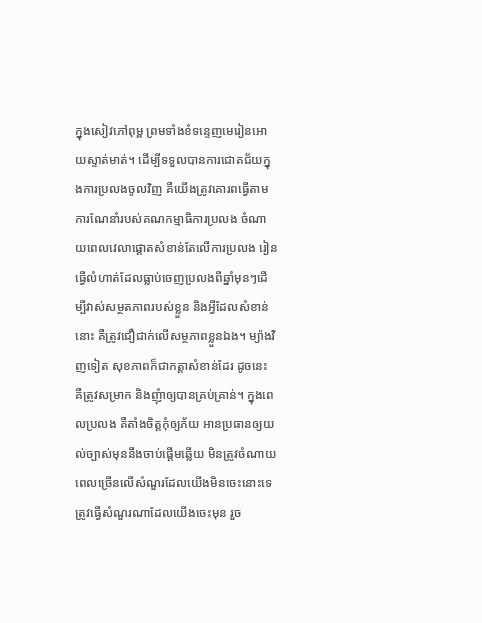ក្នុងសៀវភៅពុម្ព ព្រមទាំងខំទន្ទេញមេរៀនអោយស្ទាត់មាត់។ ដើម្បីទទួលបានការជោគជ័យក្នុងការប្រលងចូលវិញ គឺយើងត្រូវគោរពធ្វើតាមការណែនាំរបស់គណកម្មាធិការប្រលង ចំណាយពេលវេលាផ្តោតសំខាន់តែលើការប្រលង រៀនធ្វើលំហាត់ដែលធ្លាប់ចេញប្រលងពីឆ្នាំមុនៗដើម្បីវាស់សម្ថតភាពរបស់ខ្លួន និងអ្វីដែលសំខាន់នោះ គឺត្រូវជឿជាក់លើសម្ថភាពខ្លួនឯង។ ម្យ៉ាងវិញទៀត សុខភាពក៏ជាកត្តាសំខាន់ដែរ ដូចនេះ គឺត្រូវសម្រាក និងញុំាឲ្យបានគ្រប់គ្រាន់។ ក្នុងពេលប្រលង គឺតាំងចិត្តកុំឲ្យភ័យ អានប្រធានឲ្យយល់ច្បាស់មុននឹងចាប់ផ្ដើមឆ្លើយ មិនត្រូវចំណាយពេលច្រើនលើសំណួរដែលយើងមិនចេះនោះទេ ត្រូវធ្វើសំណួរណាដែលយើងចេះមុន រួច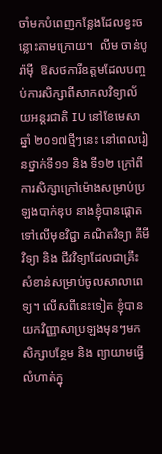ចាំមកបំពេញកន្លែងដែលខ្វះចន្លោះតាមក្រោយ។  លីម ចាន់បូរ៉ាម៉ី  ឱសថការីឧត្តមដែលបញ្ចប់ការសិក្សាពីសាកលវិទ្យាល័យអន្តរជាតិ IU នៅខែមេសា ឆ្នាំ ២០១៧ថ្មីៗនេះ នៅពេលរៀនថ្នាក់ទី១១ និង ទី១២ ក្រៅពីការសិក្សាក្រៅម៉ោងសម្រាប់ប្រឡងបាក់ឌុប នាងខ្ញុំបានផ្តោតទៅលើមុខវិជ្ជា គណិតវិទ្យា គីមីវិទ្យា និង ជីវវិទ្យាដែលជាគ្រឹះសំខាន់សម្រាប់ចូលសាលាពេទ្យ។ លើសពីនេះទៀត ខ្ញុំបានយកវិញ្ញាសាប្រឡងមុនៗមកសិក្សាបន្ថែម និង ព្យាយាមធ្វើលំហាត់ក្នុ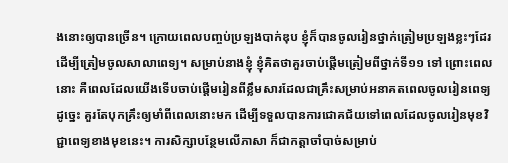ងនោះឲ្យបានច្រើន។ ក្រោយពេលបញ្ចប់ប្រឡងបាក់ឌុប ខ្ញុំក៏បានចូលរៀនថ្នាក់ត្រៀមប្រឡងខ្លះៗដែរ ដើម្បីត្រៀមចូលសាលាពេទ្យ។ សម្រាប់នាងខ្ញុំ ខ្ញុំគិតថាគួរចាប់ផ្តើមត្រៀមពីថ្នាក់ទី១១ ទៅ ព្រោះពេលនោះ គឺពេលដែលយើងទើបចាប់ផ្តើមរៀនពីខ្លឹមសារដែលជាគ្រឹះសម្រាប់អនាគតពេលចូលរៀនពេទ្យ ដូច្នេះ គួរតែបុកគ្រឹះឲ្យមាំពីពេលនោះមក ដើម្បីទទួលបានការជោគជ័យទៅពេលដែលចូលរៀនមុខវិជ្ជាពេទ្យខាងមុខនេះ។ ការសិក្សាបន្ថែមលើភាសា ក៏ជាកត្តាចាំបាច់សម្រាប់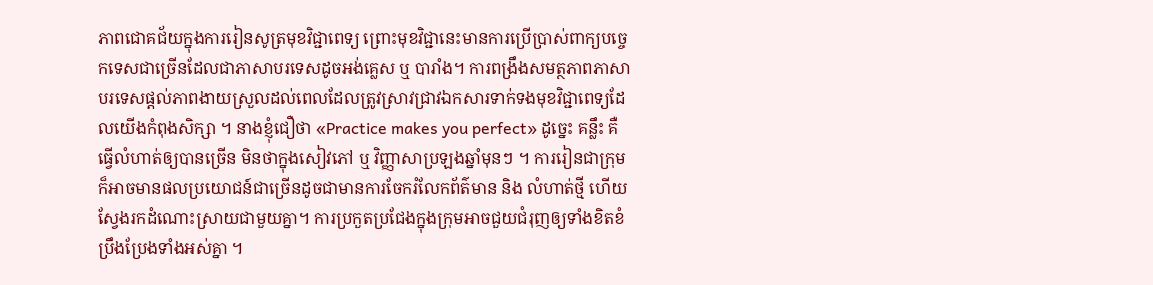ភាពជោគជ័យក្នុងការរៀនសូត្រមុខវិជ្ជាពេទ្យ ព្រោះមុខវិជ្ជានេះមានការប្រើប្រាស់ពាក្យបច្ចេកទេសជាច្រើនដែលជាភាសាបរទេសដូចអង់គ្លេស ឬ បារាំង។ ការពង្រឹងសមត្ថភាពភាសាបរទេសផ្តល់ភាពងាយស្រួលដល់ពេលដែលត្រូវស្រាវជ្រាវឯកសារទាក់ទងមុខវិជ្ជាពេទ្យដែលយើងកំពុងសិក្សា ។ នាងខ្ញុំជឿថា «Practice makes you perfect» ដូច្នេះ គន្លឹះ គឺធ្វើលំហាត់ឲ្យបានច្រើន មិនថាក្នុងសៀវភៅ ឬ វិញ្ញាសាប្រឡងឆ្នាំមុនៗ ។ ការរៀនជាក្រុមក៏អាចមានផលប្រយោជន៍ជាច្រើនដូចជាមានការចែករំលែកព័ត៌មាន និង លំហាត់ថ្មី ហើយស្វែងរកដំណោះស្រាយជាមួយគ្នា។ ការប្រកួតប្រជែងក្នុងក្រុមអាចជួយជំរុញឲ្យទាំងខិតខំប្រឹងប្រែងទាំងអស់គ្នា ។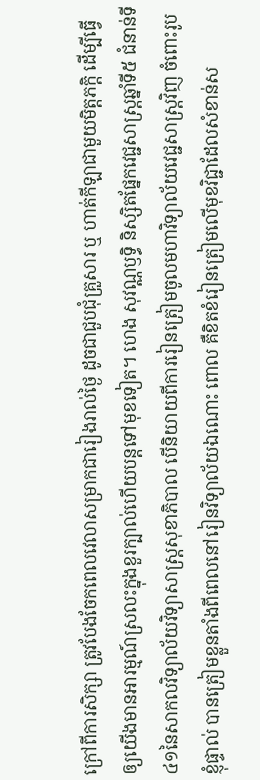ក្រៅពីការសិក្សា ត្រូវបែងចែកពេលវេលាសម្រាកជារៀងរាល់ថ្ងៃ ដូចជាជួបជុំគ្រួសារ ឬ ហាត់កីឡាជាមួយមិត្តភក្តិ ដើម្បីធ្វើឲ្យយើងមានអារម្មណ៍ស្រលះក្នុងខួរក្បាល់ហើយបន្តទៅមុខទៀត។ ហេង សុវណ្ណឫទ្ធិ និស្សិតផ្នែកវេជ្ជសាស្ត្រឆ្នាំទី៥ ជំនាន់ទី៤១នៃសាកលវិទ្យាល័យវិទ្យាសាស្ត្រសុខាភិបាល បើនិយាយពីការរៀនត្រៀមចូលមហាវិទ្យាល័យវេជ្ជសាស្ត្រវិញ ចំពោះរូបខ្ញុំផ្ទាល់ បានត្រៀមខ្លួនតាំងពីពេលនៅរៀនវិទ្យាល័យឯណោះ ពោល គឺខិតខំរៀនត្រៀមលើមុខវិជ្ជាដែលសំខាន់ស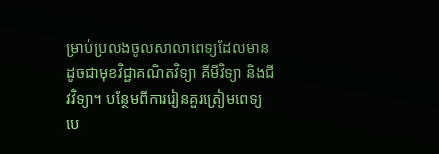ម្រាប់ប្រលងចូលសាលាពេទ្យដែលមានដូចជាមុខវិជ្ជាគណិតវិទ្យា គីមីវិទ្យា និងជីវវិទ្យា។ បន្ថែមពីការរៀនគួរត្រៀមពេទ្យ បេ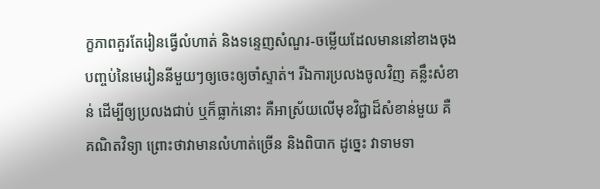ក្ខភាពគួរតែរៀនធ្វើលំហាត់ និងទន្ទេញសំណួរ-ចម្លើយដែលមាននៅខាងចុងបញ្ចប់នៃមេរៀននីមួយៗឲ្យចេះឲ្យចាំស្ទាត់។ រីឯការប្រលងចូលវិញ គន្លឹះសំខាន់ ដើម្បីឲ្យប្រលងជាប់ ឬក៏ធ្លាក់នោះ គឺអាស្រ័យលើមុខវិជ្ជាដ៏សំខាន់មួយ គឺគណិតវិទ្យា ព្រោះថាវាមានលំហាត់ច្រើន និងពិបាក ដូច្នេះ វាទាមទា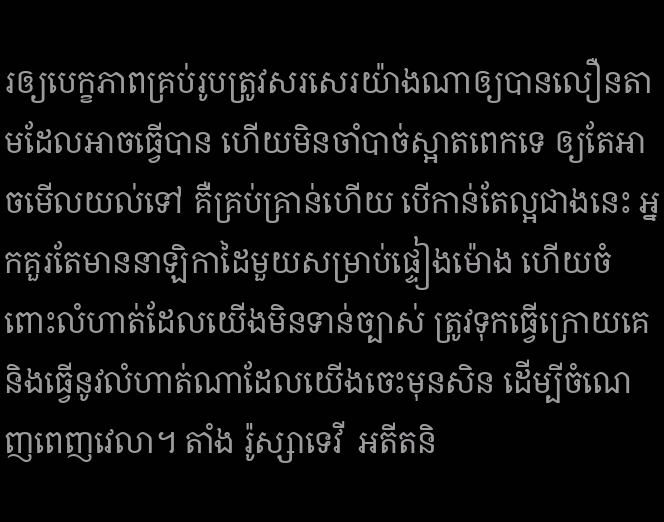រឲ្យបេក្ខភាពគ្រប់រូបត្រូវសរសេរយ៉ាងណាឲ្យបានលឿនតាមដែលអាចធ្វើបាន ហើយមិនចាំបាច់ស្អាតពេកទេ ឲ្យតែអាចមើលយល់ទៅ គឺគ្រប់គ្រាន់ហើយ បើកាន់តែល្អជាងនេះ អ្នកគួរតែមាននាឡិកាដៃមួយសម្រាប់ផ្ទៀងម៉ោង ហើយចំពោះលំហាត់ដែលយើងមិនទាន់ច្បាស់ ត្រូវទុកធ្វើក្រោយគេ និងធ្វើនូវលំហាត់ណាដែលយើងចេះមុនសិន ដើម្បីចំណេញពេញវេលា។ តាំង រ៉ូស្សាទេវី  អតីតនិ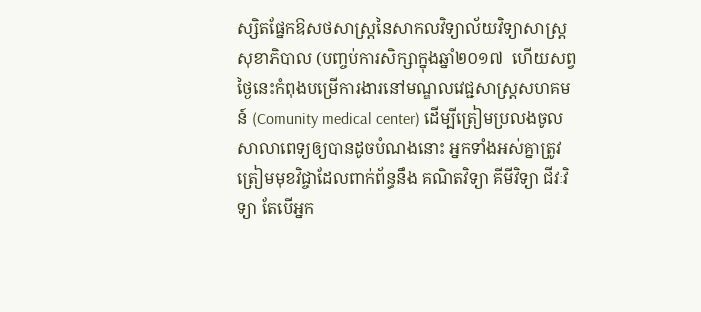ស្សិតផ្នែកឱសថសាស្រ្តនៃសាកលវិទ្យាល័យវិទ្យាសាស្រ្តសុខាភិបាល (បញ្ចប់ការសិក្សាក្នុងឆ្នាំ២០១៧  ហើយសព្វថ្ងៃនេះកំពុងបម្រើការងារនៅមណ្ឌលវេជ្ជសាស្ត្រសហគមន៍ (Comunity medical center) ដើម្បីត្រៀមប្រលងចូលសាលាពេទ្យឲ្យបានដូចបំណងនោះ អ្នកទាំងអស់គ្នាត្រូវត្រៀមមុខវិជ្ចាដែលពាក់ព័ន្ធនឹង គណិតវិទ្យា គីមីវិទ្យា ជីវៈវិទ្យា តែបើអ្នក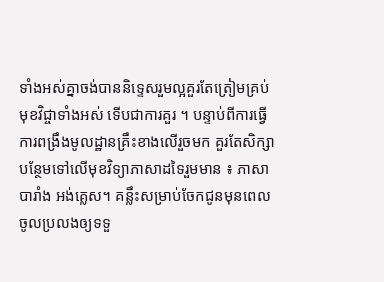ទាំងអស់គ្នាចង់បាននិទ្ទេសរួមល្អគួរតែត្រៀមគ្រប់មុខវិជ្ចាទាំងអស់ ទើបជាការគួរ ។ បន្ទាប់ពីការធ្វើការពង្រឹងមូលដ្ឋានគ្រឹះខាងលើរួចមក គួរតែសិក្សាបន្ថែមទៅលើមុខវិទ្យាភាសាដទៃរួមមាន ៖ ភាសាបារាំង អង់គ្លេស។ គន្លឹះសម្រាប់ចែកជូនមុនពេលចូលប្រលងឲ្យទទួ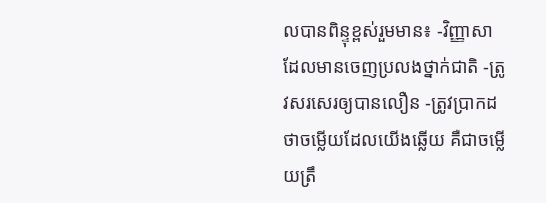លបានពិន្ទុខ្ពស់រួមមាន៖ -វិញ្ញាសាដែលមានចេញប្រលងថ្នាក់ជាតិ -ត្រូវសរសេរឲ្យបានលឿន -ត្រូវប្រាកដថាចម្លើយដែលយើងឆ្លើយ គឺជាចម្លើយត្រឹ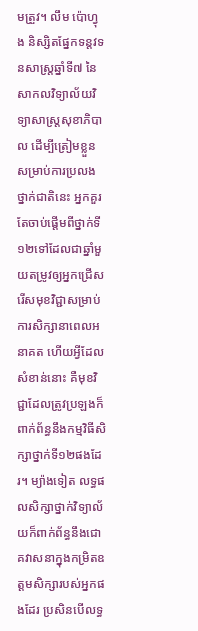មត្រួវ។ លឹម ប៉ោហ្វុង និស្សិតផ្នែកទន្តវទនសាស្រ្តឆ្នាំទី៧ នៃសាកលវិទ្យាល័យវិទ្យាសាស្រ្តសុខាភិបាល ដើម្បីត្រៀមខ្លួនសម្រាប់ការប្រលងថ្នាក់ជាតិនេះ អ្នកគួរតែចាប់ផ្តើមពីថ្នាក់ទី១២ទៅដែលជាឆ្នាំមួយតម្រូវឲ្យអ្នកជ្រើសរើសមុខវិជ្ជាសម្រាប់ការសិក្សានាពេលអនាគត ហើយអ្វីដែលសំខាន់នោះ គឺមុខវិជ្ជាដែលត្រូវប្រឡងក៏ពាក់ព័ន្ធនឹងកម្មវិធីសិក្សាថ្នាក់ទី១២ផងដែរ។ ម្យ៉ាងទៀត លទ្ធផលសិក្សាថ្នាក់វិទ្យាល័យក៏ពាក់ព័ន្ធនឹងជោគវាសនាក្នុងកម្រិតឧត្តមសិក្សារបស់អ្នកផងដែរ ប្រសិនបើលទ្ធ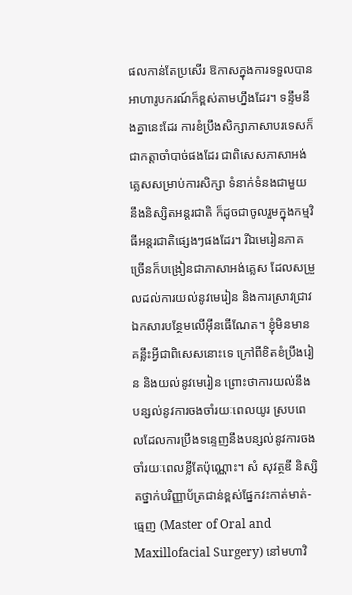ផលកាន់តែប្រសើរ ឱកាសក្នុងការទទួលបានអាហារូបករណ៍ក៏ខ្ពស់តាមហ្នឹងដែរ។ ទន្ទឹមនឹងគ្នានេះដែរ ការខំប្រឹងសិក្សាភាសាបរទេសក៏ជាកត្តាចាំបាច់ផងដែរ ជាពិសេសភាសាអង់គ្លេសសម្រាប់ការសិក្សា ទំនាក់ទំនងជាមួយនឹងនិស្សិតអន្តរជាតិ ក៏ដូចជាចូលរួមក្នុងកម្មវិធីអន្តរជាតិផ្សេងៗផងដែរ។ រីឯមេរៀនភាគច្រើនក៏បង្រៀនជាភាសាអង់គ្លេស ដែលសម្រួលដល់ការយល់នូវមេរៀន និងការស្រាវជ្រាវឯកសារបន្ថែមលើអ៊ីនធើណែត។ ខ្ញុំមិនមានគន្លឹះអ្វីជាពិសេសនោះទេ ក្រៅពីខិតខំប្រឹងរៀន និងយល់នូវមេរៀន ព្រោះថាការយល់នឹងបន្សល់នូវការចងចាំរយៈពេលយូរ ស្របពេលដែលការប្រឹងទន្ទេញនឹងបន្សល់នូវការចងចាំរយៈពេលខ្លីតែប៉ុណ្ណោះ។ សំ សុវត្ថឌី និស្សិតថ្នាក់បរិញ្ញាប័ត្រជាន់ខ្ពស់ផ្នែកវះកាត់មាត់-ធ្មេញ (Master of Oral and Maxillofacial Surgery) នៅមហាវិ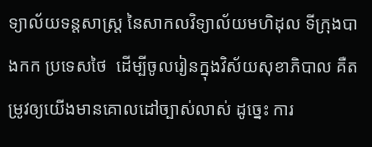ទ្យាល័យទន្តសាស្ត្រ នៃសាកលវិទ្យាល័យមហិដុល ទីក្រុងបាងកក ប្រទេសថៃ  ដើម្បីចូលរៀនក្នុងវិស័យសុខាភិបាល គឺតម្រូវឲ្យយើងមានគោលដៅច្បាស់លាស់ ដូច្នេះ ការ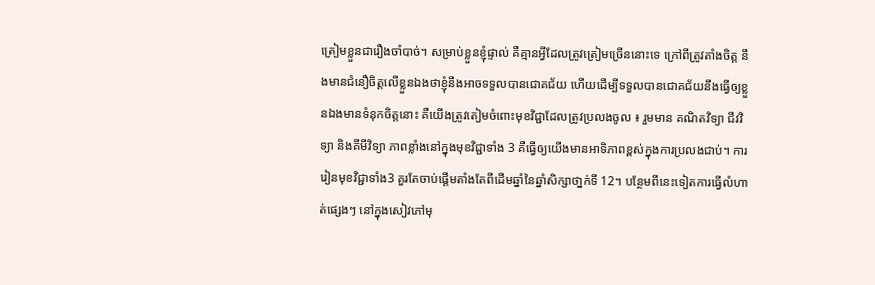ត្រៀមខ្លួនជារឿងចាំបាច់។ សម្រាប់ខ្លួនខ្ញុំផ្ទាល់ គឺគ្មានអ្វីដែលត្រូវត្រៀមច្រើននោះទេ ក្រៅពីត្រូវតាំងចិត្ត នឹងមានជំនឿចិត្តលើខ្លួនឯងថាខ្ញុំនឹងអាចទទួលបានជោគជ័យ ហើយដើម្បីទទួលបានជោគជ័យនឹងធើ្វឲ្យខ្លួនឯងមានទំនុកចិត្តនោះ គឺយើងត្រូវតៀមចំពោះមុខវិជ្ជាដែលត្រូវប្រលងចូល ៖ រួមមាន គណិតវិទ្យា ជីវវិទ្យា និងគីមីវិទ្យា ភាពខ្លាំងនៅក្នុងមុខវិជ្ជាទាំង 3 គឺធ្វើឲ្យយើងមានអាទិភាពខ្ពស់ក្នុងការប្រលងជាប់។ ការរៀនមុខវិជ្ជាទាំង3 គួរតែចាប់ផ្តើមតាំងតែពីដើមឆ្នាំនៃឆ្នាំសិក្សាថា្នក់ទី 12។ បន្ថែមពីនេះទៀតការធ្វើលំហាត់ផ្សេងៗ នៅក្នុងសៀវភៅមុ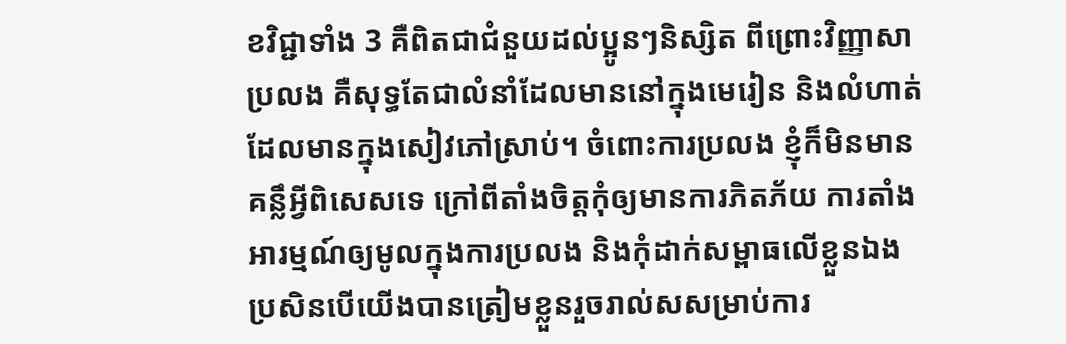ខវិជ្ជាទាំង 3 គឺពិតជាជំនួយដល់ប្អូនៗនិស្សិត ពីព្រោះវិញ្ញាសាប្រលង គឺសុទ្ធតែជាលំនាំដែលមាននៅក្នុងមេរៀន និងលំហាត់ដែលមានក្នុងសៀវភៅស្រាប់។ ចំពោះការប្រលង ខ្ញុំក៏មិនមានគន្លឹអ្វីពិសេសទេ ក្រៅពីតាំងចិត្តកុំឲ្យមានការភិតភ័យ ការតាំងអារម្មណ៍ឲ្យមូលក្នុងការប្រលង និងកុំដាក់សម្ពាធលើខ្លួនឯង ប្រសិនបើយើងបានត្រៀមខ្លួនរួចរាល់សសម្រាប់ការ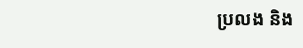ប្រលង និង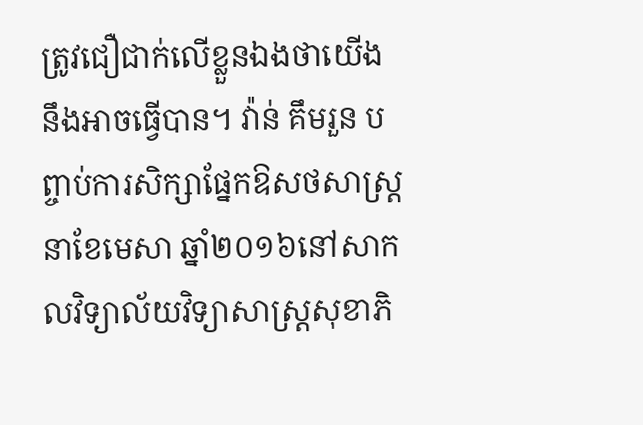ត្រូវជឿជាក់លើខ្លួនឯងថាយើងនឹងអាចធ្វើបាន។ វ៉ាន់ គឹមរួន បព្ចាប់ការសិក្សាផ្នែកឱសថសាស្រ្តនាខែមេសា ឆ្នាំ២០១៦នៅសាកលវិទ្យាល័យវិទ្យាសាស្រ្តសុខាភិ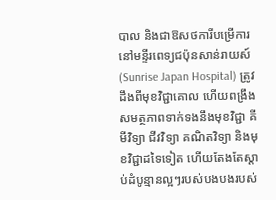បាល និងជាឱសថការីបម្រើការនៅមន្ទីរពេទ្យជប៉ុនសាន់រាយស៍ (Sunrise Japan Hospital) ត្រូវដឹងពីមុខវិជ្ជាគោល ហើយពង្រឹងសមត្ថភាពទាក់ទងនឹងមុខវិជ្ជា គីមីវិទ្យា ជីវវិទ្យា គណិតវិទ្យា និងមុខវិជ្ជាដទៃទៀត ហើយតែងតែស្តាប់ដំបូន្មានល្អៗរបស់បងបងរបស់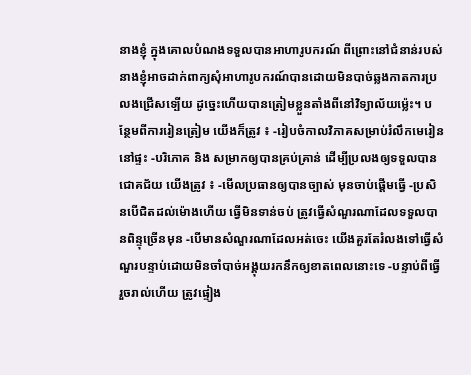នាងខ្ញុំ ក្នុងគោលបំណងទទួលបានអាហារូបករណ៍ ពីព្រោះនៅជំនាន់របស់នាងខ្ញុំអាចដាក់ពាក្យសុំអាហារូបករណ៍បានដោយមិនបាច់ឆ្លងកាតការប្រលងជ្រើសទ្បើយ ដូច្នេះហើយបានត្រៀមខ្លួនតាំងពីនៅវិទ្យាល័យម្ល៉េះ។ បន្ថែមពីការរៀនត្រៀម យើងក៏ត្រូវ ៖ -រៀបចំកាលវិភាគសម្រាប់រំលឹកមេរៀននៅផ្ទះ -បរិភោគ និង សម្រាកឲ្យបានគ្រប់គ្រាន់ ដើម្បីប្រលងឲ្យទទួលបានជោគជ័យ យើងត្រូវ ៖ -មើលប្រធានឲ្យបានច្បាស់ មុនចាប់ផ្តើមធ្វើ -ប្រសិនបើជិតដល់ម៉ោងហើយ ធ្វើមិនទាន់ចប់ ត្រូវធ្វើសំណួរណាដែលទទួលបានពិន្ទុច្រើនមុន -បើមានសំណួរណាដែលអត់ចេះ យើងគួរតែរំលងទៅធ្វើសំណួរបន្ទាប់ដោយមិនចាំបាច់អង្គុយរកនឹកឲ្យខាតពេលនោះទេ -បន្ទាប់ពីធ្វើរួចរាល់ហើយ ត្រូវផ្ទៀង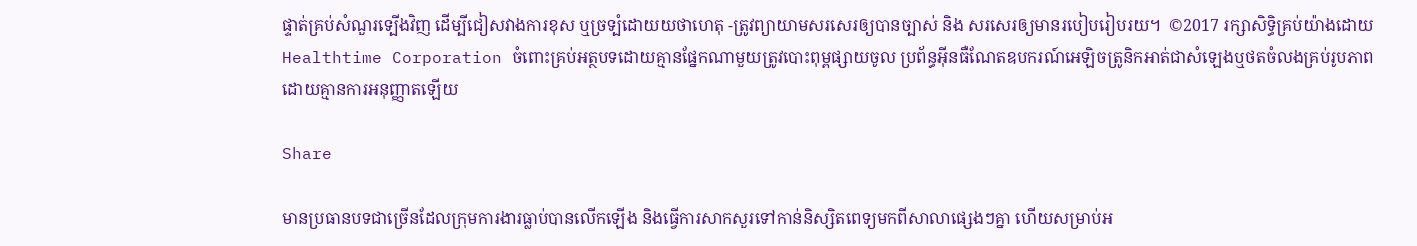ផ្ទាត់គ្រប់សំណួរទ្បើងវិញ ដើម្បីជៀសវាងការខុស ឬច្រទ្បំដោយយថាហេតុ -ត្រូវព្យាយាមសរសេរឲ្យបានច្បាស់ និង សរសេរឲ្យមានរបៀបរៀបរយ។  ©2017 រក្សាសិទ្ធិគ្រប់យ៉ាងដោយ Healthtime Corporation ចំពោះគ្រប់អត្ថបទដោយគ្មានផ្នែកណាមួយត្រូវបោះពុម្ពផ្សាយចូល ប្រព័ន្ធអ៊ីនធឺណែតឧបករណ៍អេឡិចត្រូនិកអាត់ជាសំឡេងឬថតចំលងគ្រប់រូបភាពដោយគ្មានការអនុញ្ញាតឡើយ

Share

មានប្រធានបទជាច្រើនដែលក្រុមការងារធ្លាប់បានលើកឡើង និងធ្វើការសាកសួរទៅកាន់និស្សិតពេទ្យមកពីសាលាផ្សេងៗគ្នា ហើយសម្រាប់អ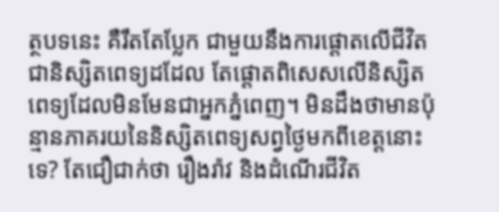ត្ថបទនេះ គឺរឹតតែប្លែក ជាមួយនឹងការផ្តោតលើជីវិតជានិស្សិតពេទ្យដដែល តែផ្តោតពិសេសលើនិស្សិតពេទ្យដែលមិនមែនជាអ្នកភ្នំពេញ។ មិនដឹងថាមានប៉ុន្មានភាគរយនៃនិស្សិតពេទ្យសព្វថ្ងៃមកពីខេត្តនោះទេ? តែជឿជាក់ថា រឿងរ៉ាវ និងដំណើរជីវិត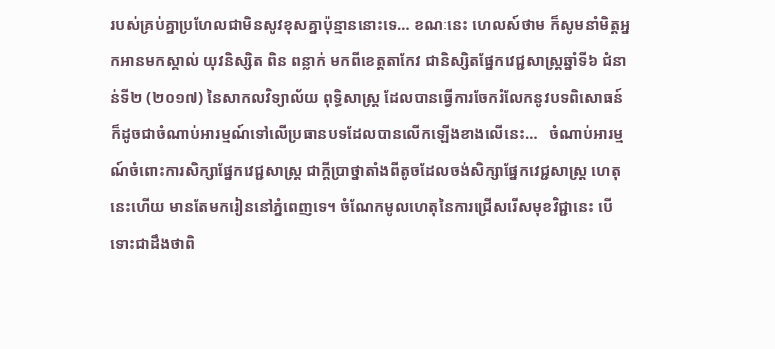របស់គ្រប់គ្នាប្រហែលជាមិនសូវខុសគ្នាប៉ុន្មាននោះទេ… ខណៈនេះ ហេលស៍ថាម ក៏សូមនាំមិត្តអ្នកអានមកស្គាល់ យុវនិស្សិត ពិន ពន្លាក់ មកពីខេត្តតាកែវ ជានិស្សិតផ្នែកវេជ្ជសាស្រ្តឆ្នាំទី៦ ជំនាន់ទី២ (២០១៧) នៃសាកលវិទ្យាល័យ ពុទ្ធិសាស្រ្ត ដែលបានធ្វើការចែករំលែកនូវបទពិសោធន៍ ក៏ដូចជាចំណាប់អារម្មណ៍ទៅលើប្រធានបទដែលបានលើកឡើងខាងលើនេះ…   ចំណាប់អារម្មណ៍ចំពោះការសិក្សាផ្នែកវេជ្ជសាស្រ្ត ជាក្តីប្រាថ្នាតាំងពីតូចដែលចង់សិក្សាផ្នែកវេជ្ជសាស្រ្ត ហេតុនេះហើយ មានតែមករៀននៅភ្នំពេញទេ។ ចំណែកមូលហេតុនៃការជ្រើសរើសមុខវិជ្ជានេះ បើទោះជាដឹងថាពិ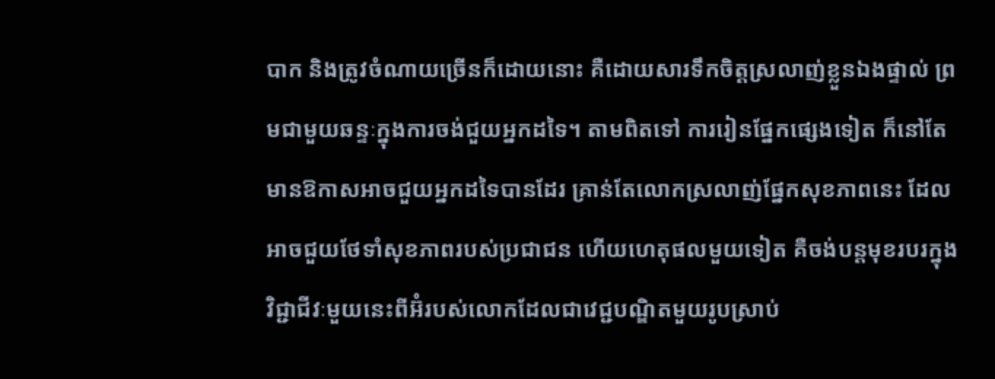បាក និងត្រូវចំណាយច្រើនក៏ដោយនោះ គឺដោយសារទឹកចិត្តស្រលាញ់ខ្លួនឯងផ្ទាល់ ព្រមជាមួយឆន្ទៈក្នុងការចង់ជួយអ្នកដទៃ។ តាមពិតទៅ ការរៀនផ្នែកផ្សេងទៀត ក៏នៅតែមានឱកាសអាចជួយអ្នកដទៃបានដែរ គ្រាន់តែលោកស្រលាញ់ផ្នែកសុខភាពនេះ ដែលអាចជួយថែទាំសុខភាពរបស់ប្រជាជន ហើយហេតុផលមួយទៀត គឺចង់បន្តមុខរបរក្នុងវិជ្ជាជីវៈមួយនេះពីអ៊ំរបស់លោកដែលជាវេជ្ជបណ្ឌិតមួយរូបស្រាប់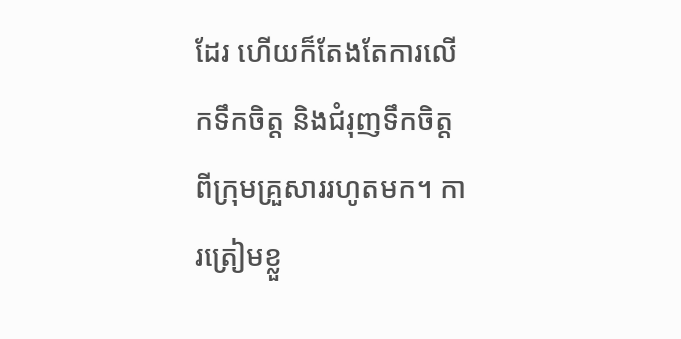ដែរ ហើយក៏តែងតែការលើកទឹកចិត្ត និងជំរុញទឹកចិត្តពីក្រុមគ្រួសាររហូតមក។ ការត្រៀមខ្លួ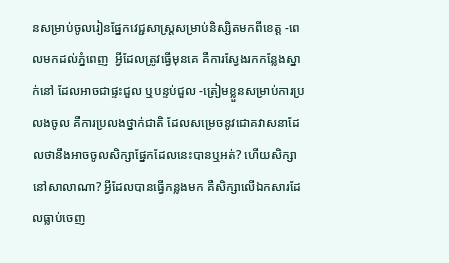នសម្រាប់ចូលរៀនផ្នែកវេជ្ជសាស្រ្តសម្រាប់និស្សិតមកពីខេត្ត -ពេលមកដល់ភ្នំពេញ  អ្វីដែលត្រូវធ្វើមុនគេ គឺការស្វែងរកកន្លែងស្នាក់នៅ ដែលអាចជាផ្ទះជួល ឬបន្ទប់ជួល -ត្រៀមខ្លួនសម្រាប់ការប្រលងចូល គឺការប្រលងថ្នាក់ជាតិ ដែលសម្រេចនូវជោគវាសនាដែលថានឹងអាចចូលសិក្សាផ្នែកដែលនេះបានឬអត់? ហើយសិក្សានៅសាលាណា? អ្វីដែលបានធ្វើកន្លងមក គឺសិក្សាលើឯកសារដែលធ្លាប់ចេញ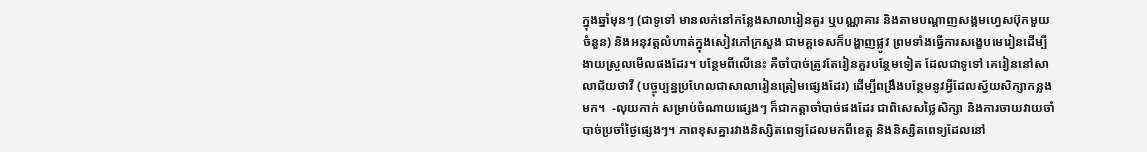ក្នុងឆ្នាំមុនៗ (ជាទូទៅ មានលក់នៅកន្លែងសាលារៀនគួរ ឬបណ្ណាគារ និងតាមបណ្តាញសង្គមហ្វេសប៊ុកមួយចំនួន) និងអនុវត្តលំហាត់ក្នុងសៀវភៅក្រសួង ជាមគ្គទេសក៏បង្ហាញផ្លូវ ព្រមទាំងធ្វើការសង្ខេបមេរៀនដើម្បីងាយស្រួលមើលផងដែរ។ បន្ថែមពីលើនេះ គឺចាំបាច់ត្រូវតែរៀនគួរបន្ថែមទៀត ដែលជាទូទៅ គេរៀននៅសាលាជ័យថាវី (បច្ចុប្បន្នប្រហែលជាសាលារៀនត្រៀមផ្សេងដែរ) ដើម្បីពង្រឹងបន្ថែមនូវអ្វីដែលស្វ័យសិក្សាកន្លងមក។  -លុយកាក់ សម្រាប់ចំណាយផ្សេងៗ ក៏ជាកត្តាចាំបាច់ផងដែរ ជាពិសេសថ្លៃសិក្សា និងការចាយវាយចាំបាច់ប្រចាំថ្ងៃផ្សេងៗ។ ភាពខុសគ្នារវាងនិស្សិតពេទ្យដែលមកពីខេត្ត និងនិស្សិតពេទ្យដែលនៅ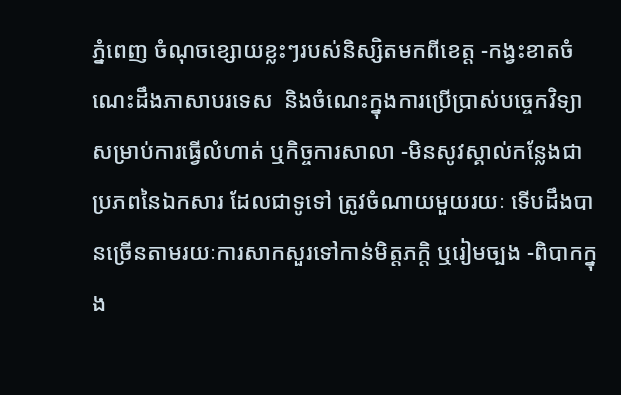ភ្នំពេញ ចំណុចខ្សោយខ្លះៗរបស់និស្សិតមកពីខេត្ត -កង្វះខាតចំណេះដឹងភាសាបរទេស  និងចំណេះក្នុងការប្រើប្រាស់បច្ចេកវិទ្យាសម្រាប់ការធ្វើលំហាត់ ឬកិច្ចការសាលា -មិនសូវស្គាល់កន្លែងជាប្រភពនៃឯកសារ ដែលជាទូទៅ ត្រូវចំណាយមួយរយៈ ទើបដឹងបានច្រើនតាមរយៈការសាកសួរទៅកាន់មិត្តភក្តិ ឬរៀមច្បង -ពិបាកក្នុង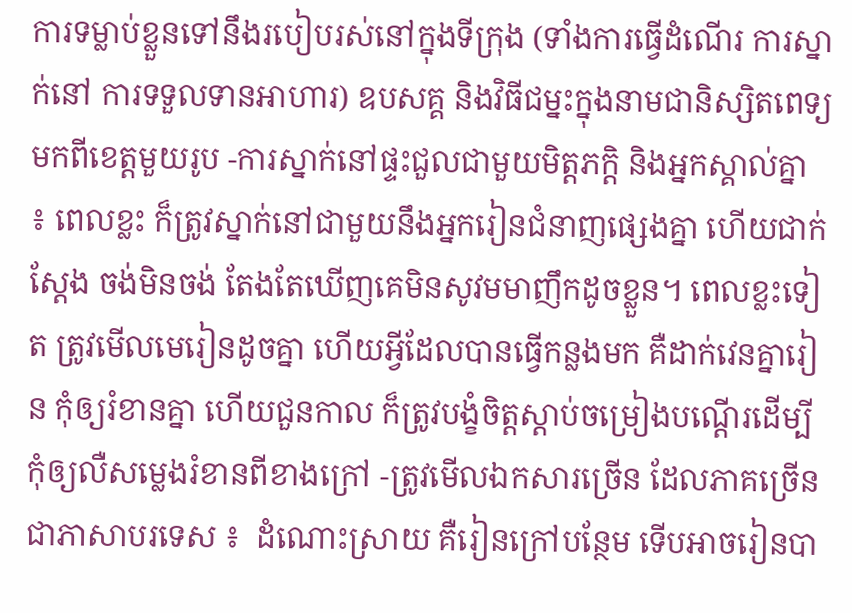ការទម្លាប់ខ្លួនទៅនឹងរបៀបរស់នៅក្នុងទីក្រុង (ទាំងការធ្វើដំណើរ ការស្នាក់នៅ ការទទួលទានអាហារ) ឧបសគ្គ និងវិធីជម្នះក្នុងនាមជានិស្សិតពេទ្យមកពីខេត្តមួយរូប -ការស្នាក់នៅផ្ទះជួលជាមួយមិត្តភក្តិ និងអ្នកស្គាល់គ្នា ៖ ពេលខ្លះ ក៏ត្រូវស្នាក់នៅជាមួយនឹងអ្នករៀនជំនាញផ្សេងគ្នា ហើយជាក់ស្តែង ចង់មិនចង់ តែងតែឃើញគេមិនសូវមមាញឹកដូចខ្លួន។ ពេលខ្លះទៀត ត្រូវមើលមេរៀនដូចគ្នា ហើយអ្វីដែលបានធ្វើកន្លងមក គឺដាក់វេនគ្នារៀន កុំឲ្យរំខានគ្នា ហើយជួនកាល ក៏ត្រូវបង្ខំចិត្តស្តាប់ចម្រៀងបណ្តើរដើម្បីកុំឲ្យលឺសម្លេងរំខានពីខាងក្រៅ -ត្រូវមើលឯកសារច្រើន ដែលភាគច្រើនជាភាសាបរទេស ៖  ដំណោះស្រាយ គឺរៀនក្រៅបន្ថែម ទើបអាចរៀនបា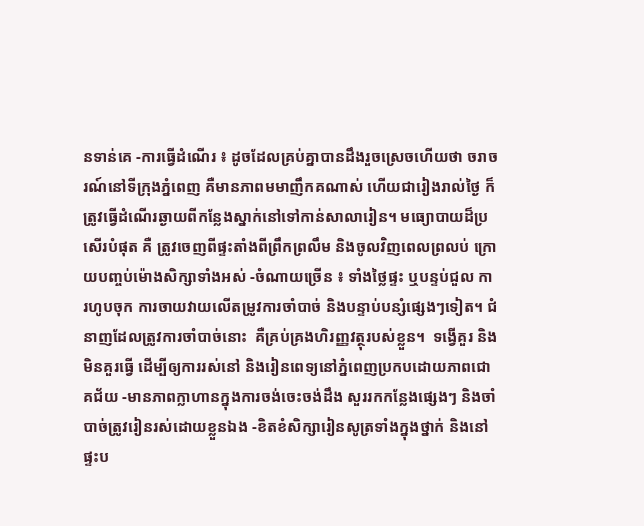នទាន់គេ -ការធ្វើដំណើរ ៖ ដូចដែលគ្រប់គ្នាបានដឹងរួចស្រេចហើយថា ចរាចរណ៍នៅទីក្រុងភ្នំពេញ គឺមានភាពមមាញឹកគណាស់ ហើយជារៀងរាល់ថ្ងៃ ក៏ត្រូវធ្វើដំណើរឆ្ងាយពីកន្លែងស្នាក់នៅទៅកាន់សាលារៀន។ មធ្យោបាយដ៏ប្រសើរបំផុត គឺ ត្រូវចេញពីផ្ទះតាំងពីព្រឹកព្រលឹម និងចូលវិញពេលព្រលប់ ក្រោយបញ្ចប់ម៉ោងសិក្សាទាំងអស់ -ចំណាយច្រើន ៖ ទាំងថ្លៃផ្ទះ ឬបន្ទប់ជួល ការហូបចុក ការចាយវាយលើតម្រូវការចាំបាច់ និងបន្ទាប់បន្សំផ្សេងៗទៀត។ ជំនាញដែលត្រូវការចាំបាច់នោះ  គឺគ្រប់គ្រងហិរញ្ញវត្ថុរបស់ខ្លួន។  ទង្វើគួរ និងមិនគួរធ្វើ ដើម្បីឲ្យការរស់នៅ និងរៀនពេទ្យនៅភ្នំពេញប្រកបដោយភាពជោគជ័យ -មានភាពក្លាហានក្នុងការចង់ចេះចង់ដឹង សួររកកន្លែងផ្សេងៗ និងចាំបាច់ត្រូវរៀនរស់ដោយខ្លួនឯង -ខិតខំសិក្សារៀនសូត្រទាំងក្នុងថ្នាក់ និងនៅផ្ទះប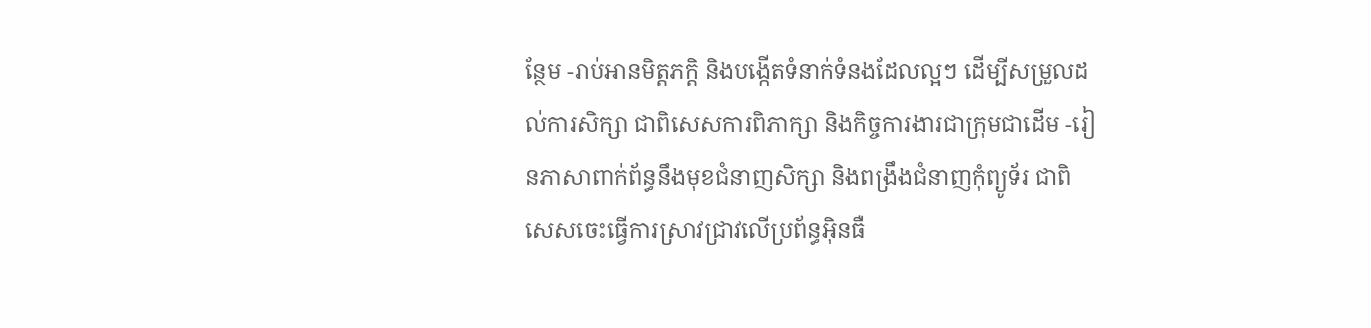ន្ថែម -រាប់អានមិត្តភក្តិ និងបង្កើតទំនាក់ទំនងដែលល្អៗ ដើម្បីសម្រួលដល់ការសិក្សា ជាពិសេសការពិភាក្សា និងកិច្ចការងារជាក្រុមជាដើម -រៀនភាសាពាក់ព័ន្ធនឹងមុខជំនាញសិក្សា និងពង្រឹងជំនាញកុំព្យូទ័រ ជាពិសេសចេះធ្វើការស្រាវជា្រវលើប្រព័ន្ធអ៊ិនធឺ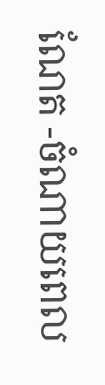ណែត -ចំណាយពេល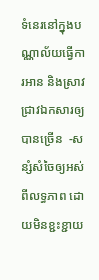ទំនេរនៅក្នុងបណ្ណាល័យធ្វើការអាន និងស្រាវជ្រាវឯកសារឲ្យបានច្រើន  -សន្សំសំចៃឲ្យអស់ពីលទ្ធភាព ដោយមិនខ្ជះខ្ជាយ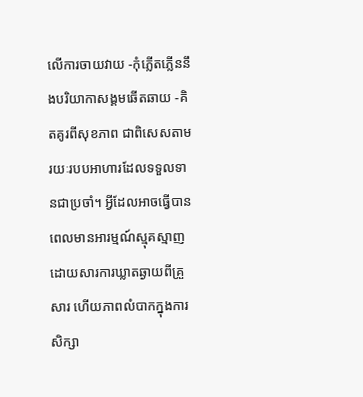លើការចាយវាយ -កុំភ្លើតភ្លើននឹងបរិយាកាសង្គមឆើតឆាយ -គិតគូរពីសុខភាព ជាពិសេសតាមរយៈរបបអាហារដែលទទួលទានជាប្រចាំ។ អ្វីដែលអាចធ្វើបាន ពេលមានអារម្មណ៍ស្មុគស្មាញ ដោយសារការឃ្លាតឆ្ងាយពីគ្រួសារ ហើយភាពលំបាកក្នុងការសិក្សា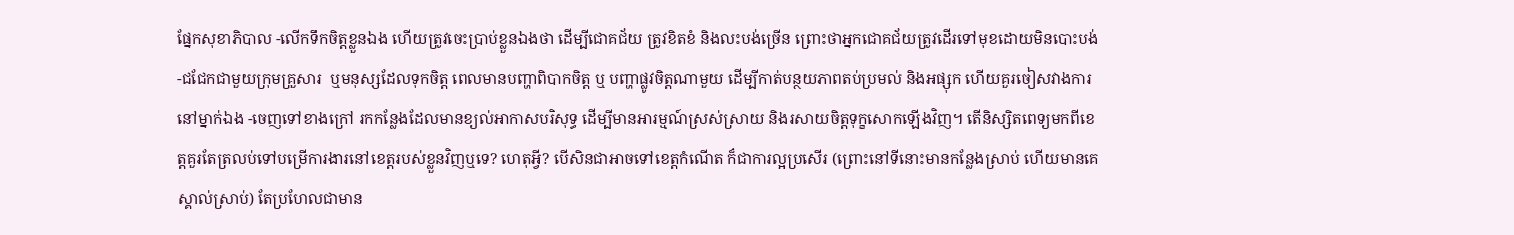ផ្នែកសុខាភិបាល -លើកទឹកចិត្តខ្លួនឯង ហើយត្រូវចេះប្រាប់ខ្លួនឯងថា ដើម្បីជោគជ័យ ត្រូវខិតខំ និងលះបង់ច្រើន ព្រោះថាអ្នកជោគជ័យត្រូវដើរទៅមុខដោយមិនបោះបង់  -ជជែកជាមួយក្រុមគ្រួសារ  ឬមនុស្សដែលទុកចិត្ត ពេលមានបញ្ហាពិបាកចិត្ត ឬ បញ្ហាផ្លូវចិត្តណាមួយ ដើម្បីកាត់បន្ថយភាពតប់ប្រមល់ និងអផ្សុក ហើយគួរចៀសវាងការនៅម្នាក់ឯង -ចេញទៅខាងក្រៅ រកកន្លែងដែលមានខ្យល់អាកាសបរិសុទ្ធ ដើម្បីមានអារម្មណ៍ស្រស់ស្រាយ និងរសាយចិត្តទុក្ខសោកឡើងវិញ។ តើនិស្សិតពេទ្យមកពីខេត្តគួរតែត្រលប់ទៅបម្រើការងារនៅខេត្តរបស់ខ្លួនវិញឬទេ? ហេតុអ្វី? បើសិនជាអាចទៅខេត្តកំណើត ក៏ជាការល្អប្រសើរ (ព្រោះនៅទីនោះមានកន្លែងស្រាប់ ហើយមានគេស្គាល់ស្រាប់) តែប្រហែលជាមាន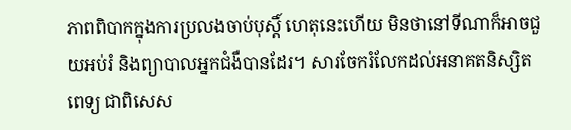ភាពពិបាកក្នុងការប្រលងចាប់បុស្តិ៍ ហេតុនេះហើយ មិនថានៅទីណាក៏អាចជួយអប់រំ និងព្យាបាលអ្នកជំងឺបានដែរ។ សារចែករំលែកដល់អនាគតនិស្សិតពេទ្យ ជាពិសេស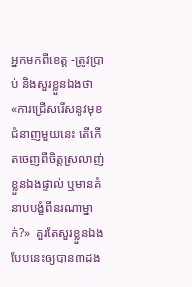អ្នកមកពីខេត្ត -ត្រូវប្រាប់ និងសួរខ្លួនឯងថា«ការជ្រើសរើសនូវមុខជំនាញមួយនេះ តើកើតចេញពីចិត្តស្រលាញ់ខ្លួនឯងផ្ទាល់ ឬមានគំនាបបង្ខំពីនរណាម្នាក់?»  គួរតែសួរខ្លួនឯងបែបនេះឲ្យបាន៣ដង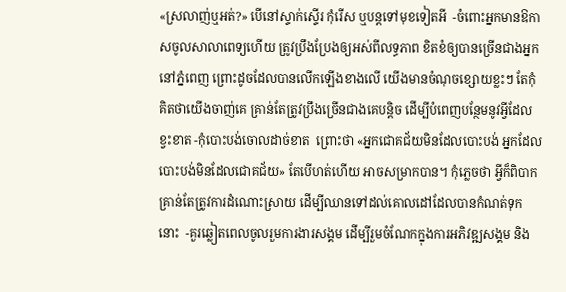«ស្រលាញ់ឬអត់?» បើនៅស្ទាក់ស្ទើរ កុំរើស ឬបន្តទៅមុខទៀតអី  -ចំពោះអ្នកមានឱកាសចូលសាលាពេទ្យហើយ ត្រូវប្រឹងប្រែងឲ្យអស់ពីលទ្ធភាព ខិតខំឲ្យបានច្រើនជាងអ្នកនៅភ្នំពេញ ព្រោះដូចដែលបានលើកឡើងខាងលើ យើងមានចំណុចខ្សោយខ្លះៗ តែកុំគិតថាយើងចាញ់គេ គ្រាន់តែត្រូវប្រឹងច្រើនជាងគេបន្តិច ដើម្បីបំពេញបន្ថែមនូវអ្វីដែលខ្វះខាត -កុំបោះបង់ចោលដាច់ខាត  ព្រោះថា «អ្នកជោគជ័យមិនដែលបោះបង់ អ្នកដែលបោះបង់មិនដែលជោគជ័យ» តែបើហត់ហើយ អាចសម្រាកបាន។ កុំភ្លេចថា អ្វីក៏ពិបាក គ្រាន់តែត្រូវការដំណោះស្រាយ ដើម្បីឈានទៅដល់គោលដៅដែលបានកំណត់ទុកនោះ  -គួរឆ្លៀតពេលចូលរួមការងារសង្គម ដើម្បីរួមចំណែកក្នុងការអភិវឌ្ឍសង្គម និង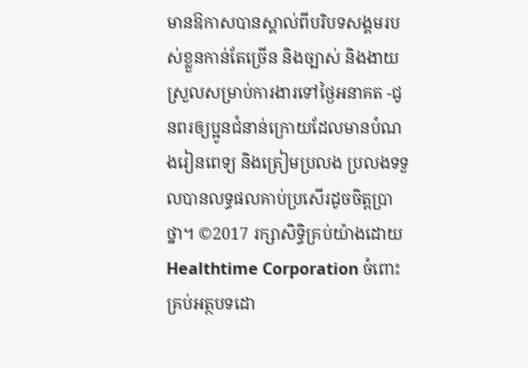មានឱកាសបានស្គាល់ពីបរិបទសង្គមរបស់ខ្លួនកាន់តែច្រើន និងច្បាស់ និងងាយស្រួលសម្រាប់ការងារទៅថ្ងៃអនាគត -ជូនពរឲ្យប្អូនជំនាន់ក្រោយដែលមានបំណងរៀនពេទ្យ និងត្រៀមប្រលង ប្រលងទទួលបានលទ្ធផលគាប់ប្រសើរដូចចិត្តប្រាថ្នា។ ©2017 រក្សាសិទ្ធិគ្រប់យ៉ាងដោយ Healthtime Corporation ចំពោះគ្រប់អត្ថបទដោ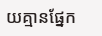យគ្មានផ្នែក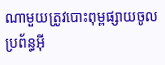ណាមួយត្រូវបោះពុម្ពផ្សាយចូល ប្រព័ន្ធអ៊ី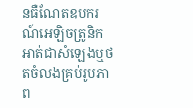នធឺណែតឧបករណ៍អេឡិចត្រូនិកអាត់ជាសំឡេងឬថតចំលងគ្រប់រូបភាព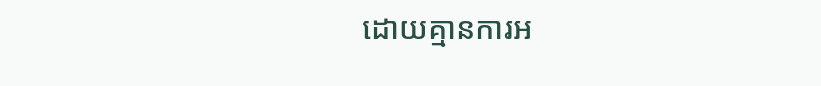ដោយគ្មានការអ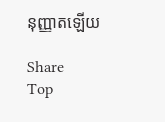នុញ្ញាតឡើយ

Share
Top